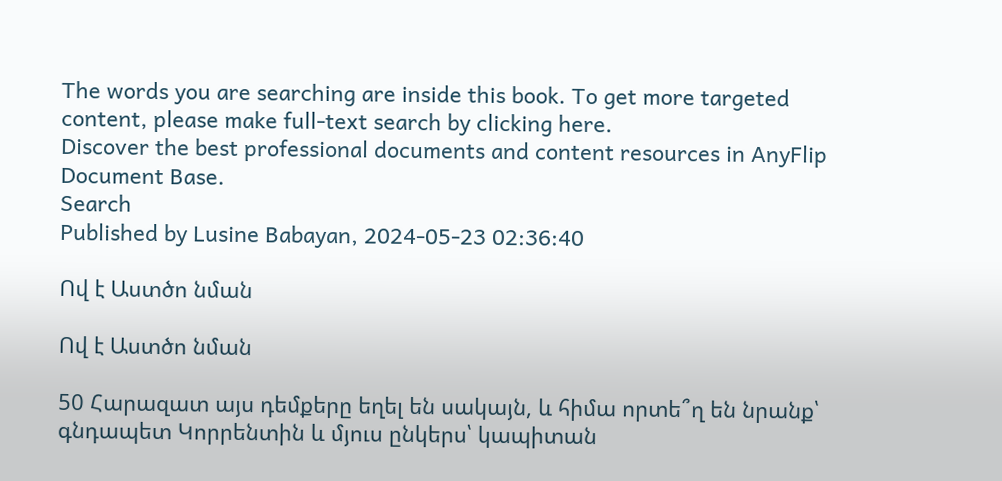The words you are searching are inside this book. To get more targeted content, please make full-text search by clicking here.
Discover the best professional documents and content resources in AnyFlip Document Base.
Search
Published by Lusine Babayan, 2024-05-23 02:36:40

Ով է Աստծո նման

Ով է Աստծո նման

50 Հարազատ այս դեմքերը եղել են սակայն, և հիմա որտե՞ղ են նրանք՝ գնդապետ Կորրենտին և մյուս ընկերս՝ կապիտան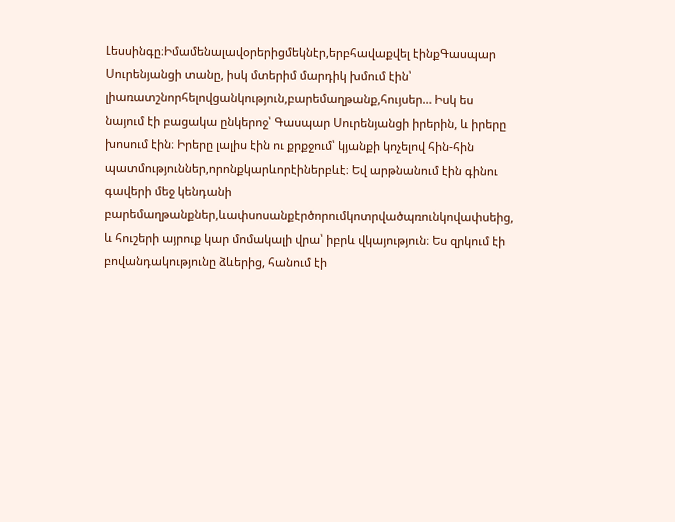Լեսսինգը։Իմամենալավօրերիցմեկնէր,երբհավաքվել էինքԳասպար Սուրենյանցի տանը, իսկ մտերիմ մարդիկ խմում էին՝ լիառատշնորհելովցանկություն,բարեմաղթանք,հույսեր… Իսկ ես նայում էի բացակա ընկերոջ՝ Գասպար Սուրենյանցի իրերին, և իրերը խոսում էին։ Իրերը լալիս էին ու քրքջում՝ կյանքի կոչելով հին-հին պատմություններ,որոնքկարևորէիներբևէ։ Եվ արթնանում էին գինու գավերի մեջ կենդանի բարեմաղթանքներ,ևափսոսանքէրծորումկոտրվածպռունկովափսեից, և հուշերի այրուք կար մոմակալի վրա՝ իբրև վկայություն։ Ես զրկում էի բովանդակությունը ձևերից, հանում էի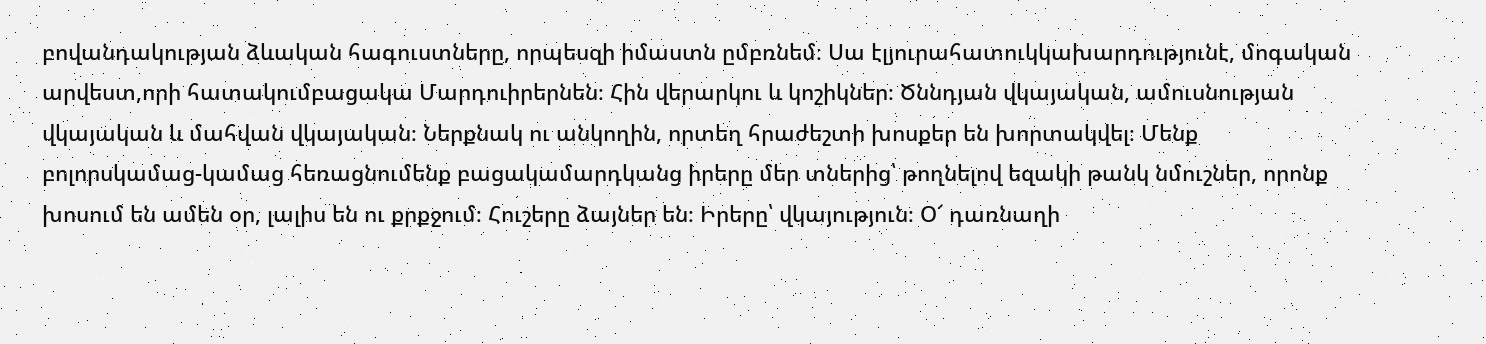բովանդակության ձևական հագուստները, որպեսզի իմաստն ըմբռնեմ։ Սա էլյուրահատուկկախարդությունէ, մոգական արվեստ,որի հատակումբացակա Մարդուիրերնեն։ Հին վերարկու և կոշիկներ։ Ծննդյան վկայական, ամուսնության վկայական և մահվան վկայական։ Ներքնակ ու անկողին, որտեղ հրաժեշտի խոսքեր են խորտակվել։ Մենք բոլորսկամաց-կամաց հեռացնումենք բացակամարդկանց իրերը մեր տներից՝ թողնելով եզակի թանկ նմուշներ, որոնք խոսում են ամեն օր, լալիս են ու քրքջում։ Հուշերը ձայներ են։ Իրերը՝ վկայություն։ Օ՜ դառնաղի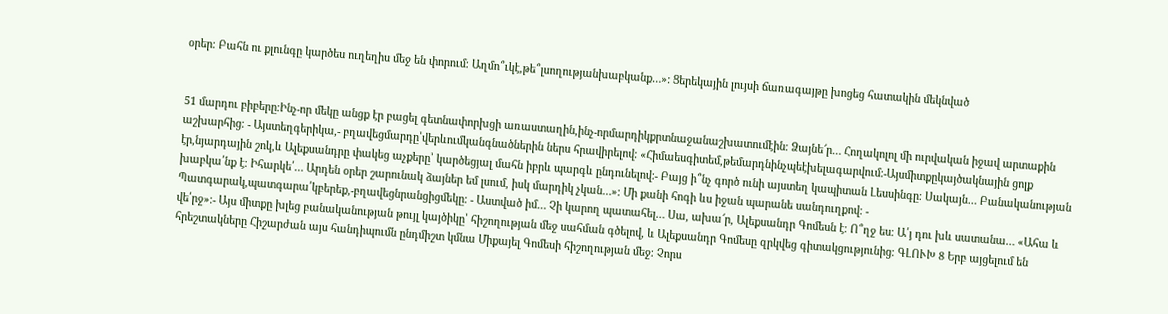օրեր։ Բահն ու քլունգը կարծես ուղեղիս մեջ են փորում։ Աղմո՞ւկէ,թե՞լսողությանխաբկանք…»: Ցերեկային լույսի ճառագայթը խոցեց հատակին մեկնված


51 մարդու բիբերը։Ինչ-որ մեկը անցք էր բացել գետնափորխցի առաստաղին,ինչ-որմարդիկքրտնաջանաշխատումէին։ Ձայնե՜ր… Հողակոլոլ մի ուրվական իջավ արտաքին աշխարհից։ - Այստեղգերիկա,- բղավեցմարդը՝վերևումկանգնածներին ներս հրավիրելով։ «Հիմաեսգիտեմ,թեմարդնինչպեէխելագարվում։-Այսմիտքըկայծակնային ցոլք էր,նյարդային շոկ,և Ալեքսանդրը փակեց աչքերը՝ կարծեցյալ մահն իբրև պարգև ընդունելով։- Բայց ի՞նչ գործ ունի այստեղ կապիտան Լեսսինգը։ Սակայն… Բանականության խաբկա՛նք է։ Իհարկե՛… Արդեն օրեր շարունակ ձայներ եմ լսում, իսկ մարդիկ չկան…»։ Մի քանի հոգի ևս իջան պարանե սանդուղքով։ - Պատգարակ,պատգարա՛կբերեք,-բղավեցնրանցիցմեկը։ - Աստված իմ… Չի կարող պատահել… Սա, ախա՜ր, Ալեքսանդր Գոմեսն է։ Ո՞ղջ ես։ Ա՛յ դու խև սատանա… «Ահա և վե՛րջ»։- Այս միտքը խլեց բանականության թույլ կայծիկը՝ հիշողության մեջ սահման գծելով, և Ալեքսանդր Գոմեսը զրկվեց գիտակցությունից։ ԳԼՈՒԽ 8 Երբ այցելում են հրեշտակները Հիշարժան այս հանդիպումն ընդմիշտ կմնա Միքայել Գոմեսի հիշողության մեջ։ Չորս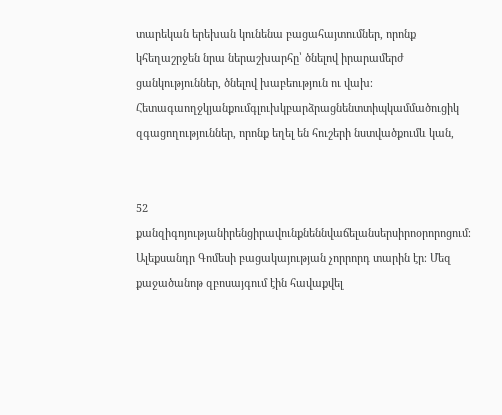տարեկան երեխան կունենա բացահայտումներ, որոնք կհեղաշրջեն նրա ներաշխարհը՝ ծնելով իրարամերժ ցանկություններ, ծնելով խաբեություն ու վախ։ Հետագաողջկյանքումգլուխկբարձրացնենտտիպկամմածուցիկ զգացողություններ, որոնք եղել են հուշերի նստվածքումև կան,


52 քանզիգոյությանիրենցիրավունքնեննվաճելանսերսիրոօրորոցում։ Ալեքսանդր Գոմեսի բացակայության չորրորդ տարին էր։ Մեզ քաջածանոթ զբոսայգում էին հավաքվել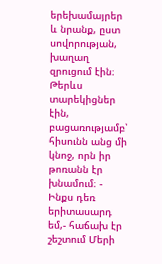երեխամայրեր և նրանք, ըստ սովորության, խաղաղ զրուցում էին։ Թերևս տարեկիցներ էին, բացառությամբ՝ հիսունն անց մի կնոջ, որն իր թոռանն էր խնամում։ - Ինքս դեռ երիտասարդ եմ,- հաճախ էր շեշտում Մերի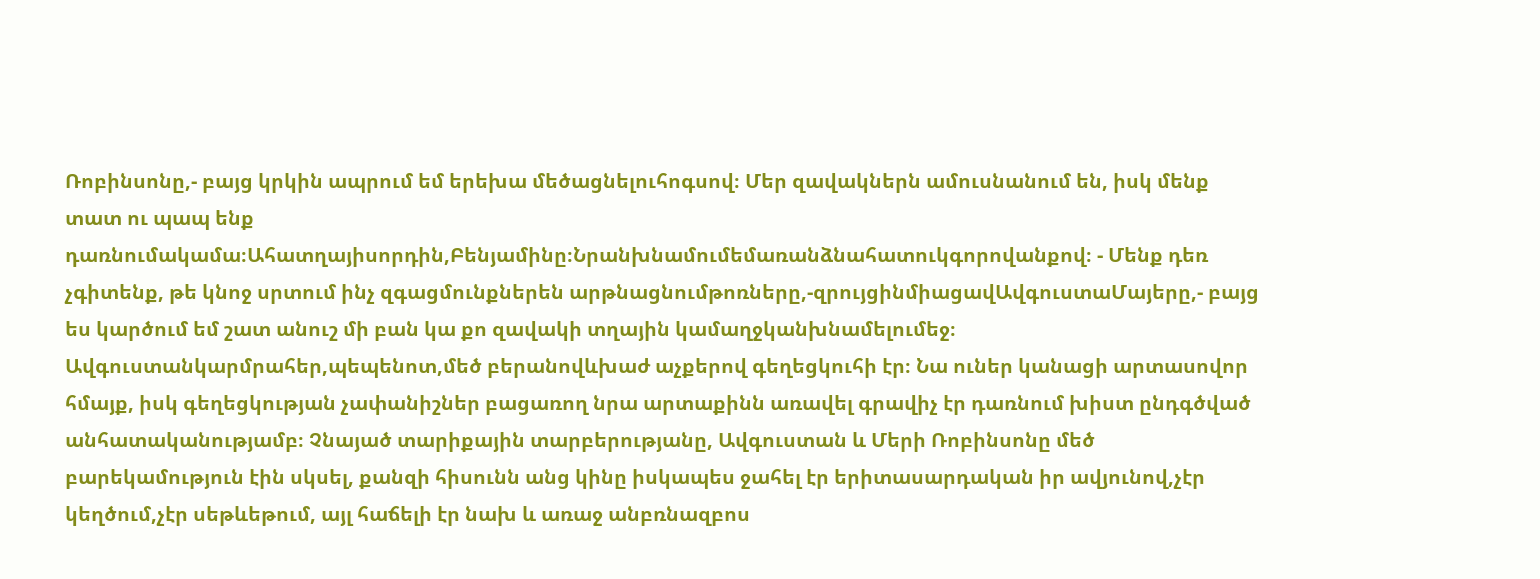Ռոբինսոնը,- բայց կրկին ապրում եմ երեխա մեծացնելուհոգսով։ Մեր զավակներն ամուսնանում են, իսկ մենք տատ ու պապ ենք դառնումակամա։Ահատղայիսորդին,Բենյամինը։Նրանխնամումեմառանձնահատուկգորովանքով։ - Մենք դեռ չգիտենք, թե կնոջ սրտում ինչ զգացմունքներեն արթնացնումթոռները,-զրույցինմիացավԱվգուստաՄայերը,- բայց ես կարծում եմ շատ անուշ մի բան կա քո զավակի տղային կամաղջկանխնամելումեջ։ Ավգուստանկարմրահեր,պեպենոտ,մեծ բերանովևխաժ աչքերով գեղեցկուհի էր։ Նա ուներ կանացի արտասովոր հմայք, իսկ գեղեցկության չափանիշներ բացառող նրա արտաքինն առավել գրավիչ էր դառնում խիստ ընդգծված անհատականությամբ։ Չնայած տարիքային տարբերությանը, Ավգուստան և Մերի Ռոբինսոնը մեծ բարեկամություն էին սկսել, քանզի հիսունն անց կինը իսկապես ջահել էր երիտասարդական իր ավյունով,չէր կեղծում,չէր սեթևեթում, այլ հաճելի էր նախ և առաջ անբռնազբոս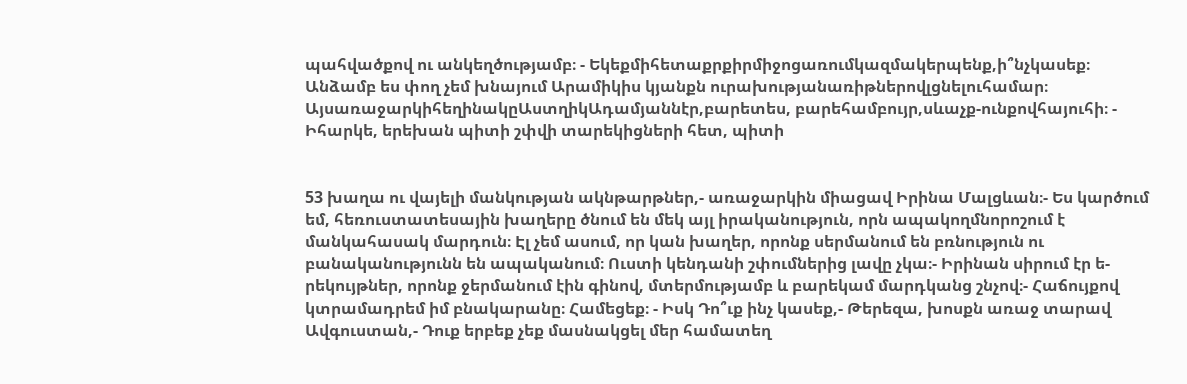պահվածքով ու անկեղծությամբ։ - Եկեքմիհետաքրքիրմիջոցառումկազմակերպենք,ի՞նչկասեք։ Անձամբ ես փող չեմ խնայում Արամիկիս կյանքն ուրախությանառիթներովլցնելուհամար։ ԱյսառաջարկիհեղինակըԱստղիկԱդամյաննէր,բարետես, բարեհամբույր,սևաչք-ունքովհայուհի։ - Իհարկե, երեխան պիտի շփվի տարեկիցների հետ, պիտի


53 խաղա ու վայելի մանկության ակնթարթներ,- առաջարկին միացավ Իրինա Մալցևան։- Ես կարծում եմ, հեռուստատեսային խաղերը ծնում են մեկ այլ իրականություն, որն ապակողմնորոշում է մանկահասակ մարդուն։ Էլ չեմ ասում, որ կան խաղեր, որոնք սերմանում են բռնություն ու բանականությունն են ապականում։ Ուստի կենդանի շփումներից լավը չկա։- Իրինան սիրում էր ե- րեկույթներ, որոնք ջերմանում էին գինով, մտերմությամբ և բարեկամ մարդկանց շնչով։- Հաճույքով կտրամադրեմ իմ բնակարանը։ Համեցեք։ - Իսկ Դո՞ւք ինչ կասեք,- Թերեզա, խոսքն առաջ տարավ Ավգուստան,- Դուք երբեք չեք մասնակցել մեր համատեղ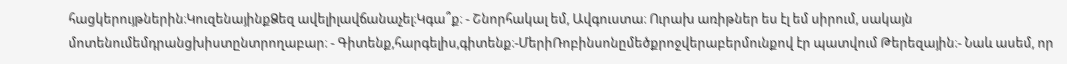հացկերույթներին։ԿուզենայինքՁեզ ավելիլավճանաչել։Կգա՞ք։ - Շնորհակալ եմ, Ավգուստա։ Ուրախ առիթներ ես էլ եմ սիրում, սակայն մոտենումեմդրանցխիստընտրողաբար։ - Գիտենք,հարգելիս,գիտենք։-ՄերիՌոբինսոնըմեծքրոջվերաբերմունքով էր պատվում Թերեզային։- Նաև ասեմ, որ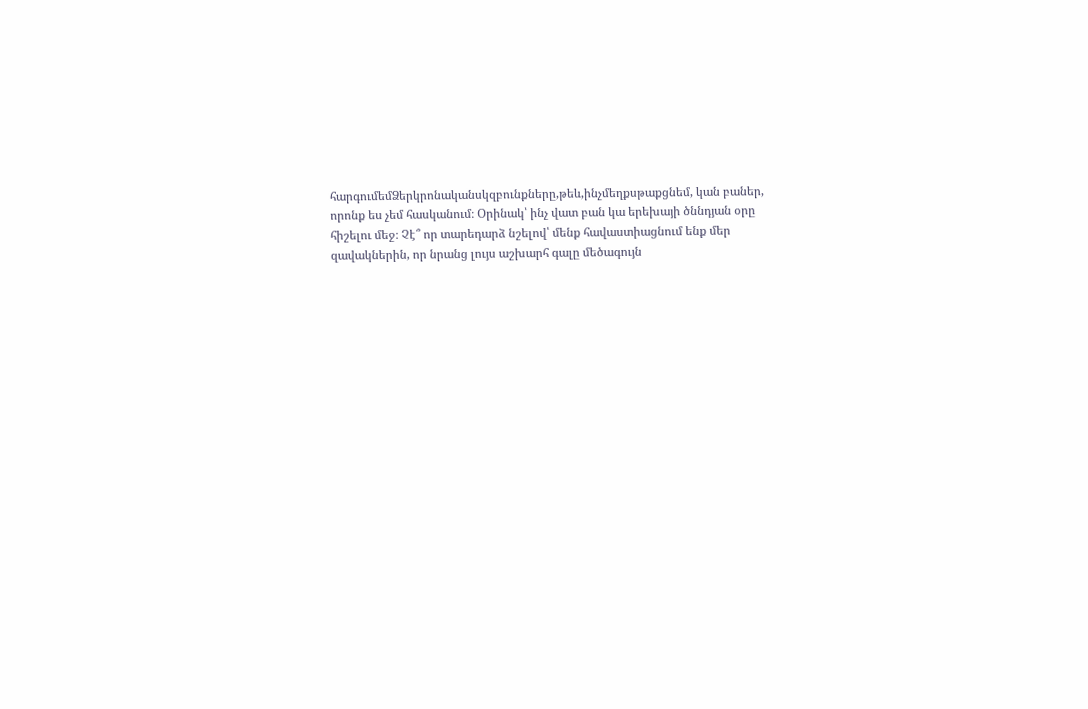հարգումեմՁերկրոնականսկզբունքները,թեև,ինչմեղքսթաքցնեմ, կան բաներ, որոնք ես չեմ հասկանում։ Օրինակ՝ ինչ վատ բան կա երեխայի ծննդյան օրը հիշելու մեջ։ Չէ՞ որ տարեդարձ նշելով՝ մենք հավաստիացնում ենք մեր զավակներին, որ նրանց լույս աշխարհ գալը մեծագույն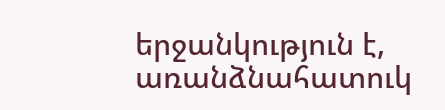երջանկություն է, առանձնահատուկ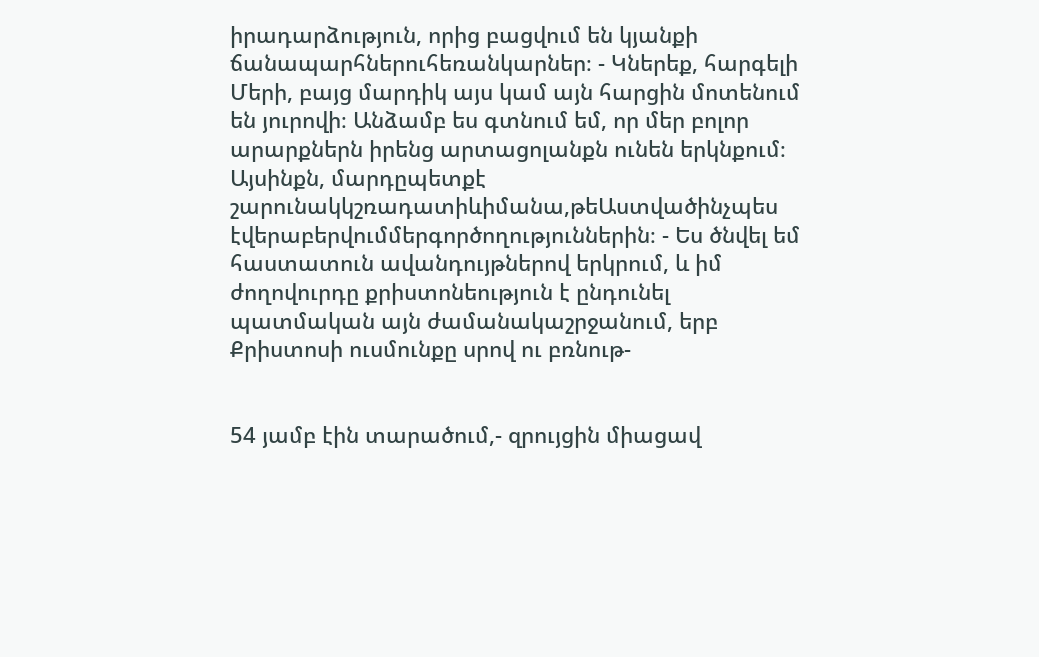իրադարձություն, որից բացվում են կյանքի ճանապարհներուհեռանկարներ։ - Կներեք, հարգելի Մերի, բայց մարդիկ այս կամ այն հարցին մոտենում են յուրովի։ Անձամբ ես գտնում եմ, որ մեր բոլոր արարքներն իրենց արտացոլանքն ունեն երկնքում։ Այսինքն, մարդըպետքէ շարունակկշռադատիևիմանա,թեԱստվածինչպես էվերաբերվումմերգործողություններին։ - Ես ծնվել եմ հաստատուն ավանդույթներով երկրում, և իմ ժողովուրդը քրիստոնեություն է ընդունել պատմական այն ժամանակաշրջանում, երբ Քրիստոսի ուսմունքը սրով ու բռնութ-


54 յամբ էին տարածում,- զրույցին միացավ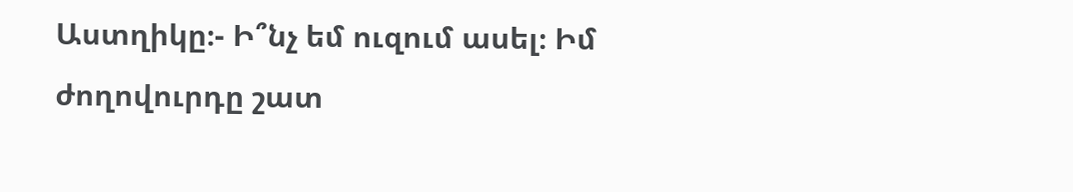Աստղիկը։- Ի՞նչ եմ ուզում ասել։ Իմ ժողովուրդը շատ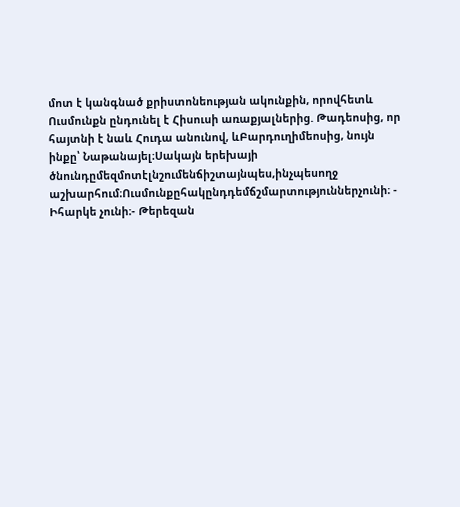մոտ է կանգնած քրիստոնեության ակունքին, որովհետև Ուսմունքն ընդունել է Հիսուսի առաքյալներից. Թադեոսից, որ հայտնի է նաև Հուդա անունով, ևԲարդուղիմեոսից, նույն ինքը՝ Նաթանայել։Սակայն երեխայի ծնունդըմեզմոտէլնշումենճիշտայնպես,ինչպեսողջ աշխարհում։Ուսմունքըհակընդդեմճշմարտություններչունի։ - Իհարկե չունի։- Թերեզան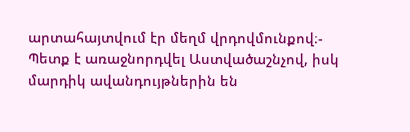արտահայտվում էր մեղմ վրդովմունքով։- Պետք է առաջնորդվել Աստվածաշնչով, իսկ մարդիկ ավանդույթներին են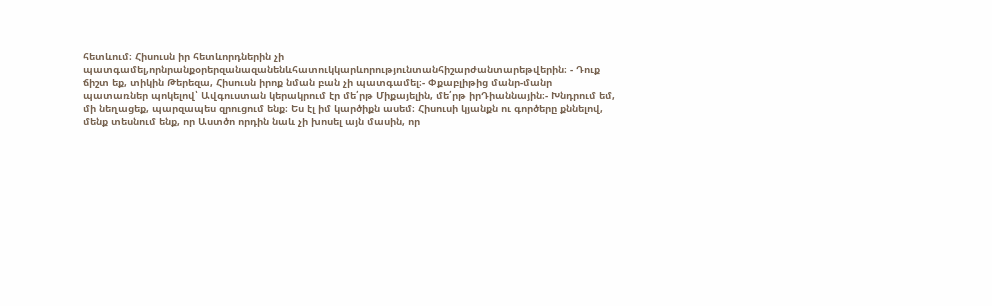հետևում։ Հիսուսն իր հետևորդներին չի պատգամել,որնրանքօրերզանազանենևհատուկկարևորությունտանհիշարժանտարեթվերին։ - Դուք ճիշտ եք, տիկին Թերեզա, Հիսուսն իրոք նման բան չի պատգամել։- Փքաբլիթից մանր-մանր պատառներ պոկելով՝ Ավգուստան կերակրում էր մե՛րթ Միքայելին, մե՛րթ իրԴիաննային։- Խնդրում եմ, մի նեղացեք, պարզապես զրուցում ենք։ Ես էլ իմ կարծիքն ասեմ։ Հիսուսի կյանքն ու գործերը քննելով, մենք տեսնում ենք, որ Աստծո որդին նաև չի խոսել այն մասին, որ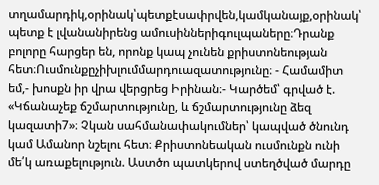տղամարդիկ,օրինակ՝պետքէսափրվեն,կամկանայք,օրինակ՝ պետք է լվանանիրենց ամուսիններիգուլպաները։Դրանք բոլորը հարցեր են, որոնք կապ չունեն քրիստոնեության հետ։Ուսմունքըչիխլումմարդուազատությունը։ - Համամիտ եմ,- խոսքն իր վրա վերցրեց Իրինան։- Կարծեմ՝ գրված է. «Կճանաչեք ճշմարտությունը, և ճշմարտությունը ձեզ կազատի7»։ Չկան սահմանափակումներ՝ կապված ծնունդ կամ Ամանոր նշելու հետ։ Քրիստոնեական ուսմունքն ունի մե՛կ առաքելություն. Աստծո պատկերով ստեղծված մարդը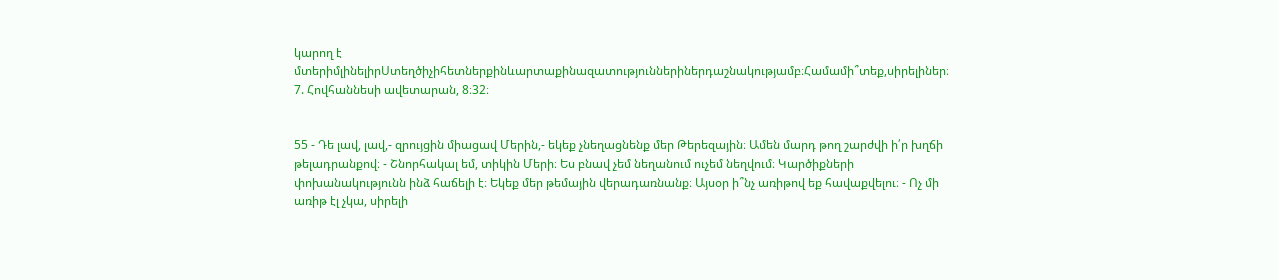կարող է մտերիմլինելիրՍտեղծիչիհետներքինևարտաքինազատություններիներդաշնակությամբ։Համամի՞տեք,սիրելիներ։ 7. Հովհաննեսի ավետարան, 8։32։


55 - Դե լավ, լավ,- զրույցին միացավ Մերին,- եկեք չնեղացնենք մեր Թերեզային։ Ամեն մարդ թող շարժվի ի՛ր խղճի թելադրանքով։ - Շնորհակալ եմ, տիկին Մերի։ Ես բնավ չեմ նեղանում ուչեմ նեղվում։ Կարծիքների փոխանակությունն ինձ հաճելի է։ Եկեք մեր թեմային վերադառնանք։ Այսօր ի՞նչ առիթով եք հավաքվելու։ - Ոչ մի առիթ էլ չկա, սիրելի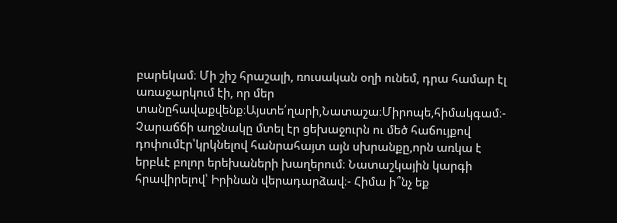բարեկամ։ Մի շիշ հրաշալի, ռուսական օղի ունեմ, դրա համար էլ առաջարկում էի, որ մեր տանըհավաքվենք։Այստե՛ղարի,Նատաշա։Միրոպե,հիմակգամ։- Չարաճճի աղջնակը մտել էր ցեխաջուրն ու մեծ հաճույքով դոփումէր՝կրկնելով հանրահայտ այն սխրանքը,որն առկա է երբևէ բոլոր երեխաների խաղերում։ Նատաշկային կարգի հրավիրելով՝ Իրինան վերադարձավ։- Հիմա ի՞նչ եք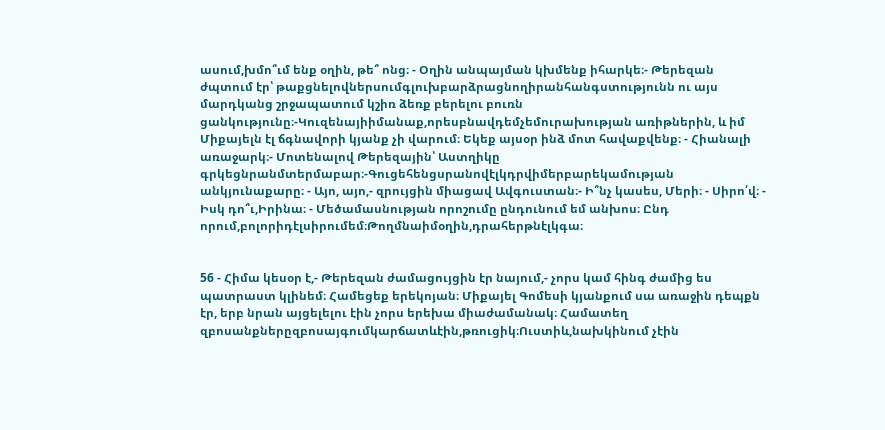ասում,խմո՞ւմ ենք օղին, թե՞ ոնց։ - Օղին անպայման կխմենք իհարկե։- Թերեզան ժպտում էր՝ թաքցնելովներսումգլուխբարձրացնողիրանհանգստությունն ու այս մարդկանց շրջապատում կշիռ ձեռք բերելու բուռն ցանկությունը։-Կուզենայիիմանաք,որեսբնավդեմչեմուրախության առիթներին, և իմ Միքայելն էլ ճգնավորի կյանք չի վարում։ Եկեք այսօր ինձ մոտ հավաքվենք։ - Հիանալի առաջարկ։- Մոտենալով Թերեզային՝ Աստղիկը գրկեցնրանմտերմաբար։-Գուցեհենցսրանովէլկդրվիմերբարեկամության անկյունաքարը։ - Այո, այո,- զրույցին միացավ Ավգուստան։- Ի՞նչ կասես, Մերի։ - Սիրո՛վ։ - Իսկ դո՞ւ,Իրինա։ - Մեծամասնության որոշումը ընդունում եմ անխոս։ Ընդ որում,բոլորիդէլսիրումեմ։Թողմնաիմօղին,դրահերթնէլկգա։


56 - Հիմա կեսօր է,- Թերեզան ժամացույցին էր նայում,- չորս կամ հինգ ժամից ես պատրաստ կլինեմ։ Համեցեք երեկոյան։ Միքայել Գոմեսի կյանքում սա առաջին դեպքն էր, երբ նրան այցելելու էին չորս երեխա միաժամանակ։ Համատեղ զբոսանքներըզբոսայգումկարճատևէին,թռուցիկ։Ուստիև,նախկինում չէին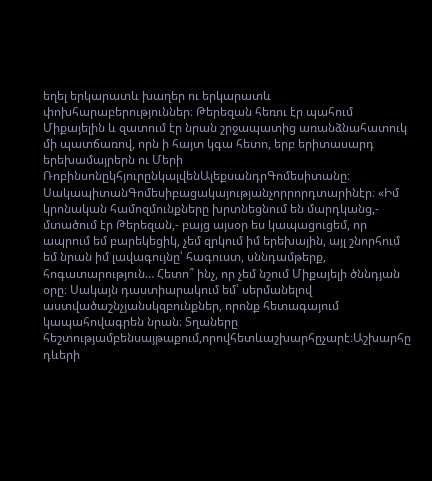եղել երկարատև խաղեր ու երկարատև փոխհարաբերություններ։ Թերեզան հեռու էր պահում Միքայելին և զատում էր նրան շրջապատից առանձնահատուկ մի պատճառով, որն ի հայտ կգա հետո, երբ երիտասարդ երեխամայրերն ու Մերի ՌոբինսոնըկհյուրընկալվենԱլեքսանդրԳոմեսիտանը։ ՍակապիտանԳոմեսիբացակայությանչորրորդտարինէր։ «Իմ կրոնական համոզմունքները խրտնեցնում են մարդկանց,- մտածում էր Թերեզան,- բայց այսօր ես կապացուցեմ, որ ապրում եմ բարեկեցիկ, չեմ զրկում իմ երեխային, այլ շնորհում եմ նրան իմ լավագույնը՝ հագուստ, սննդամթերք, հոգատարություն… Հետո՞ ինչ, որ չեմ նշում Միքայելի ծննդյան օրը։ Սակայն դաստիարակում եմ՝ սերմանելով աստվածաշնչյանսկզբունքներ, որոնք հետագայում կապահովագրեն նրան։ Տղաները հեշտությամբենսայթաքում,որովհետևաշխարհըչարէ։Աշխարհը դևերի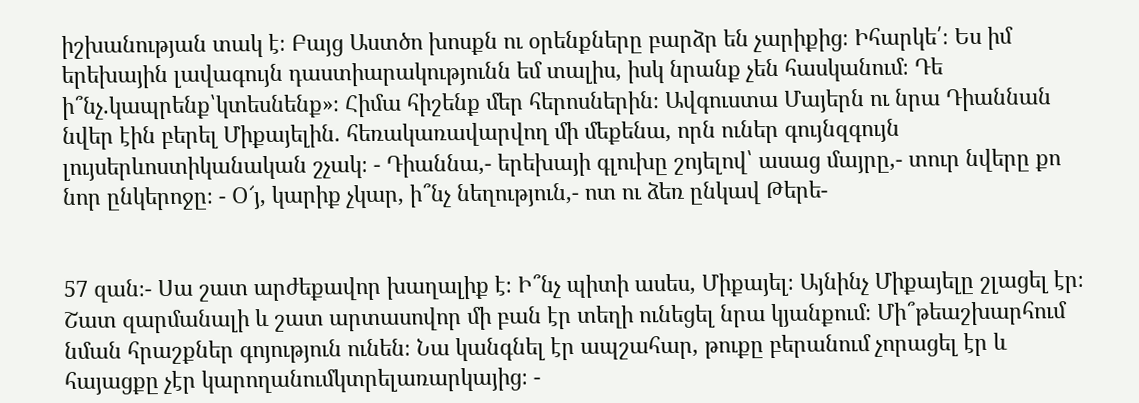իշխանության տակ է։ Բայց Աստծո խոսքն ու օրենքները բարձր են չարիքից։ Իհարկե՛։ Ես իմ երեխային լավագույն դաստիարակությունն եմ տալիս, իսկ նրանք չեն հասկանում։ Դե ի՞նչ.կապրենք՝կտեսնենք»։ Հիմա հիշենք մեր հերոսներին։ Ավգուստա Մայերն ու նրա Դիաննան նվեր էին բերել Միքայելին. հեռակառավարվող մի մեքենա, որն ուներ գույնզգույն լույսերևոստիկանական շչակ։ - Դիաննա,- երեխայի գլուխը շոյելով՝ ասաց մայրը,- տուր նվերը քո նոր ընկերոջը։ - Օ՜յ, կարիք չկար, ի՞նչ նեղություն,- ոտ ու ձեռ ընկավ Թերե-


57 զան։- Սա շատ արժեքավոր խաղալիք է։ Ի՞նչ պիտի ասես, Միքայել։ Այնինչ Միքայելը շլացել էր։ Շատ զարմանալի և շատ արտասովոր մի բան էր տեղի ունեցել նրա կյանքում։ Մի՞թեաշխարհում նման հրաշքներ գոյություն ունեն։ Նա կանգնել էր ապշահար, թուքը բերանում չորացել էր և հայացքը չէր կարողանումկտրելառարկայից։ -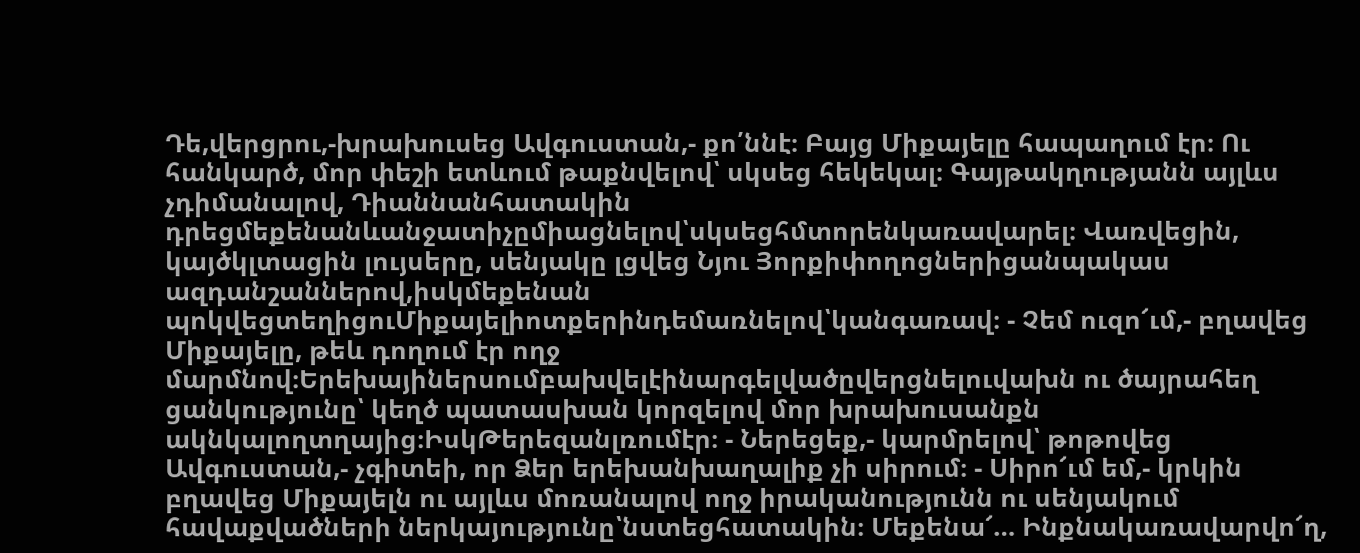Դե,վերցրու,-խրախուսեց Ավգուստան,- քո՛ննէ։ Բայց Միքայելը հապաղում էր։ Ու հանկարծ, մոր փեշի ետևում թաքնվելով՝ սկսեց հեկեկալ։ Գայթակղությանն այլևս չդիմանալով, Դիաննանհատակին դրեցմեքենանևանջատիչըմիացնելով՝սկսեցհմտորենկառավարել։ Վառվեցին, կայծկլտացին լույսերը, սենյակը լցվեց Նյու Յորքիփողոցներիցանպակաս ազդանշաններով,իսկմեքենան պոկվեցտեղիցուՄիքայելիոտքերինդեմառնելով՝կանգառավ։ - Չեմ ուզո՜ւմ,- բղավեց Միքայելը, թեև դողում էր ողջ մարմնով։Երեխայիներսումբախվելէինարգելվածըվերցնելուվախն ու ծայրահեղ ցանկությունը՝ կեղծ պատասխան կորզելով մոր խրախուսանքն ակնկալողտղայից։ԻսկԹերեզանլռումէր։ - Ներեցեք,- կարմրելով՝ թոթովեց Ավգուստան,- չգիտեի, որ Ձեր երեխանխաղալիք չի սիրում։ - Սիրո՜ւմ եմ,- կրկին բղավեց Միքայելն ու այլևս մոռանալով ողջ իրականությունն ու սենյակում հավաքվածների ներկայությունը՝նստեցհատակին։ Մեքենա՜… Ինքնակառավարվո՜ղ,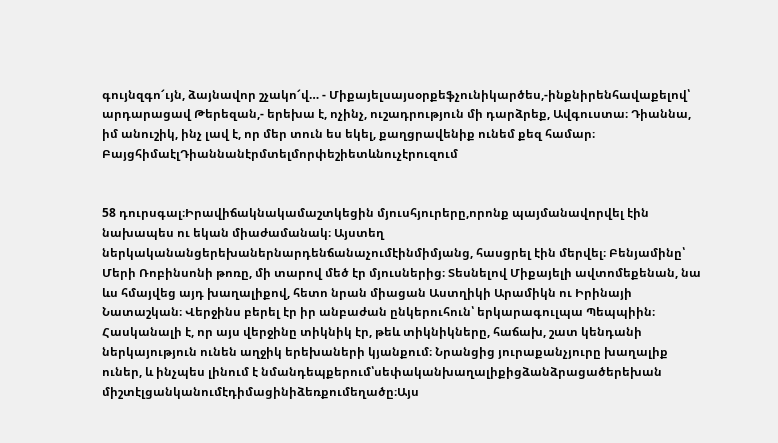գույնզգո՜ւյն, ձայնավոր շչակո՜վ… - Միքայելսայսօրքեֆչունիկարծես,-ինքնիրենհավաքելով՝ արդարացավ Թերեզան,- երեխա է, ոչինչ, ուշադրություն մի դարձրեք, Ավգուստա։ Դիաննա, իմ անուշիկ, ինչ լավ է, որ մեր տուն ես եկել, քաղցրավենիք ունեմ քեզ համար։ ԲայցհիմաէլԴիաննանէրմտելմորփեշիետևնուչէրուզում


58 դուրսգալ։Իրավիճակնակամաշտկեցին մյուսհյուրերը,որոնք պայմանավորվել էին նախապես ու եկան միաժամանակ։ Այստեղ ներկականանցերեխաներնարդենճանաչումէինմիմյանց, հասցրել էին մերվել։ Բենյամինը՝ Մերի Ռոբինսոնի թոռը, մի տարով մեծ էր մյուսներից։ Տեսնելով Միքայելի ավտոմեքենան, նա ևս հմայվեց այդ խաղալիքով, հետո նրան միացան Աստղիկի Արամիկն ու Իրինայի Նատաշկան։ Վերջինս բերել էր իր անբաժան ընկերուհուն՝ երկարագուլպա Պեպպիին։ Հասկանալի է, որ այս վերջինը տիկնիկ էր, թեև տիկնիկները, հաճախ, շատ կենդանի ներկայություն ունեն աղջիկ երեխաների կյանքում։ Նրանցից յուրաքանչյուրը խաղալիք ուներ, և ինչպես լինում է նմանդեպքերում՝սեփականխաղալիքիցձանձրացածերեխան միշտէլցանկանումէդիմացինիձեռքումեղածը։Այս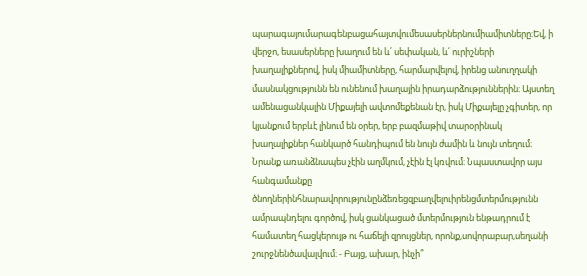պարագայումարագենբացահայտվումեսասերներնումիամիտները։Եվ, ի վերջո, եսասերները խաղում են և՛ սեփական, և՛ ուրիշների խաղալիքներով, իսկ միամիտները, հարմարվելով, իրենց անուղղակի մասնակցությունն են ունենում խաղային իրադարձություններին։ Այստեղ ամենացանկալին Միքայելի ավտոմեքենան էր, իսկ Միքայելը չգիտեր, որ կյանքում երբևէ լինում են օրեր, երբ բազմաթիվ տարօրինակ խաղալիքներ հանկարծ հանդիպում են նույն ժամին և նույն տեղում։ Նրանք առանձնապես չէին աղմկում, չէին էլ կռվում։ Նպաստավոր այս հանգամանքը ծնողներինհնարավորությունընձեռեցզբաղվելուիրենցմտերմությունն ամրապնդելու գործով, իսկ ցանկացած մտերմություն ենթադրում է համատեղ հացկերույթ ու հաճելի զրույցներ, որոնք,սովորաբար,սեղանի շուրջնենծավալվում։ - Բայց, ախար, ինչի՞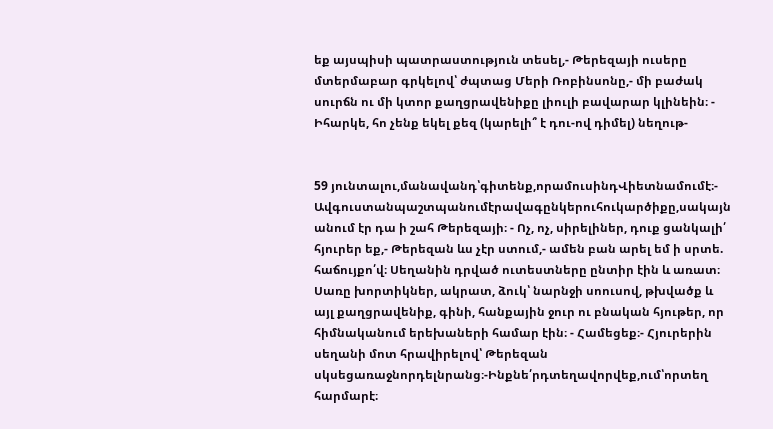եք այսպիսի պատրաստություն տեսել,- Թերեզայի ուսերը մտերմաբար գրկելով՝ ժպտաց Մերի Ռոբինսոնը,- մի բաժակ սուրճն ու մի կտոր քաղցրավենիքը լիուլի բավարար կլինեին։ - Իհարկե, հո չենք եկել քեզ (կարելի՞ է դու-ով դիմել) նեղութ-


59 յունտալու,մանավանդ՝գիտենք,որամուսինդՎիետնամումէ։- Ավգուստանպաշտպանումէրավագընկերուհուկարծիքը,սակայն անում էր դա ի շահ Թերեզայի։ - Ոչ, ոչ, սիրելիներ, դուք ցանկալի՛ հյուրեր եք,- Թերեզան ևս չէր ստում,- ամեն բան արել եմ ի սրտե. հաճույքո՛վ։ Սեղանին դրված ուտեստները ընտիր էին և առատ։ Սառը խորտիկներ, ակրատ, ձուկ՝ նարնջի սոուսով, թխվածք և այլ քաղցրավենիք, գինի, հանքային ջուր ու բնական հյութեր, որ հիմնականում երեխաների համար էին։ - Համեցեք։- Հյուրերին սեղանի մոտ հրավիրելով՝ Թերեզան սկսեցառաջնորդելնրանց։-Ինքնե՛րդտեղավորվեք,ում՝որտեղ հարմարէ։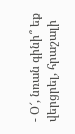- Օ՜, նռան գինի՞ եք վերցրել, հրաշալի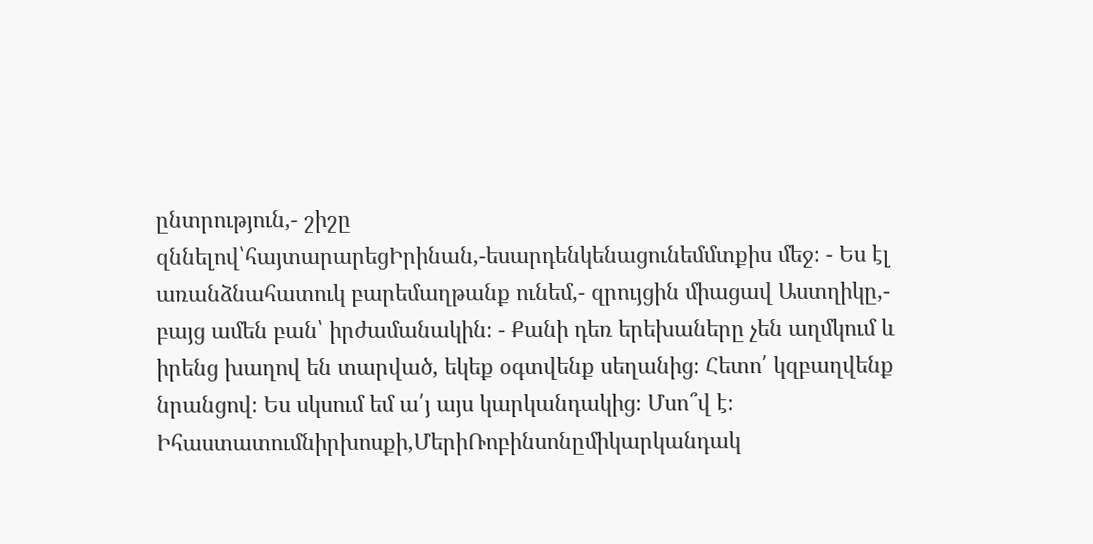ընտրություն,- շիշը զննելով՝հայտարարեցԻրինան,-եսարդենկենացունեմմտքիս մեջ։ - Ես էլ առանձնահատուկ բարեմաղթանք ունեմ,- զրույցին միացավ Աստղիկը,- բայց ամեն բան՝ իրժամանակին։ - Քանի դեռ երեխաները չեն աղմկում և իրենց խաղով են տարված, եկեք օգտվենք սեղանից։ Հետո՛ կզբաղվենք նրանցով։ Ես սկսում եմ ա՛յ այս կարկանդակից։ Մսո՞վ է։ Իհաստատումնիրխոսքի,ՄերիՌոբինսոնըմիկարկանդակ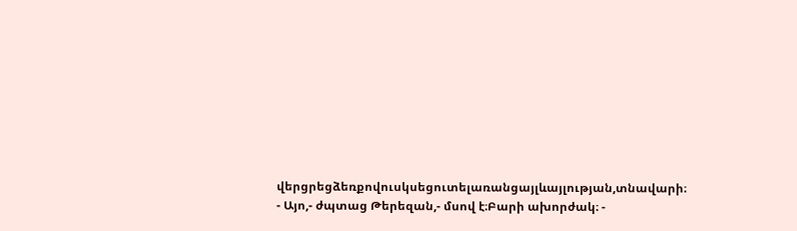վերցրեցձեռքովուսկսեցուտելառանցայլևայլության,տնավարի։ - Այո,- ժպտաց Թերեզան,- մսով է։Բարի ախորժակ։ -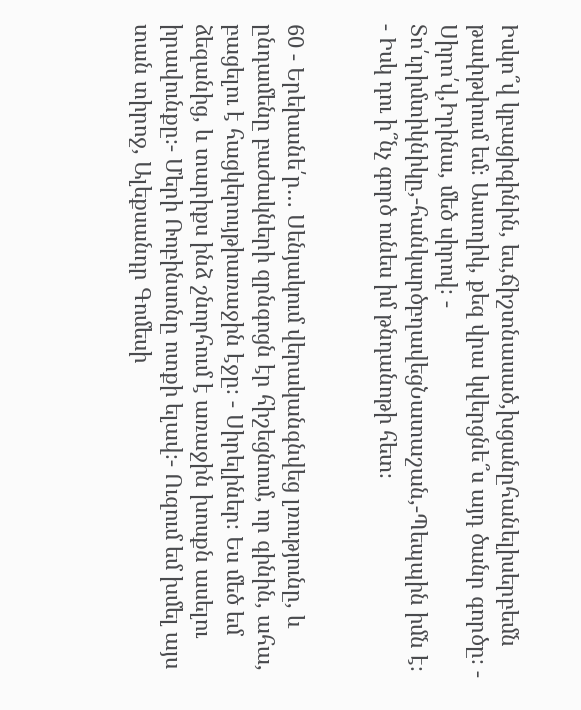Իսկո՞վ կբացիգինին, ես,ճիշտնասած,խցանըհանելիսերբեմն թափթփում եմ։ Աստղիկ, քեզ վրա կվերցնե՞ս այդ ծանր գործը։ - Սիրո՛վ,Իրինա, մեծ սիրով։ - Տո՛ւրիմտիկնիկը,-հանկարծբղավեցՆատաշան,-Պեպպին իմն է։ - Իսկ դու ի՞նչ գործ ունես իմ թնդանոթի հետ։


60 - Երեխանե՛ր… Սենյակում վերականգնվեց լռությունը, և ընդամենը բաժակների զրնգոցն էր հիշեցնում, որ գինին, ահա, բացելու է հացկերույթիառաջին էջը։ - Սիրելիներ։ Ես մեծ եմ ձեզանից, և տարիքս ինձ շնորհում է առաջին խոսքն ասելու իրավունքը։- Մերի Ռոբինսոնը ոտքի ելավ։- Ուզում եմ խմել այս տան տիրոջ, Ալեքսանդր Գոմեսի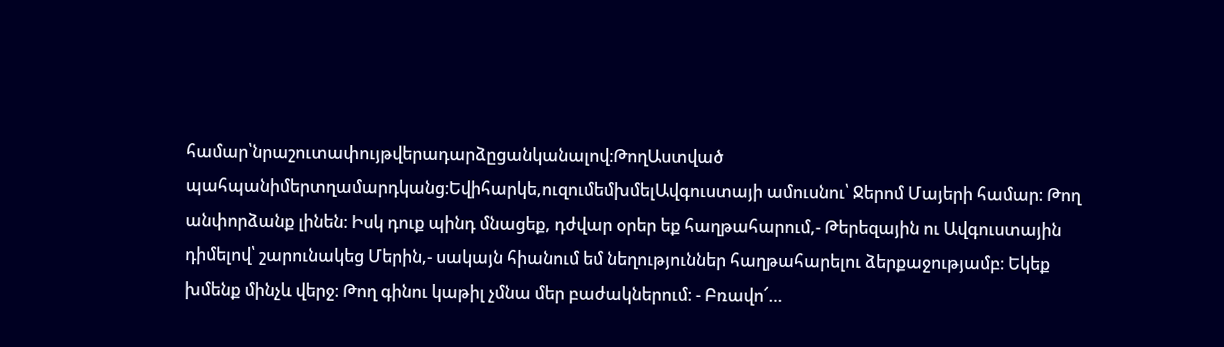համար՝նրաշուտափույթվերադարձըցանկանալով։ԹողԱստված պահպանիմերտղամարդկանց։Եվիհարկե,ուզումեմխմելԱվգուստայի ամուսնու՝ Ջերոմ Մայերի համար։ Թող անփորձանք լինեն։ Իսկ դուք պինդ մնացեք, դժվար օրեր եք հաղթահարում,- Թերեզային ու Ավգուստային դիմելով՝ շարունակեց Մերին,- սակայն հիանում եմ նեղություններ հաղթահարելու ձերքաջությամբ։ Եկեք խմենք մինչև վերջ։ Թող գինու կաթիլ չմնա մեր բաժակներում։ - Բռավո՜…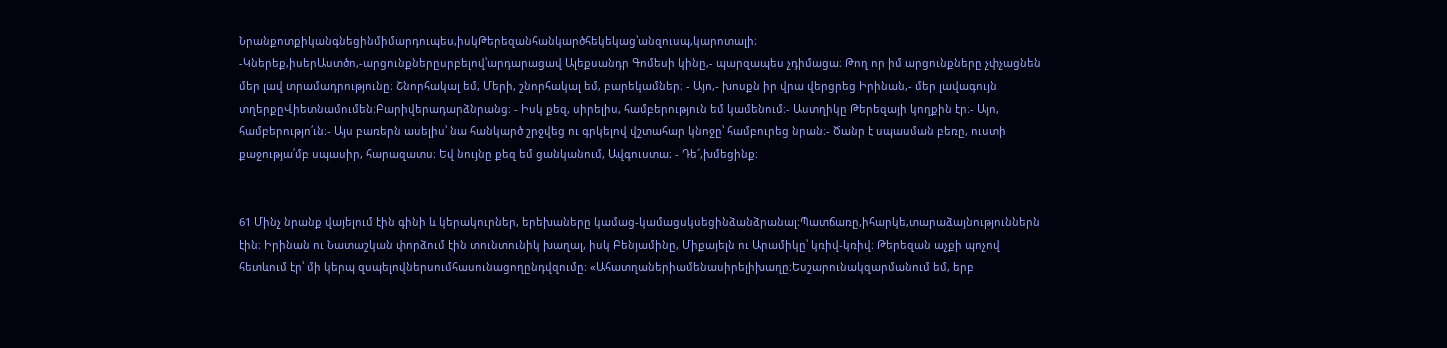Նրանքոտքիկանգնեցինմիմարդուպես,իսկԹերեզանհանկարծհեկեկաց՝անզուսպ,կարոտալի։ -Կներեք,իսերԱստծո,-արցունքներըսրբելով՝արդարացավ Ալեքսանդր Գոմեսի կինը,- պարզապես չդիմացա։ Թող որ իմ արցունքները չփչացնեն մեր լավ տրամադրությունը։ Շնորհակալ եմ, Մերի, շնորհակալ եմ, բարեկամներ։ - Այո,- խոսքն իր վրա վերցրեց Իրինան,- մեր լավագույն տղերքըՎիետնամումեն։Բարիվերադարձնրանց։ - Իսկ քեզ, սիրելիս, համբերություն եմ կամենում։- Աստղիկը Թերեզայի կողքին էր։- Այո, համբերությո՛ւն։- Այս բառերն ասելիս՝ նա հանկարծ շրջվեց ու գրկելով վշտահար կնոջը՝ համբուրեց նրան։- Ծանր է սպասման բեռը, ուստի քաջությա՛մբ սպասիր, հարազատս։ Եվ նույնը քեզ եմ ցանկանում, Ավգուստա։ - Դե՜,խմեցինք։


61 Մինչ նրանք վայելում էին գինի և կերակուրներ, երեխաները կամաց-կամացսկսեցինձանձրանալ։Պատճառը,իհարկե,տարաձայնություններն էին։ Իրինան ու Նատաշկան փորձում էին տունտունիկ խաղալ, իսկ Բենյամինը, Միքայելն ու Արամիկը՝ կռիվ-կռիվ։ Թերեզան աչքի պոչով հետևում էր՝ մի կերպ զսպելովներսումհասունացողընդվզումը։ «Ահատղաներիամենասիրելիխաղը։Եսշարունակզարմանում եմ, երբ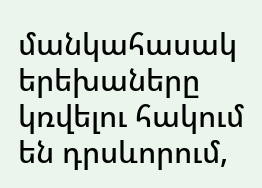մանկահասակ երեխաները կռվելու հակում են դրսևորում,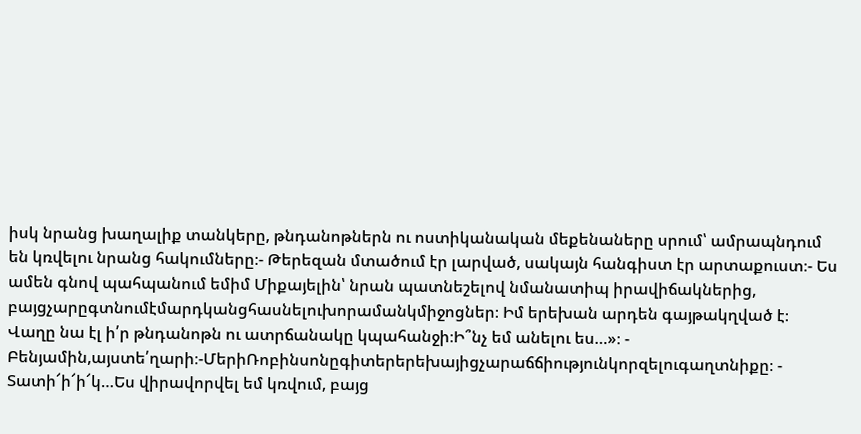իսկ նրանց խաղալիք տանկերը, թնդանոթներն ու ոստիկանական մեքենաները սրում՝ ամրապնդում են կռվելու նրանց հակումները։- Թերեզան մտածում էր լարված, սակայն հանգիստ էր արտաքուստ։- Ես ամեն գնով պահպանում եմիմ Միքայելին՝ նրան պատնեշելով նմանատիպ իրավիճակներից, բայցչարըգտնումէմարդկանցհասնելուխորամանկմիջոցներ։ Իմ երեխան արդեն գայթակղված է։ Վաղը նա էլ ի՛ր թնդանոթն ու ատրճանակը կպահանջի։Ի՞նչ եմ անելու ես…»։ - Բենյամին,այստե՛ղարի։-ՄերիՌոբինսոնըգիտերերեխայիցչարաճճիությունկորզելուգաղտնիքը։ - Տատի՜ի՜ի՜կ…Ես վիրավորվել եմ կռվում, բայց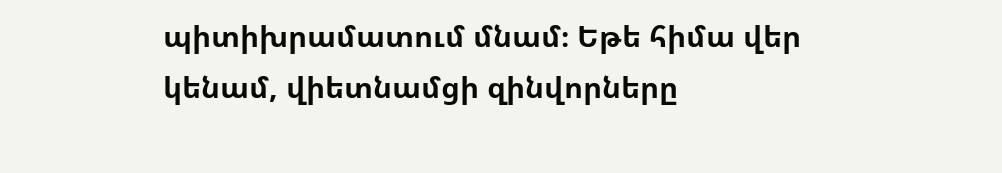պիտիխրամատում մնամ։ Եթե հիմա վեր կենամ, վիետնամցի զինվորները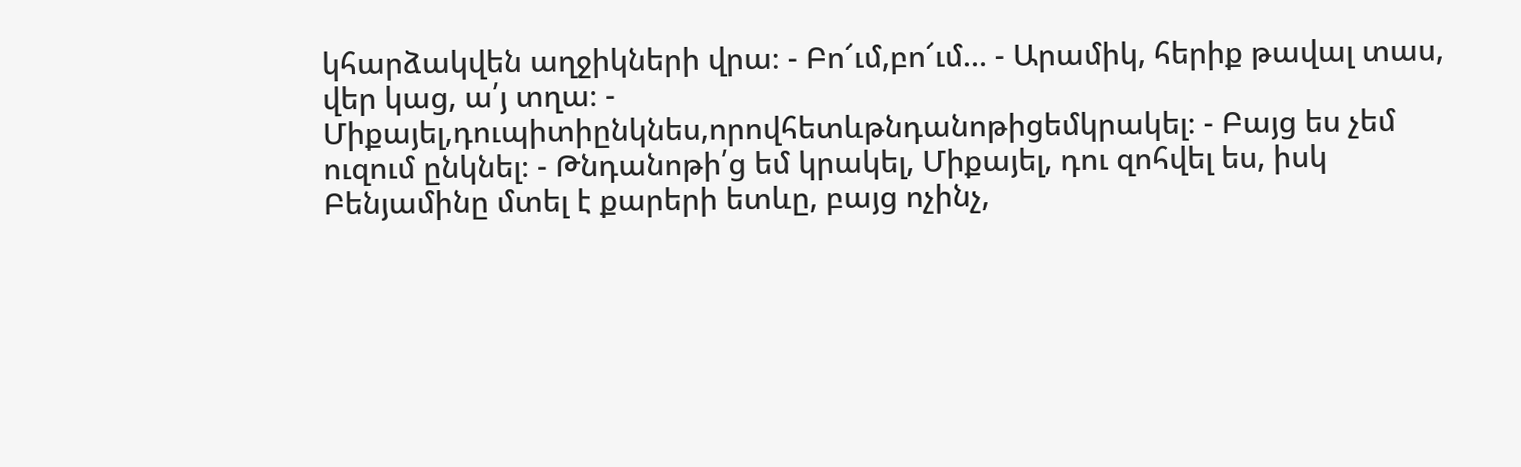կհարձակվեն աղջիկների վրա։ - Բո՜ւմ,բո՜ւմ… - Արամիկ, հերիք թավալ տաս, վեր կաց, ա՛յ տղա։ - Միքայել,դուպիտիընկնես,որովհետևթնդանոթիցեմկրակել։ - Բայց ես չեմ ուզում ընկնել։ - Թնդանոթի՛ց եմ կրակել, Միքայել, դու զոհվել ես, իսկ Բենյամինը մտել է քարերի ետևը, բայց ոչինչ,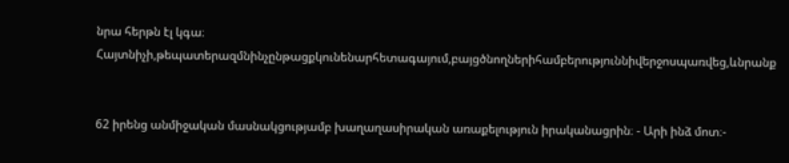նրա հերթն էլ կգա։ Հայտնիչի,թեպատերազմնինչընթացքկունենարհետագայում,բայցծնողներիհամբերություննիվերջոսպառվեց,ևնրանք


62 իրենց անմիջական մասնակցությամբ խաղաղասիրական առաքելություն իրականացրին։ - Արի ինձ մոտ։-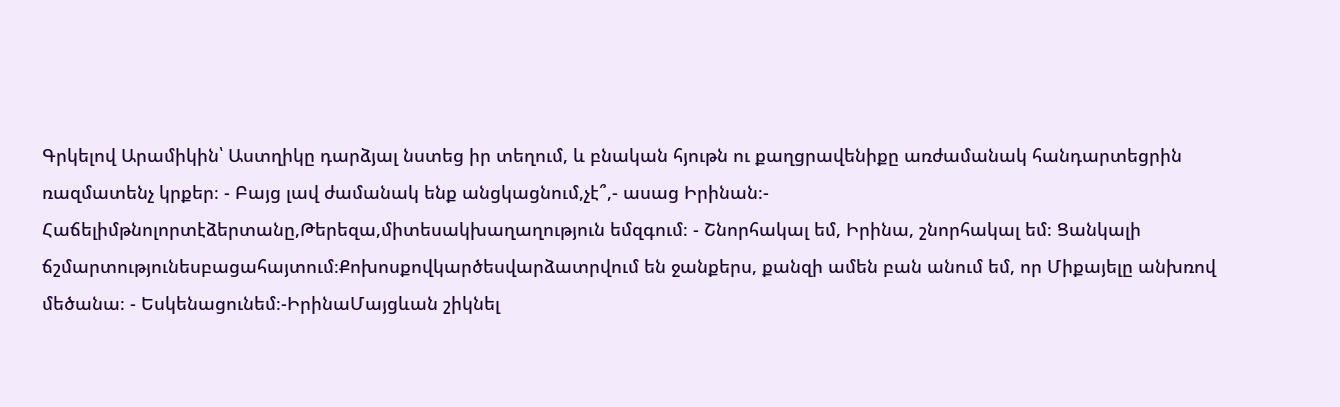Գրկելով Արամիկին՝ Աստղիկը դարձյալ նստեց իր տեղում, և բնական հյութն ու քաղցրավենիքը առժամանակ հանդարտեցրին ռազմատենչ կրքեր։ - Բայց լավ ժամանակ ենք անցկացնում,չէ՞,- ասաց Իրինան։- Հաճելիմթնոլորտէձերտանը,Թերեզա,միտեսակխաղաղություն եմզգում։ - Շնորհակալ եմ, Իրինա, շնորհակալ եմ։ Ցանկալի ճշմարտությունեսբացահայտում։Քոխոսքովկարծեսվարձատրվում են ջանքերս, քանզի ամեն բան անում եմ, որ Միքայելը անխռով մեծանա։ - Եսկենացունեմ։-ԻրինաՄայցևան շիկնել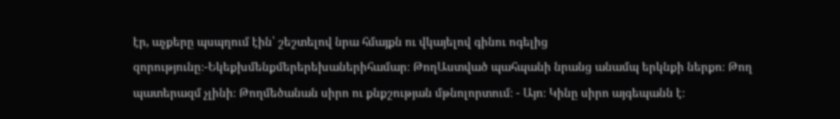էր, աչքերը պսպղում էին՝ շեշտելով նրա հմայքն ու վկայելով գինու ոգելից զորությունը։-Եկեքխմենքմերերեխաներիհամար։ ԹողԱստված պահպանի նրանց անամպ երկնքի ներքո։ Թող պատերազմ չլինի։ Թողմեծանան սիրո ու քնքշության մթնոլորտում։ - Այո։ Կինը սիրո այգեպանն է։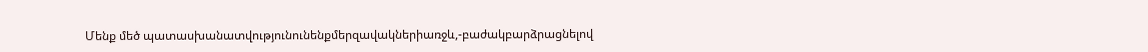Մենք մեծ պատասխանատվությունունենքմերզավակներիառջև,-բաժակբարձրացնելով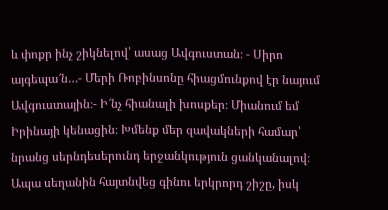և փոքր ինչ շիկնելով՝ ասաց Ավգուստան։ - Սիրո այգեպա՜ն…- Մերի Ռոբինսոնը հիացմունքով էր նայում Ավգուստային։- Ի՜նչ հիանալի խոսքեր։ Միանում եմ Իրինայի կենացին։ Խմենք մեր զավակների համար՝ նրանց սերնդեսերունդ երջանկություն ցանկանալով։ Ապա սեղանին հայտնվեց գինու երկրորդ շիշը, իսկ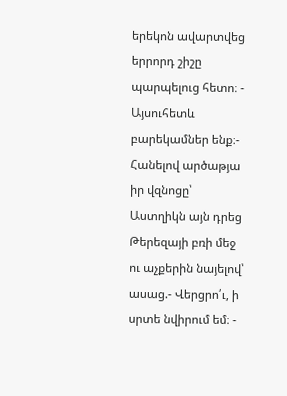երեկոն ավարտվեց երրորդ շիշը պարպելուց հետո։ - Այսուհետև բարեկամներ ենք։- Հանելով արծաթյա իր վզնոցը՝ Աստղիկն այն դրեց Թերեզայի բռի մեջ ու աչքերին նայելով՝ ասաց.- Վերցրո՛ւ, ի սրտե նվիրում եմ։ -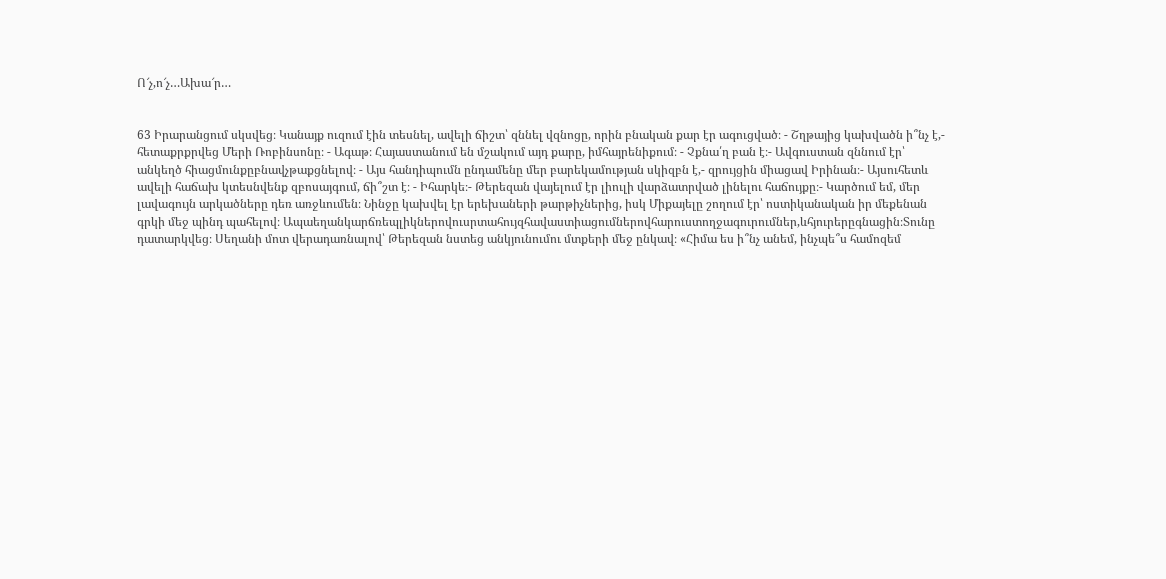Ո՜չ,ո՜չ…Ախա՜ր…


63 Իրարանցում սկսվեց։ Կանայք ուզում էին տեսնել, ավելի ճիշտ՝ զննել վզնոցը, որին բնական քար էր ագուցված։ - Շղթայից կախվածն ի՞նչ է,- հետաքրքրվեց Մերի Ռոբինսոնը։ - Ագաթ։ Հայաստանում են մշակում այդ քարը, իմհայրենիքում։ - Չքնա՛ղ բան է։- Ավգուստան զննում էր՝ անկեղծ հիացմունքըբնավչթաքցնելով։ - Այս հանդիպումն ընդամենը մեր բարեկամության սկիզբն է,- զրույցին միացավ Իրինան։- Այսուհետև ավելի հաճախ կտեսնվենք զբոսայգում, ճի՞շտ է։ - Իհարկե։- Թերեզան վայելում էր լիուլի վարձատրված լինելու հաճույքը։- Կարծում եմ, մեր լավագույն արկածները դեռ առջևումեն։ Նինջը կախվել էր երեխաների թարթիչներից, իսկ Միքայելը շողում էր՝ ոստիկանական իր մեքենան գրկի մեջ պինդ պահելով։ Ապաեղանկարճռեպլիկներովուսրտահույզհավաստիացումներովհարուստողջագուրումներ,ևհյուրերըգնացին։Տունը դատարկվեց։ Սեղանի մոտ վերադառնալով՝ Թերեզան նստեց անկյունումու մտքերի մեջ ընկավ։ «Հիմա ես ի՞նչ անեմ, ինչպե՞ս համոզեմ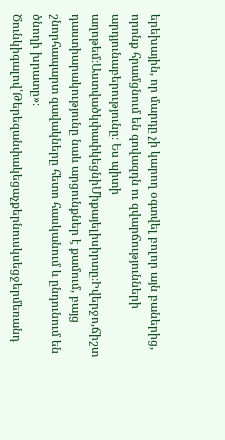երեխային, որ մարդը չի կարող օգտվել բոլոր այն բաներից, որոնք հրամցնում են գովազդն ու զվարճությունների արդյունաբերությունը։ Ես պիտի աղոթեմ։ԱստվածկփափկեցնիՄիքայելիսիրտը։Իվերջո,ճիշտ դաստիարակությունը նաև արցունքներ է քամում, բայց շնորհապարտ զավակները հետո հասկանում և ընդունում են ծնողի խրատը»։ Ծունկիգալով՝Թերեզանփակեցաչքերնուսկսեցջերմեռանդ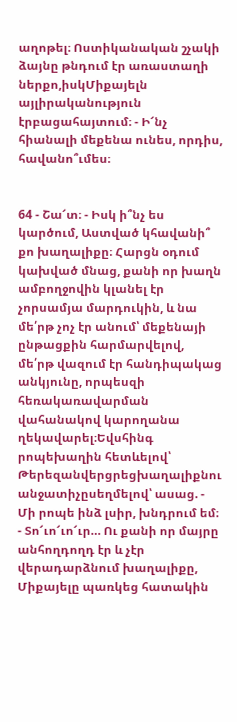աղոթել։ Ոստիկանական շչակի ձայնը թնդում էր առաստաղի ներքո,իսկՄիքայելն այլիրականություն էրբացահայտում։ - Ի՜նչ հիանալի մեքենա ունես, որդիս, հավանո՞ւմես։


64 - Շա՜տ։ - Իսկ ի՞նչ ես կարծում, Աստված կհավանի՞ քո խաղալիքը։ Հարցն օդում կախված մնաց, քանի որ խաղն ամբողջովին կլանել էր չորսամյա մարդուկին, և նա մե՛րթ չոչ էր անում՝ մեքենայի ընթացքին հարմարվելով, մե՛րթ վազում էր հանդիպակաց անկյունը, որպեսզի հեռակառավարման վահանակով կարողանա ղեկավարել։Եվսհինգ րոպեխաղին հետևելով՝ Թերեզանվերցրեցխաղալիքնու անջատիչըսեղմելով՝ ասաց. - Մի րոպե ինձ լսիր, խնդրում եմ։ - Տո՜ւո՜ւո՜ւր… Ու քանի որ մայրը անհողդողդ էր և չէր վերադարձնում խաղալիքը, Միքայելը պառկեց հատակին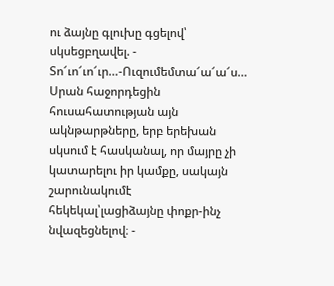ու ձայնը գլուխը գցելով՝ սկսեցբղավել. - Տո՜ւո՜ւո՜ւր…-Ուզումեմտա՜ա՜ա՜ս… Սրան հաջորդեցին հուսահատության այն ակնթարթները, երբ երեխան սկսում է հասկանալ, որ մայրը չի կատարելու իր կամքը, սակայն շարունակումէ հեկեկալ՝լացիձայնը փոքր-ինչ նվազեցնելով։ -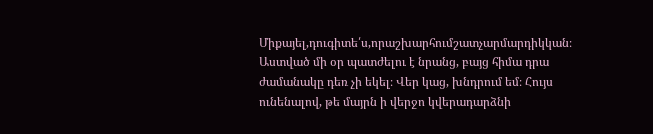Միքայել,դուգիտե՛ս,որաշխարհումշատչարմարդիկկան։ Աստված մի օր պատժելու է նրանց, բայց հիմա դրա ժամանակը դեռ չի եկել։ Վեր կաց, խնդրում եմ։ Հույս ունենալով, թե մայրն ի վերջո կվերադարձնի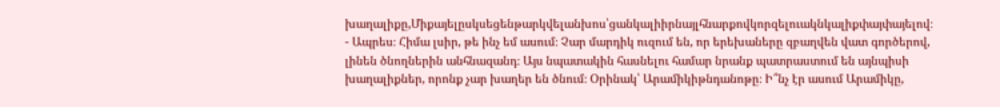խաղալիքը,Միքայելըսկսեցենթարկվելանխոս՝ցանկալիիրնայլհնարքովկորզելուակնկալիքփայփայելով։ - Ապրես։ Հիմա լսիր, թե ինչ եմ ասում։ Չար մարդիկ ուզում են, որ երեխաները զբաղվեն վատ գործերով, լինեն ծնողներին անհնազանդ։ Այս նպատակին հասնելու համար նրանք պատրաստում են այնպիսի խաղալիքներ, որոնք չար խաղեր են ծնում։ Օրինակ՝ Արամիկիթնդանոթը։ Ի՞նչ էր ասում Արամիկը,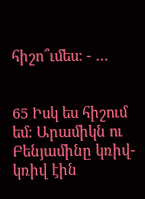հիշո՞ւմես։ - …


65 Իսկ ես հիշում եմ։ Արամիկն ու Բենյամինը կռիվ-կռիվ էին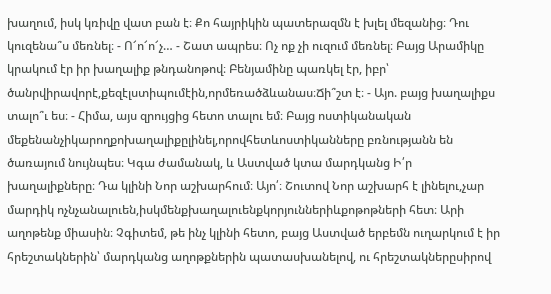խաղում, իսկ կռիվը վատ բան է։ Քո հայրիկին պատերազմն է խլել մեզանից։ Դու կուզենա՞ս մեռնել։ - Ո՜ո՜ո՜չ… - Շատ ապրես։ Ոչ ոք չի ուզում մեռնել։ Բայց Արամիկը կրակում էր իր խաղալիք թնդանոթով։ Բենյամինը պառկել էր, իբր՝ ծանրվիրավորէ,քեզէլստիպումէին,որմեռածձևանաս։Ճի՞շտ է։ - Այո. բայց խաղալիքս տալո՞ւ ես։ - Հիմա, այս զրույցից հետո տալու եմ։ Բայց ոստիկանական մեքենանչիկարողքոխաղալիքըլինել,որովհետևոստիկանները բռնությանն են ծառայում նույնպես։ Կգա ժամանակ, և Աստված կտա մարդկանց Ի՛ր խաղալիքները։ Դա կլինի Նոր աշխարհում։ Այո՛։ Շուտով Նոր աշխարհ է լինելու,չար մարդիկ ոչնչանալուեն,իսկմենքխաղալուենքկորյուններիևքոթոթների հետ։ Արի աղոթենք միասին։ Չգիտեմ, թե ինչ կլինի հետո, բայց Աստված երբեմն ուղարկում է իր հրեշտակներին՝ մարդկանց աղոթքներին պատասխանելով, ու հրեշտակներըսիրով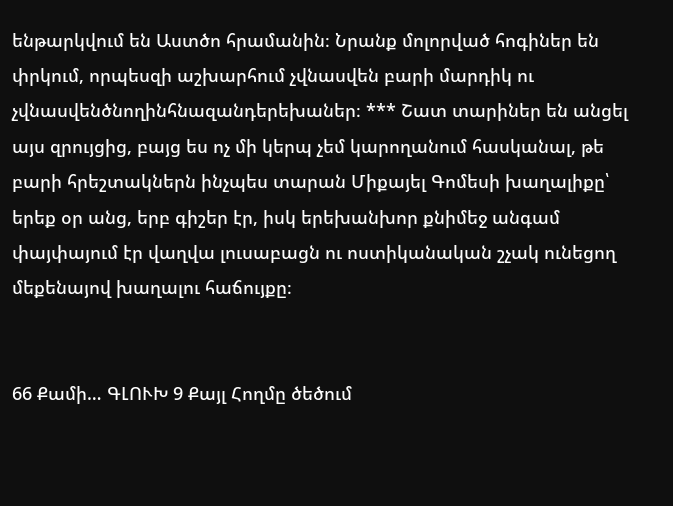ենթարկվում են Աստծո հրամանին։ Նրանք մոլորված հոգիներ են փրկում, որպեսզի աշխարհում չվնասվեն բարի մարդիկ ու չվնասվենծնողինհնազանդերեխաներ։ *** Շատ տարիներ են անցել այս զրույցից, բայց ես ոչ մի կերպ չեմ կարողանում հասկանալ, թե բարի հրեշտակներն ինչպես տարան Միքայել Գոմեսի խաղալիքը՝ երեք օր անց, երբ գիշեր էր, իսկ երեխանխոր քնիմեջ անգամ փայփայում էր վաղվա լուսաբացն ու ոստիկանական շչակ ունեցող մեքենայով խաղալու հաճույքը։


66 Քամի… ԳԼՈՒԽ 9 Քայլ Հողմը ծեծում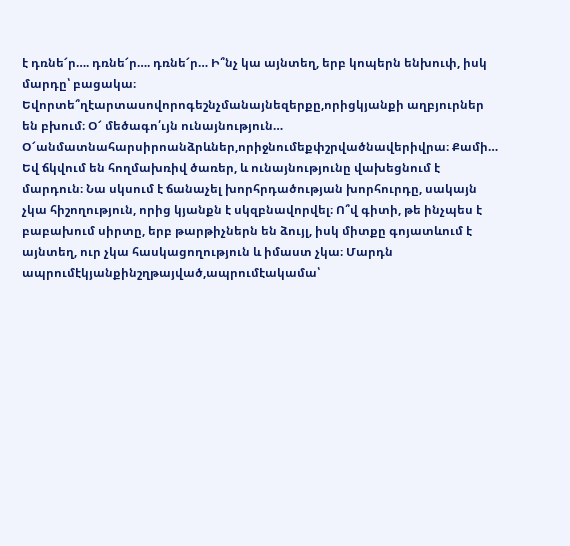է դռնե՜ր…. դռնե՜ր…. դռնե՜ր… Ի՞նչ կա այնտեղ, երբ կոպերն ենխուփ, իսկ մարդը՝ բացակա։ Եվորտե՞ղէարտասովորոգեշնչմանայնեզերքը,որիցկյանքի աղբյուրներ են բխում։ Օ՜ մեծագո՛ւյն ունայնություն… Օ՜անմատնահարսիրոանձրևներ,որիջնումեքփշրվածնավերիվրա։ Քամի… Եվ ճկվում են հողմախռիվ ծառեր, և ունայնությունը վախեցնում է մարդուն։ Նա սկսում է ճանաչել խորհրդածության խորհուրդը, սակայն չկա հիշողություն, որից կյանքն է սկզբնավորվել։ Ո՞վ գիտի, թե ինչպես է բաբախում սիրտը, երբ թարթիչներն են ձույլ, իսկ միտքը գոյատևում է այնտեղ, ուր չկա հասկացողություն և իմաստ չկա։ Մարդն ապրումէկյանքինշղթայված,ապրումէակամա՝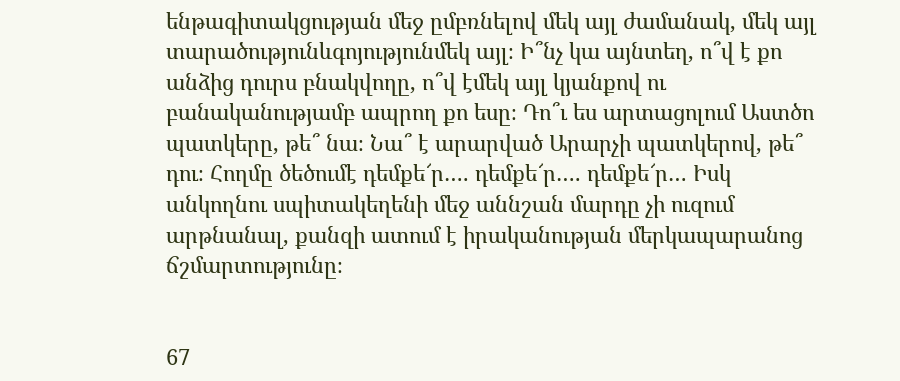ենթագիտակցության մեջ ըմբռնելով մեկ այլ ժամանակ, մեկ այլ տարածությունևգոյությունմեկ այլ։ Ի՞նչ կա այնտեղ, ո՞վ է քո անձից դուրս բնակվողը, ո՞վ էմեկ այլ կյանքով ու բանականությամբ ապրող քո եսը։ Դո՞ւ ես արտացոլում Աստծո պատկերը, թե՞ նա։ Նա՞ է արարված Արարչի պատկերով, թե՞ դու։ Հողմը ծեծումէ դեմքե՜ր…. դեմքե՜ր…. դեմքե՜ր… Իսկ անկողնու սպիտակեղենի մեջ աննշան մարդը չի ուզում արթնանալ, քանզի ատում է իրականության մերկապարանոց ճշմարտությունը։


67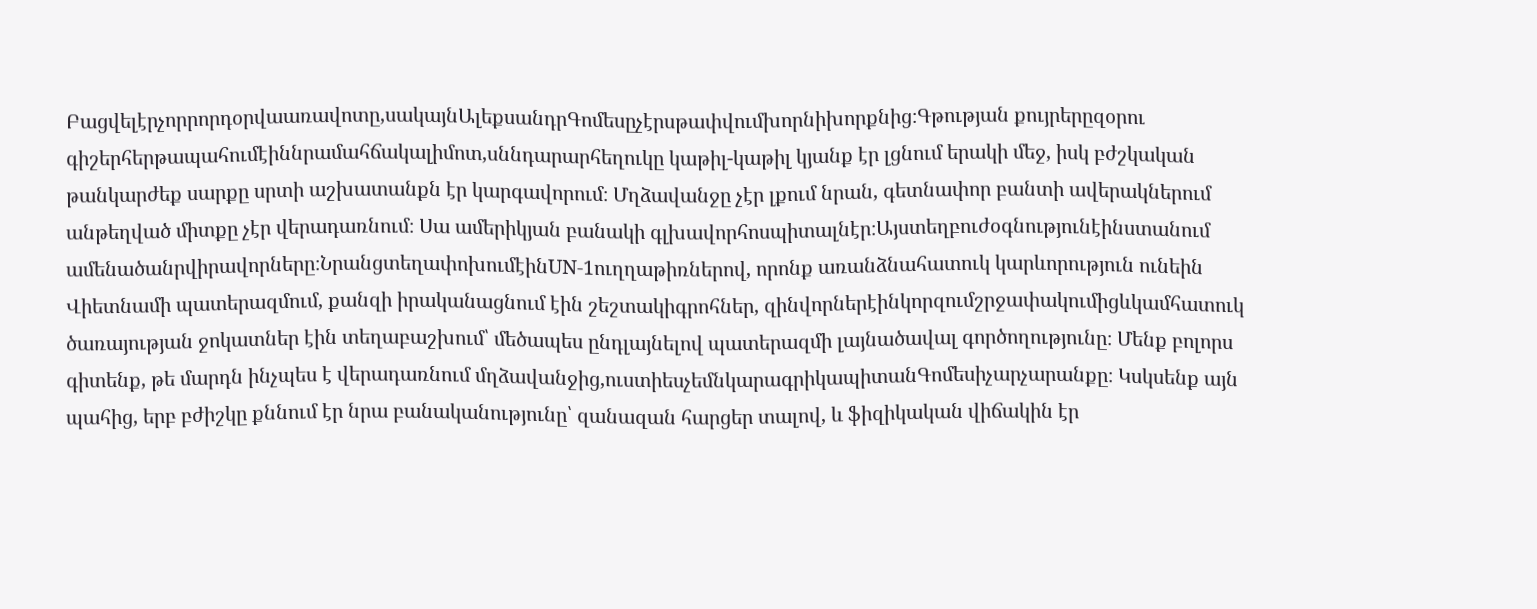Բացվելէրչորրորդօրվաառավոտը,սակայնԱլեքսանդրԳոմեսըչէրսթափվումխորնիխորքնից։Գթության քույրերըզօրու գիշերհերթապահումէիննրամահճակալիմոտ,սննդարարհեղուկը կաթիլ-կաթիլ կյանք էր լցնում երակի մեջ, իսկ բժշկական թանկարժեք սարքը սրտի աշխատանքն էր կարգավորում։ Մղձավանջը չէր լքում նրան, գետնափոր բանտի ավերակներում անթեղված միտքը չէր վերադառնում։ Սա ամերիկյան բանակի գլխավորհոսպիտալնէր։Այստեղբուժօգնությունէինստանում ամենածանրվիրավորները։ՆրանցտեղափոխումէինUN-1ուղղաթիռներով, որոնք առանձնահատուկ կարևորություն ունեին Վիետնամի պատերազմում, քանզի իրականացնում էին շեշտակիգրոհներ, զինվորներէինկորզումշրջափակումիցևկամհատուկ ծառայության ջոկատներ էին տեղաբաշխում՝ մեծապես ընդլայնելով պատերազմի լայնածավալ գործողությունը։ Մենք բոլորս գիտենք, թե մարդն ինչպես է վերադառնում մղձավանջից,ուստիեսչեմնկարագրիկապիտանԳոմեսիչարչարանքը։ Կսկսենք այն պահից, երբ բժիշկը քննում էր նրա բանականությունը՝ զանազան հարցեր տալով, և ֆիզիկական վիճակին էր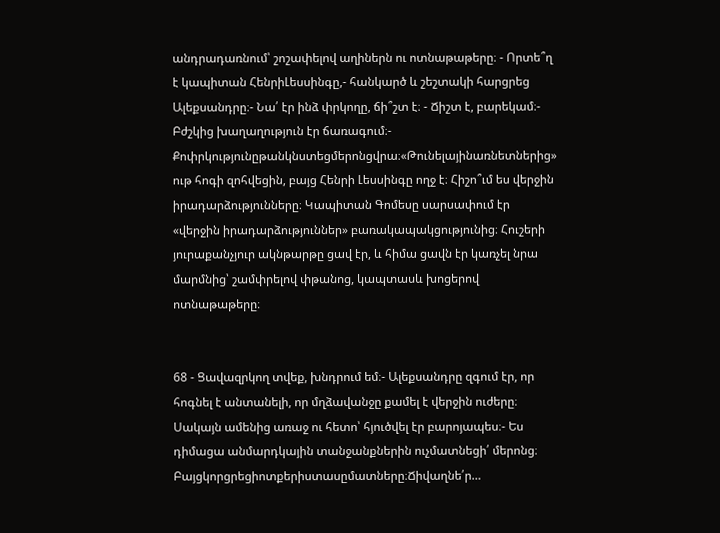անդրադառնում՝ շոշափելով աղիներն ու ոտնաթաթերը։ - Որտե՞ղ է կապիտան ՀենրիԼեսսինգը,- հանկարծ և շեշտակի հարցրեց Ալեքսանդրը։- Նա՛ էր ինձ փրկողը, ճի՞շտ է։ - Ճիշտ է, բարեկամ։- Բժշկից խաղաղություն էր ճառագում։- Քոփրկությունըթանկնստեցմերոնցվրա։«Թունելայինառնետներից» ութ հոգի զոհվեցին, բայց Հենրի Լեսսինգը ողջ է։ Հիշո՞ւմ ես վերջին իրադարձությունները։ Կապիտան Գոմեսը սարսափում էր «վերջին իրադարձություններ» բառակապակցությունից։ Հուշերի յուրաքանչյուր ակնթարթը ցավ էր, և հիմա ցավն էր կառչել նրա մարմնից՝ շամփրելով փթանոց, կապտասև խոցերով ոտնաթաթերը։


68 - Ցավազրկող տվեք, խնդրում եմ։- Ալեքսանդրը զգում էր, որ հոգնել է անտանելի, որ մղձավանջը քամել է վերջին ուժերը։ Սակայն ամենից առաջ ու հետո՝ հյուծվել էր բարոյապես։- Ես դիմացա անմարդկային տանջանքներին ուչմատնեցի՛ մերոնց։ Բայցկորցրեցիոտքերիստասըմատները։Ճիվաղնե՛ր…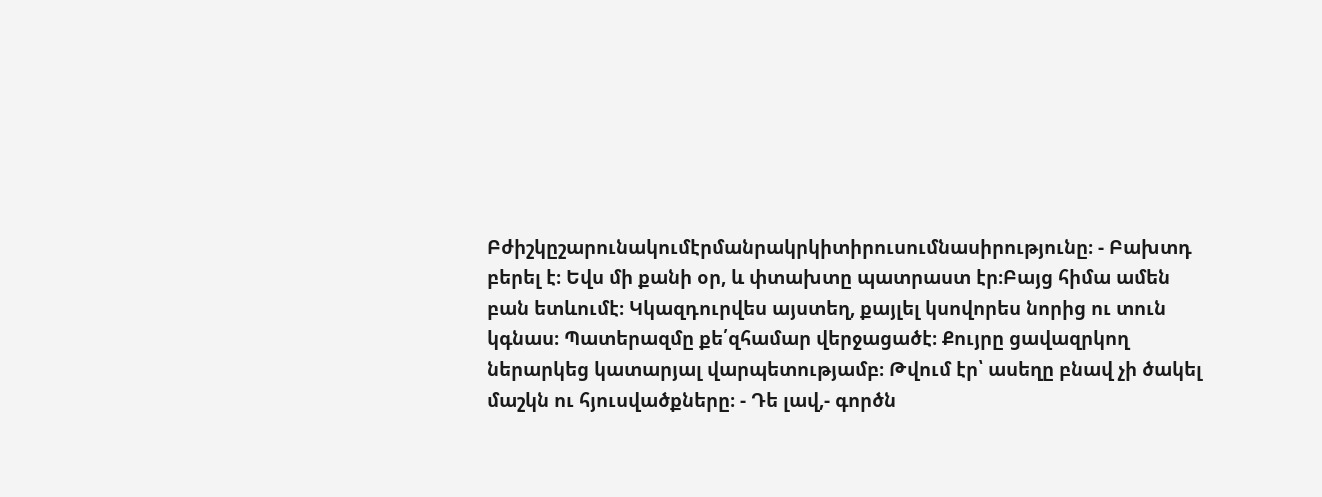Բժիշկըշարունակումէրմանրակրկիտիրուսումնասիրությունը։ - Բախտդ բերել է։ Եվս մի քանի օր, և փտախտը պատրաստ էր։Բայց հիմա ամեն բան ետևումէ։ Կկազդուրվես այստեղ, քայլել կսովորես նորից ու տուն կգնաս։ Պատերազմը քե՛զհամար վերջացածէ։ Քույրը ցավազրկող ներարկեց կատարյալ վարպետությամբ։ Թվում էր՝ ասեղը բնավ չի ծակել մաշկն ու հյուսվածքները։ - Դե լավ,- գործն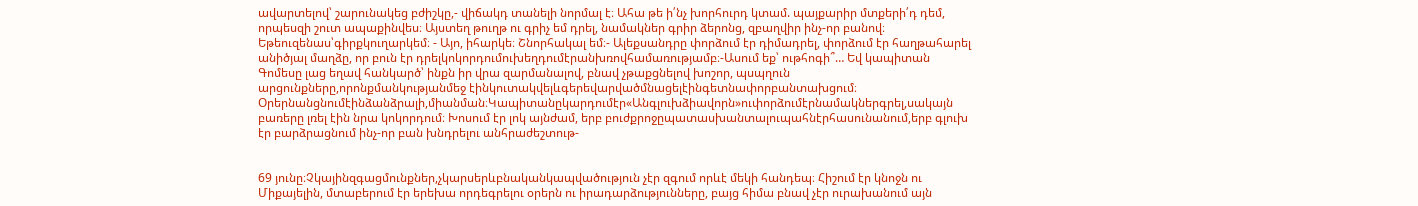ավարտելով՝ շարունակեց բժիշկը,- վիճակդ տանելի նորմալ է։ Ահա թե ի՛նչ խորհուրդ կտամ. պայքարիր մտքերի՛դ դեմ, որպեսզի շուտ ապաքինվես։ Այստեղ թուղթ ու գրիչ եմ դրել, նամակներ գրիր ձերոնց, զբաղվիր ինչ-որ բանով։ Եթեուզենաս՝գիրքկուղարկեմ։ - Այո, իհարկե։ Շնորհակալ եմ։- Ալեքսանդրը փորձում էր դիմադրել, փորձում էր հաղթահարել անիծյալ մաղձը, որ բուն էր դրելկոկորդումուխեղդումէրանխռովհամառությամբ։-Ասում եք՝ ութհոգի՞… Եվ կապիտան Գոմեսը լաց եղավ հանկարծ՝ ինքն իր վրա զարմանալով, բնավ չթաքցնելով խոշոր, պսպղուն արցունքները,որոնքմանկությանմեջ էինկուտակվելևգերեվարվածմնացելէինգետնափորբանտախցում։ Օրերնանցնումէինձանձրալի,միանման։Կապիտանըկարդումէր«Անգլուխձիավորն»ուփորձումէրնամակներգրել,սակայն բառերը լռել էին նրա կոկորդում։ Խոսում էր լոկ այնժամ, երբ բուժքրոջըպատասխանտալուպահնէրհասունանում,երբ գլուխ էր բարձրացնում ինչ-որ բան խնդրելու անհրաժեշտութ-


69 յունը։Չկայինզգացմունքներ,չկարսերևբնականկապվածություն չէր զգում որևէ մեկի հանդեպ։ Հիշում էր կնոջն ու Միքայելին, մտաբերում էր երեխա որդեգրելու օրերն ու իրադարձությունները, բայց հիմա բնավ չէր ուրախանում այն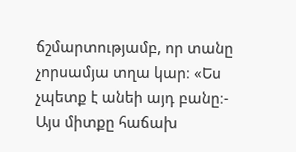ճշմարտությամբ, որ տանը չորսամյա տղա կար։ «Ես չպետք է անեի այդ բանը։- Այս միտքը հաճախ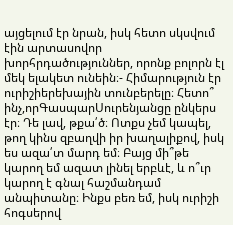այցելում էր նրան, իսկ հետո սկսվում էին արտասովոր խորհրդածություններ, որոնք բոլորն էլ մեկ ելակետ ունեին։- Հիմարություն էր ուրիշիերեխային տունբերելը։ Հետո՞ ինչ,որԳասպարՍուրենյանցը ընկերս էր։ Դե լավ, թքա՛ծ։ Ոտքս չեմ կապել, թող կինս զբաղվի իր խաղալիքով, իսկ ես ազա՛տ մարդ եմ։ Բայց մի՞թե կարող եմ ազատ լինել երբևէ, և ո՞ւր կարող է գնալ հաշմանդամ անպիտանը։ Ինքս բեռ եմ, իսկ ուրիշի հոգսերով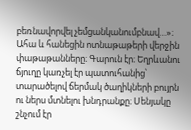բեռնավորվել չեմցանկանումբնավ…»։ Ահա և հանեցին ոտնաթաթերի վերջին փաթաթանները։ Գարուն էր։ Եղրևանու ճյուղը կառչել էր պատուհանից՝ տարածելով ճերմակ ծաղիկների բույրն ու ներս մտնելու խնդրանքը։ Սենյակը շնչում էր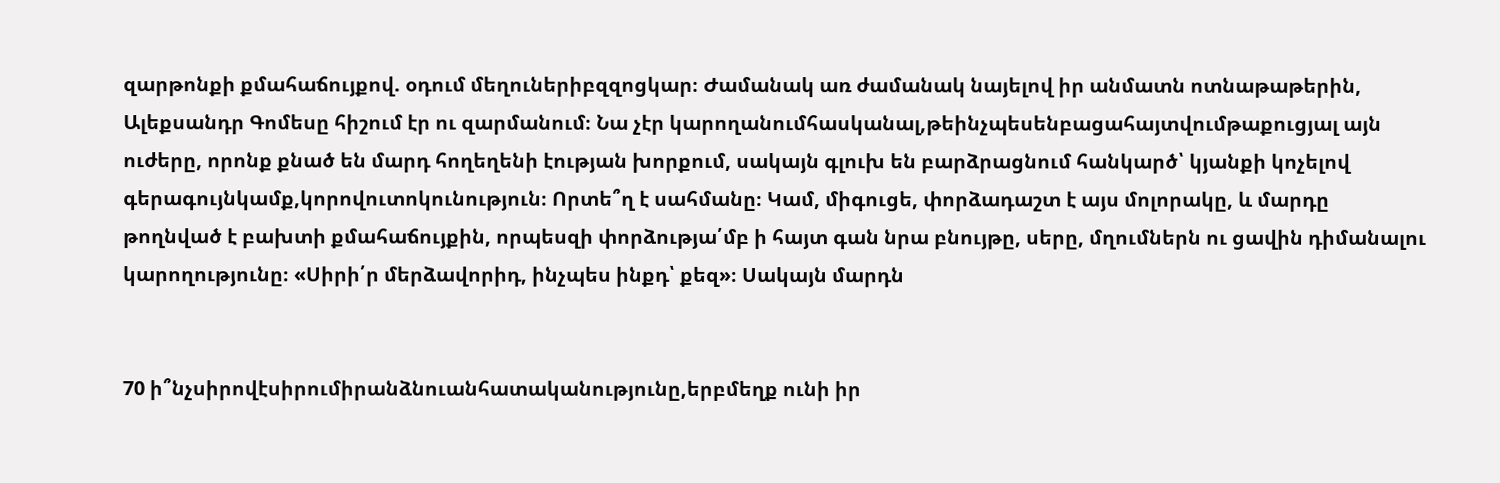զարթոնքի քմահաճույքով. օդում մեղուներիբզզոցկար։ Ժամանակ առ ժամանակ նայելով իր անմատն ոտնաթաթերին, Ալեքսանդր Գոմեսը հիշում էր ու զարմանում։ Նա չէր կարողանումհասկանալ,թեինչպեսենբացահայտվումթաքուցյալ այն ուժերը, որոնք քնած են մարդ հողեղենի էության խորքում, սակայն գլուխ են բարձրացնում հանկարծ՝ կյանքի կոչելով գերագույնկամք,կորովուտոկունություն։ Որտե՞ղ է սահմանը։ Կամ, միգուցե, փորձադաշտ է այս մոլորակը, և մարդը թողնված է բախտի քմահաճույքին, որպեսզի փորձությա՛մբ ի հայտ գան նրա բնույթը, սերը, մղումներն ու ցավին դիմանալու կարողությունը։ «Սիրի՛ր մերձավորիդ, ինչպես ինքդ՝ քեզ»։ Սակայն մարդն


70 ի՞նչսիրովէսիրումիրանձնուանհատականությունը,երբմեղք ունի իր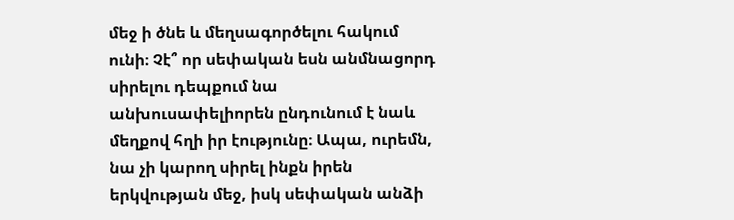մեջ ի ծնե և մեղսագործելու հակում ունի։ Չէ՞ որ սեփական եսն անմնացորդ սիրելու դեպքում նա անխուսափելիորեն ընդունում է նաև մեղքով հղի իր էությունը։ Ապա, ուրեմն, նա չի կարող սիրել ինքն իրեն երկվության մեջ, իսկ սեփական անձի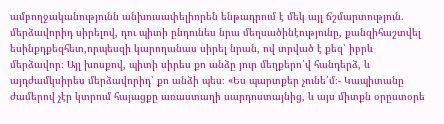ամբողջականությունն անխուսափելիորեն ենթադրում է մեկ այլ ճշմարտություն. մերձավորիդ սիրելով, դու պիտի ընդունես նրա մեղսածինէությունը, քանզիհաշտվել եսինքդքեզհետ,որպեսզի կարողանաս սիրել նրան, ով տրված է քեզ՝ իբրև մերձավոր։ Այլ խոսքով, պիտի սիրես քո անձը յուր մեղքերո՛վ հանդերձ, և այդժամկսիրես մերձավորիդ՝ քո անձի պես։ «Ես պարտքեր չունե՛մ։- Կապիտանը ժամերով չէր կտրում հայացքը առաստաղի սարդոստայնից, և այս միտքն օրըստօրե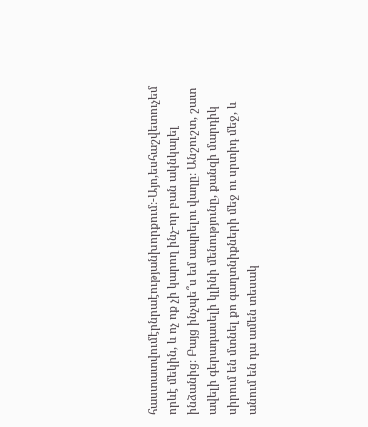հաստատվումէրնրաէությանխորքում։-Այո,եսհաշվետուչեմ որևէ մեկին, և ոչ ոք չի կարող ինչ-որ բան ակնկալել ինձանից։ Բայց ինչպե՞ս եմ ապրելու վաղը։ Անշուշտ, շատ ավելի գերադասելի կլինի մենությունը, քանզի մարդիկ սիրում են մտնել քո գաղտնիքների մեջ ու սրտիդ մեջ, և անում են դա ամեն տեսակ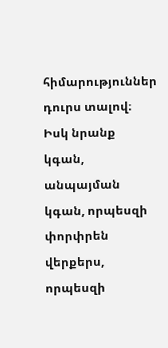հիմարություններ դուրս տալով։ Իսկ նրանք կգան, անպայման կգան, որպեսզի փորփրեն վերքերս, որպեսզի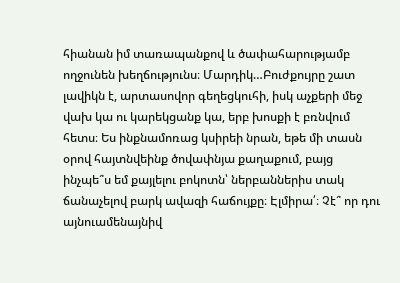հիանան իմ տառապանքով և ծափահարությամբ ողջունեն խեղճությունս։ Մարդիկ…Բուժքույրը շատ լավիկն է, արտասովոր գեղեցկուհի, իսկ աչքերի մեջ վախ կա ու կարեկցանք կա, երբ խոսքի է բռնվում հետս։ Ես ինքնամոռաց կսիրեի նրան, եթե մի տասն օրով հայտնվեինք ծովափնյա քաղաքում, բայց ինչպե՞ս եմ քայլելու բոկոտն՝ ներբաններիս տակ ճանաչելով բարկ ավազի հաճույքը։ Էլմիրա՛։ Չէ՞ որ դու այնուամենայնիվ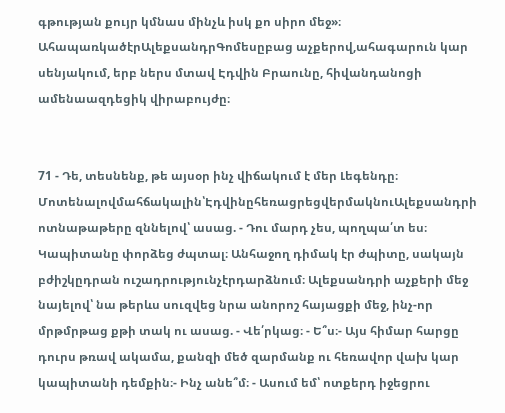գթության քույր կմնաս մինչև իսկ քո սիրո մեջ»։ ԱհապառկածէրԱլեքսանդրԳոմեսըբաց աչքերով,ահագարուն կար սենյակում, երբ ներս մտավ Էդվին Բրաունը, հիվանդանոցի ամենաազդեցիկ վիրաբույժը։


71 - Դե, տեսնենք, թե այսօր ինչ վիճակում է մեր Լեգենդը։ Մոտենալովմահճակալին՝ԷդվինըհեռացրեցվերմակնուԱլեքսանդրի ոտնաթաթերը զննելով՝ ասաց. - Դու մարդ չես, պողպա՛տ ես։ Կապիտանը փորձեց ժպտալ։ Անհաջող դիմակ էր ժպիտը, սակայն բժիշկըդրան ուշադրությունչէրդարձնում։ Ալեքսանդրի աչքերի մեջ նայելով՝ նա թերևս սուզվեց նրա անորոշ հայացքի մեջ, ինչ-որ մրթմրթաց քթի տակ ու ասաց. - Վե՛րկաց։ - Ե՞ս։- Այս հիմար հարցը դուրս թռավ ակամա, քանզի մեծ զարմանք ու հեռավոր վախ կար կապիտանի դեմքին։- Ինչ անե՞մ։ - Ասում եմ՝ ոտքերդ իջեցրու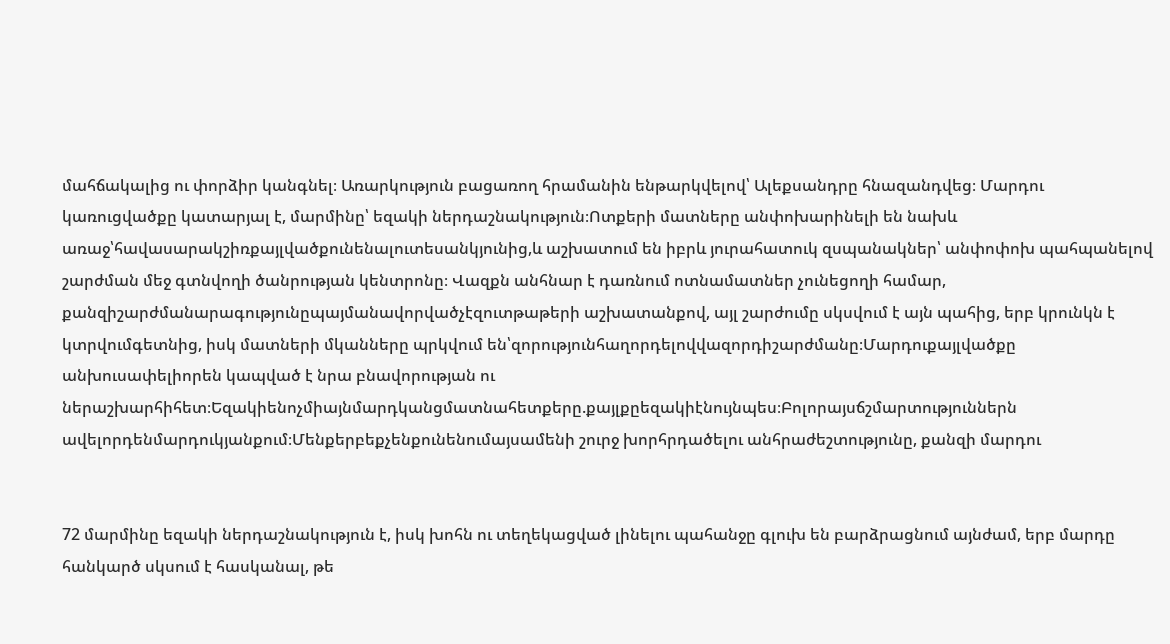մահճակալից ու փորձիր կանգնել։ Առարկություն բացառող հրամանին ենթարկվելով՝ Ալեքսանդրը հնազանդվեց։ Մարդու կառուցվածքը կատարյալ է, մարմինը՝ եզակի ներդաշնակություն։Ոտքերի մատները անփոխարինելի են նախև առաջ՝հավասարակշիռքայլվածքունենալուտեսանկյունից,և աշխատում են իբրև յուրահատուկ զսպանակներ՝ անփոփոխ պահպանելով շարժման մեջ գտնվողի ծանրության կենտրոնը։ Վազքն անհնար է դառնում ոտնամատներ չունեցողի համար, քանզիշարժմանարագությունըպայմանավորվածչէզուտթաթերի աշխատանքով, այլ շարժումը սկսվում է այն պահից, երբ կրունկն է կտրվումգետնից, իսկ մատների մկանները պրկվում են՝զորությունհաղորդելովվազորդիշարժմանը։Մարդուքայլվածքը անխուսափելիորեն կապված է նրա բնավորության ու ներաշխարհիհետ։Եզակիենոչմիայնմարդկանցմատնահետքերը.քայլքըեզակիէնույնպես։Բոլորայսճշմարտություններն ավելորդենմարդուկյանքում։Մենքերբեքչենքունենումայսամենի շուրջ խորհրդածելու անհրաժեշտությունը, քանզի մարդու


72 մարմինը եզակի ներդաշնակություն է, իսկ խոհն ու տեղեկացված լինելու պահանջը գլուխ են բարձրացնում այնժամ, երբ մարդը հանկարծ սկսում է հասկանալ, թե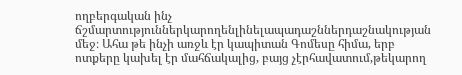ողբերգական ինչ ճշմարտություններկարողենլինելապադաշններդաշնակության մեջ։ Ահա թե ինչի առջև էր կապիտան Գոմեսը հիմա, երբ ոտքերը կախել էր մահճակալից, բայց չէրհավատում,թեկարող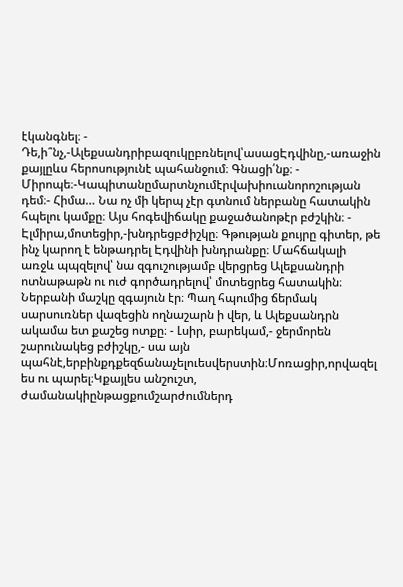էկանգնել։ - Դե,ի՞նչ,-Ալեքսանդրիբազուկըբռնելով՝ասացԷդվինը,-առաջին քայլըևս հերոսությունէ պահանջում։ Գնացի՛նք։ - Միրոպե։-Կապիտանըմարտնչումէրվախիուանորոշության դեմ։- Հիմա… Նա ոչ մի կերպ չէր գտնում ներբանը հատակին հպելու կամքը։ Այս հոգեվիճակը քաջածանոթէր բժշկին։ - Էլմիրա,մոտեցիր,-խնդրեցբժիշկը։ Գթության քույրը գիտեր, թե ինչ կարող է ենթադրել Էդվինի խնդրանքը։ Մահճակալի առջև պպզելով՝ նա զգուշությամբ վերցրեց Ալեքսանդրի ոտնաթաթն ու ուժ գործադրելով՝ մոտեցրեց հատակին։ Ներբանի մաշկը զգայուն էր։ Պաղ հպումից ճերմակ սարսուռներ վազեցին ողնաշարն ի վեր, և Ալեքսանդրն ակամա ետ քաշեց ոտքը։ - Լսիր, բարեկամ,- ջերմորեն շարունակեց բժիշկը,- սա այն պահնէ,երբինքդքեզճանաչելուեսվերստին։Մոռացիր,որվազել ես ու պարել։Կքայլես անշուշտ, ժամանակիընթացքումշարժումներդ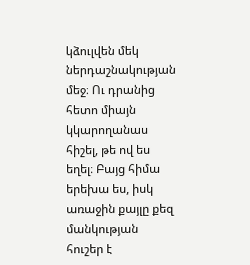կձուլվեն մեկ ներդաշնակության մեջ։ Ու դրանից հետո միայն կկարողանաս հիշել, թե ով ես եղել։ Բայց հիմա երեխա ես, իսկ առաջին քայլը քեզ մանկության հուշեր է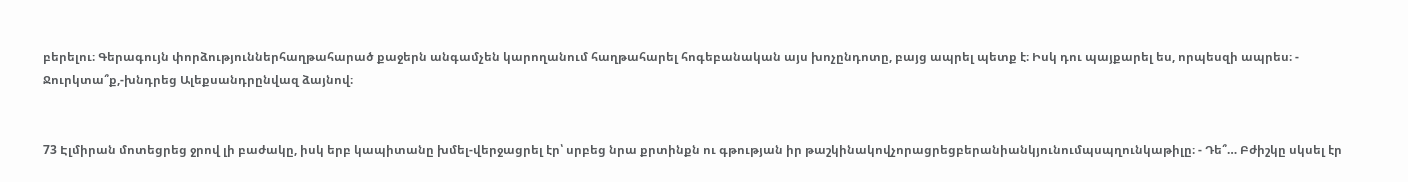բերելու։ Գերագույն փորձություններհաղթահարած քաջերն անգամչեն կարողանում հաղթահարել հոգեբանական այս խոչընդոտը, բայց ապրել պետք է։ Իսկ դու պայքարել ես, որպեսզի ապրես։ - Ջուրկտա՞ք,-խնդրեց Ալեքսանդրընվազ ձայնով։


73 Էլմիրան մոտեցրեց ջրով լի բաժակը, իսկ երբ կապիտանը խմել-վերջացրել էր՝ սրբեց նրա քրտինքն ու գթության իր թաշկինակովչորացրեցբերանիանկյունումպսպղունկաթիլը։ - Դե՞… Բժիշկը սկսել էր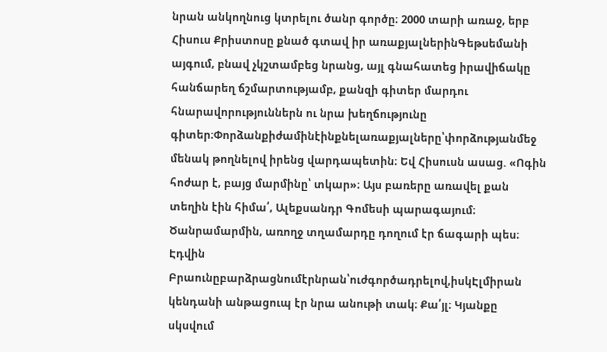նրան անկողնուց կտրելու ծանր գործը։ 2000 տարի առաջ, երբ Հիսուս Քրիստոսը քնած գտավ իր առաքյալներինԳեթսեմանի այգում, բնավ չկշտամբեց նրանց, այլ գնահատեց իրավիճակը հանճարեղ ճշմարտությամբ, քանզի գիտեր մարդու հնարավորություններն ու նրա խեղճությունը գիտեր։Փորձանքիժամինէինքնելառաքյալները՝փորձությանմեջ մենակ թողնելով իրենց վարդապետին։ Եվ Հիսուսն ասաց. «Ոգին հոժար է, բայց մարմինը՝ տկար»։ Այս բառերը առավել քան տեղին էին հիմա՛, Ալեքսանդր Գոմեսի պարագայում։ Ծանրամարմին, առողջ տղամարդը դողում էր ճագարի պես։ Էդվին Բրաունըբարձրացնումէրնրան՝ուժգործադրելով,իսկԷլմիրան կենդանի անթացուպ էր նրա անութի տակ։ Քա՛յլ։ Կյանքը սկսվում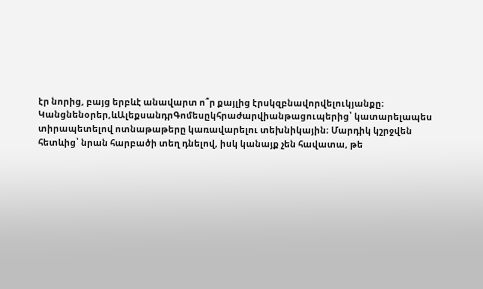էր նորից, բայց երբևէ անավարտ ո՞ր քայլից էրսկզբնավորվելուկյանքը։ Կանցնենօրեր,ևԱլեքսանդրԳոմեսըկհրաժարվիանթացուպերից՝ կատարելապես տիրապետելով ոտնաթաթերը կառավարելու տեխնիկային։ Մարդիկ կշրջվեն հետևից՝ նրան հարբածի տեղ դնելով, իսկ կանայք չեն հավատա, թե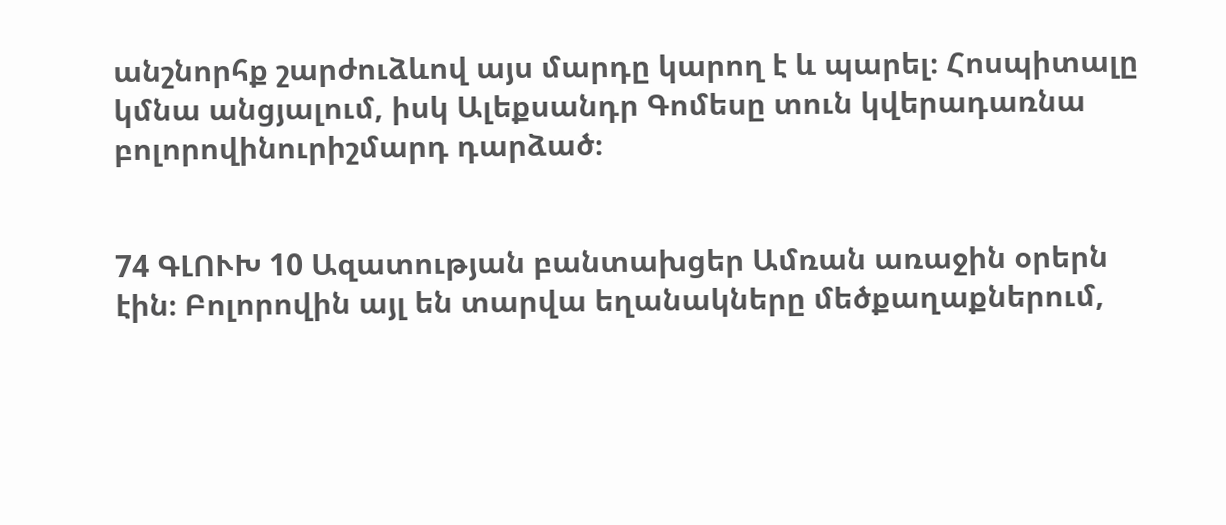անշնորհք շարժուձևով այս մարդը կարող է և պարել։ Հոսպիտալը կմնա անցյալում, իսկ Ալեքսանդր Գոմեսը տուն կվերադառնա բոլորովինուրիշմարդ դարձած։


74 ԳԼՈՒԽ 10 Ազատության բանտախցեր Ամռան առաջին օրերն էին։ Բոլորովին այլ են տարվա եղանակները մեծքաղաքներում,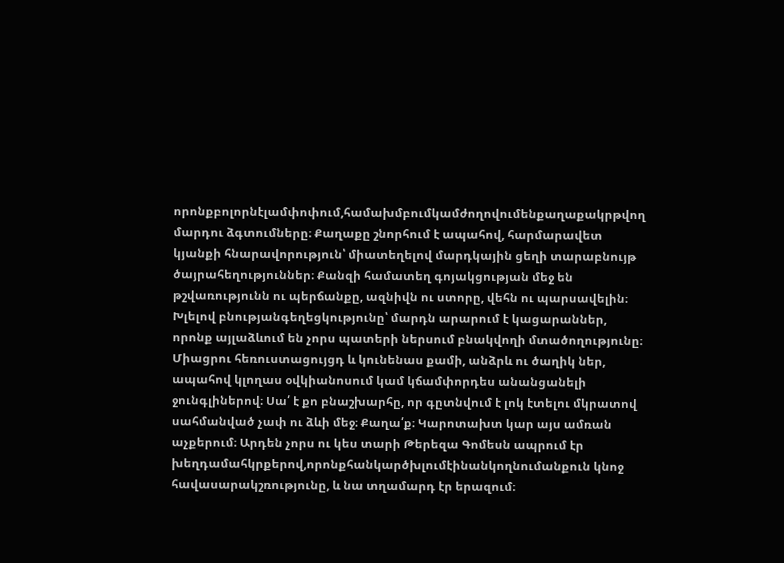որոնքբոլորնէլամփոփում,համախմբումկամժողովումենքաղաքակրթվող մարդու ձգտումները։ Քաղաքը շնորհում է ապահով, հարմարավետ կյանքի հնարավորություն՝ միատեղելով մարդկային ցեղի տարաբնույթ ծայրահեղություններ։ Քանզի համատեղ գոյակցության մեջ են թշվառությունն ու պերճանքը, ազնիվն ու ստորը, վեհն ու պարսավելին։ Խլելով բնությանգեղեցկությունը՝ մարդն արարում է կացարաններ, որոնք այլաձևում են չորս պատերի ներսում բնակվողի մտածողությունը։ Միացրու հեռուստացույցդ և կունենաս քամի, անձրև ու ծաղիկ ներ, ապահով կլողաս օվկիանոսում կամ կճամփորդես անանցանելի ջունգլիներով։ Սա՛ է քո բնաշխարհը, որ գըտնվում է լոկ էտելու մկրատով սահմանված չափ ու ձևի մեջ։ Քաղա՛ք։ Կարոտախտ կար այս ամռան աչքերում։ Արդեն չորս ու կես տարի Թերեզա Գոմեսն ապրում էր խեղդամահկրքերով,որոնքհանկարծխլումէինանկողնումանքուն կնոջ հավասարակշռությունը, և նա տղամարդ էր երազում։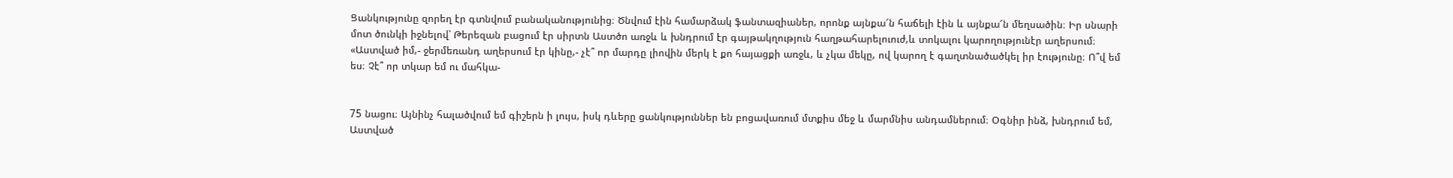Ցանկությունը զորեղ էր գտնվում բանականությունից։ Ծնվում էին համարձակ ֆանտազիաներ, որոնք այնքա՜ն հաճելի էին և այնքա՜ն մեղսածին։ Իր սնարի մոտ ծունկի իջնելով՝ Թերեզան բացում էր սիրտն Աստծո առջև և խնդրում էր գայթակղություն հաղթահարելուուժ,և տոկալու կարողությունէր աղերսում։ «Աստված իմ,- ջերմեռանդ աղերսում էր կինը,- չէ՞ որ մարդը լիովին մերկ է քո հայացքի առջև, և չկա մեկը, ով կարող է գաղտնածածկել իր էությունը։ Ո՞վ եմ ես։ Չէ՞ որ տկար եմ ու մահկա-


75 նացու։ Այնինչ հալածվում եմ գիշերն ի լույս, իսկ դևերը ցանկություններ են բոցավառում մտքիս մեջ և մարմնիս անդամներում։ Օգնիր ինձ, խնդրում եմ, Աստված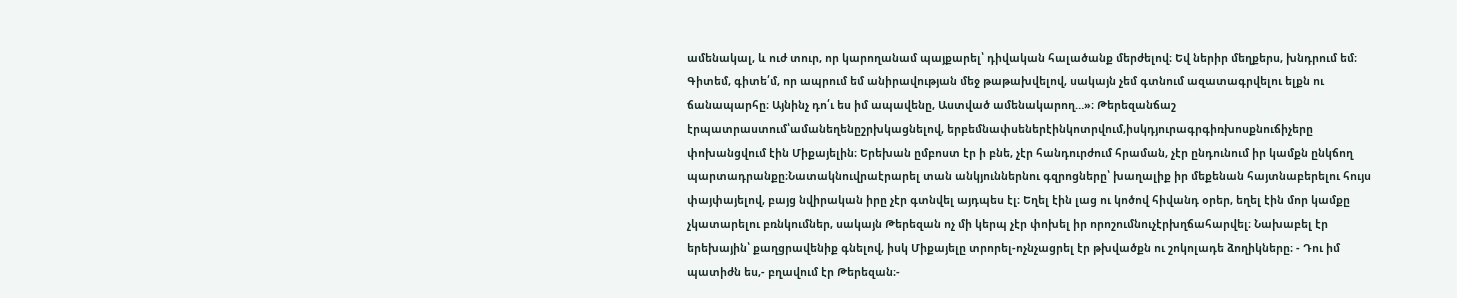ամենակալ, և ուժ տուր, որ կարողանամ պայքարել՝ դիվական հալածանք մերժելով։ Եվ ներիր մեղքերս, խնդրում եմ։ Գիտեմ, գիտե՛մ, որ ապրում եմ անիրավության մեջ թաթախվելով, սակայն չեմ գտնում ազատագրվելու ելքն ու ճանապարհը։ Այնինչ դո՛ւ ես իմ ապավենը, Աստված ամենակարող…»։ Թերեզանճաշ էրպատրաստում՝ամանեղենըշրխկացնելով, երբեմնափսեներէինկոտրվում,իսկդյուրագրգիռխոսքնուճիչերը փոխանցվում էին Միքայելին։ Երեխան ըմբոստ էր ի բնե, չէր հանդուրժում հրաման, չէր ընդունում իր կամքն ընկճող պարտադրանքը։Նատակնուվրաէրարել տան անկյուններնու գզրոցները՝ խաղալիք իր մեքենան հայտնաբերելու հույս փայփայելով, բայց նվիրական իրը չէր գտնվել այդպես էլ։ Եղել էին լաց ու կոծով հիվանդ օրեր, եղել էին մոր կամքը չկատարելու բռնկումներ, սակայն Թերեզան ոչ մի կերպ չէր փոխել իր որոշումնուչէրխղճահարվել։ Նախաբել էր երեխային՝ քաղցրավենիք գնելով, իսկ Միքայելը տրորել-ոչնչացրել էր թխվածքն ու շոկոլադե ձողիկները։ - Դու իմ պատիժն ես,- բղավում էր Թերեզան։-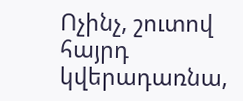Ոչինչ, շուտով հայրդ կվերադառնա,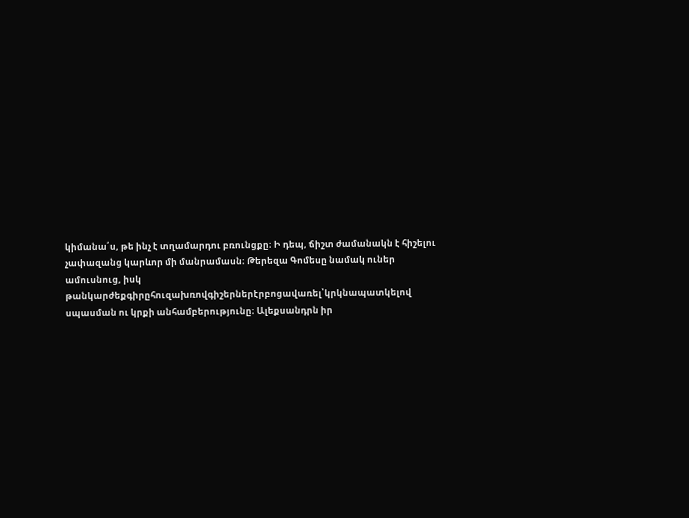կիմանա՛ս, թե ինչ է տղամարդու բռունցքը։ Ի դեպ, ճիշտ ժամանակն է հիշելու չափազանց կարևոր մի մանրամասն։ Թերեզա Գոմեսը նամակ ուներ ամուսնուց, իսկ թանկարժեքգիրըհուզախռովգիշերներէրբոցավառել՝կրկնապատկելով սպասման ու կրքի անհամբերությունը։ Ալեքսանդրն իր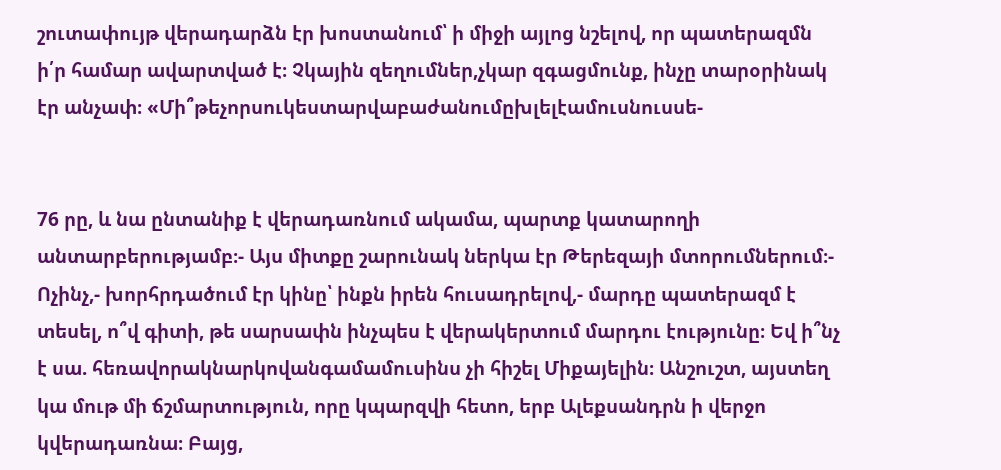շուտափույթ վերադարձն էր խոստանում՝ ի միջի այլոց նշելով, որ պատերազմն ի՛ր համար ավարտված է։ Չկային զեղումներ,չկար զգացմունք, ինչը տարօրինակ էր անչափ։ «Մի՞թեչորսուկեստարվաբաժանումըխլելէամուսնուսսե-


76 րը, և նա ընտանիք է վերադառնում ակամա, պարտք կատարողի անտարբերությամբ։- Այս միտքը շարունակ ներկա էր Թերեզայի մտորումներում։- Ոչինչ,- խորհրդածում էր կինը՝ ինքն իրեն հուսադրելով,- մարդը պատերազմ է տեսել, ո՞վ գիտի, թե սարսափն ինչպես է վերակերտում մարդու էությունը։ Եվ ի՞նչ է սա. հեռավորակնարկովանգամամուսինս չի հիշել Միքայելին։ Անշուշտ, այստեղ կա մութ մի ճշմարտություն, որը կպարզվի հետո, երբ Ալեքսանդրն ի վերջո կվերադառնա։ Բայց,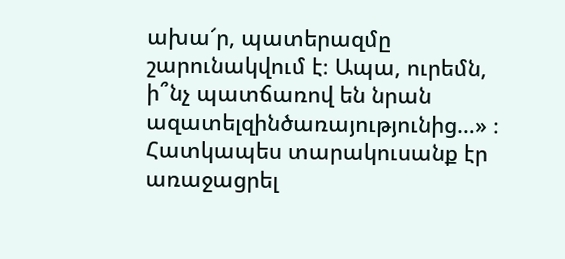ախա՜ր, պատերազմը շարունակվում է։ Ապա, ուրեմն, ի՞նչ պատճառով են նրան ազատելզինծառայությունից…» ։ Հատկապես տարակուսանք էր առաջացրել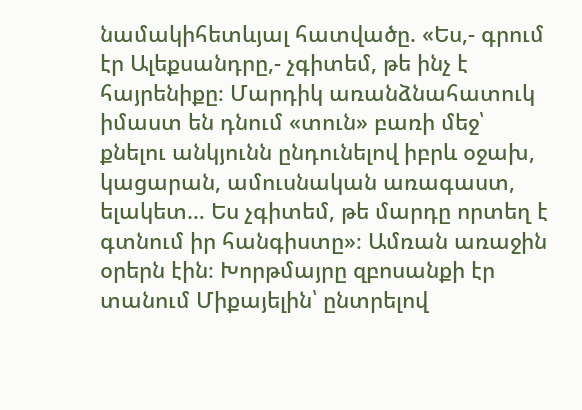նամակիհետևյալ հատվածը. «Ես,- գրում էր Ալեքսանդրը,- չգիտեմ, թե ինչ է հայրենիքը։ Մարդիկ առանձնահատուկ իմաստ են դնում «տուն» բառի մեջ՝ քնելու անկյունն ընդունելով իբրև օջախ, կացարան, ամուսնական առագաստ, ելակետ… Ես չգիտեմ, թե մարդը որտեղ է գտնում իր հանգիստը»։ Ամռան առաջին օրերն էին։ Խորթմայրը զբոսանքի էր տանում Միքայելին՝ ընտրելով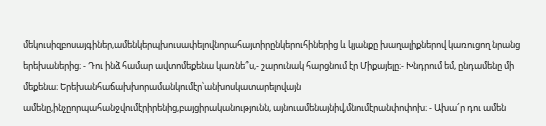մեկուսիզբոսայգիներ,ամենկերպխուսափելովնորահայտիրընկերուհիներից և կյանքը խաղալիքներով կառուցող նրանց երեխաներից։ - Դու ինձ համար ավտոմեքենա կառնե՞ս,- շարունակ հարցնում էր Միքայելը։- Խնդրում եմ, ընդամենը մի մեքենա։ Երեխանհաճախխորամանկումէր՝անխոսկատարելովայն ամենը,ինչըորպահանջվումէրիրենից,բայցիրականությունն, այնուամենայնիվ,մնումէրանփոփոխ։ - Ախա՜ր դու ամեն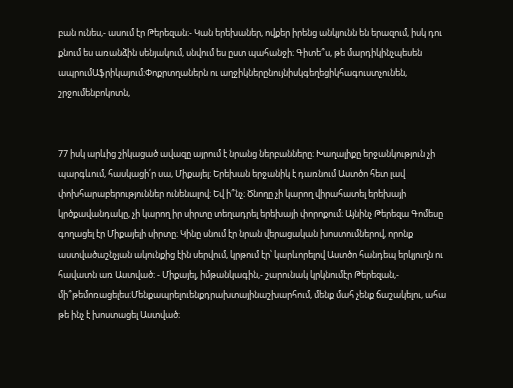բան ունես,- ասում էր Թերեզան։- Կան երեխաներ, ովքեր իրենց անկյունն են երազում, իսկ դու քնում ես առանձին սենյակում, սնվում ես ըստ պահանջի։ Գիտե՞ս, թե մարդիկինչպեսեն ապրումԱֆրիկայում։Փոքրտղաներն ու աղջիկներընույնիսկգեղեցիկհագուստչունեն, շրջումենբոկոտն,


77 իսկ արևից շիկացած ավազը այրում է նրանց ներբանները։ Խաղալիքը երջանկություն չի պարգևում, հասկացի՛ր սա, Միքայել։ Երեխան երջանիկ է դառնում Աստծո հետ լավ փոխհարաբերություններ ունենալով։ Եվ ի՞նչ։ Ծնողը չի կարող վիրահատել երեխայի կրծքավանդակը, չի կարող իր սիրտը տեղադրել երեխայի փորոքում։ Այնինչ Թերեզա Գոմեսը գողացել էր Միքայելի սիրտը։ Կինը սնում էր նրան վերացական խոստումներով, որոնք աստվածաշնչյան ակունքից էին սերվում, կրթում էր՝ կարևորելով Աստծո հանդեպ երկյուղն ու հավատն առ Աստված։ - Միքայել, իմթանկագին,- շարունակ կրկնումէր Թերեզան,- մի՞թեմոռացելես։Մենքապրելուենքդրախտայինաշխարհում, մենք մահ չենք ճաշակելու, ահա թե ինչ է խոստացել Աստված։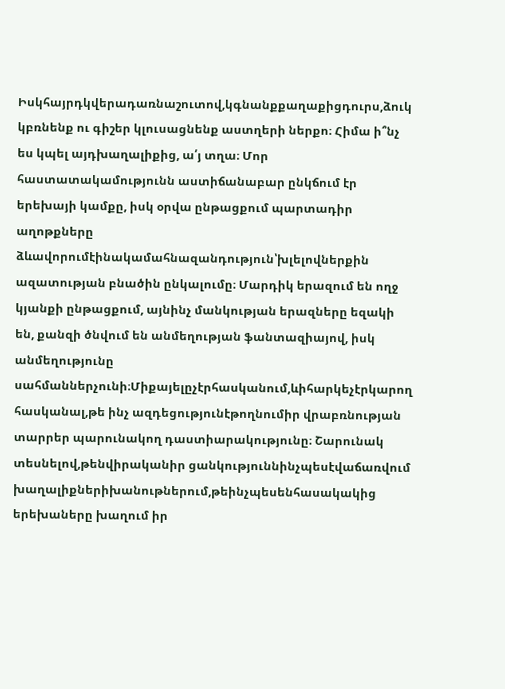Իսկհայրդկվերադառնաշուտով,կգնանքքաղաքիցդուրս,ձուկ կբռնենք ու գիշեր կլուսացնենք աստղերի ներքո։ Հիմա ի՞նչ ես կպել այդխաղալիքից, ա՛յ տղա։ Մոր հաստատակամությունն աստիճանաբար ընկճում էր երեխայի կամքը, իսկ օրվա ընթացքում պարտադիր աղոթքները ձևավորումէինակամահնազանդություն՝խլելովներքին ազատության բնածին ընկալումը։ Մարդիկ երազում են ողջ կյանքի ընթացքում, այնինչ մանկության երազները եզակի են, քանզի ծնվում են անմեղության ֆանտազիայով, իսկ անմեղությունը սահմաններչունի։Միքայելըչէրհասկանում,ևիհարկեչէրկարող հասկանալ,թե ինչ ազդեցությունէթողնումիր վրաբռնության տարրեր պարունակող դաստիարակությունը։ Շարունակ տեսնելով,թենվիրականիր ցանկություննինչպեսէվաճառվում խաղալիքներիխանութներում,թեինչպեսենհասակակից երեխաները խաղում իր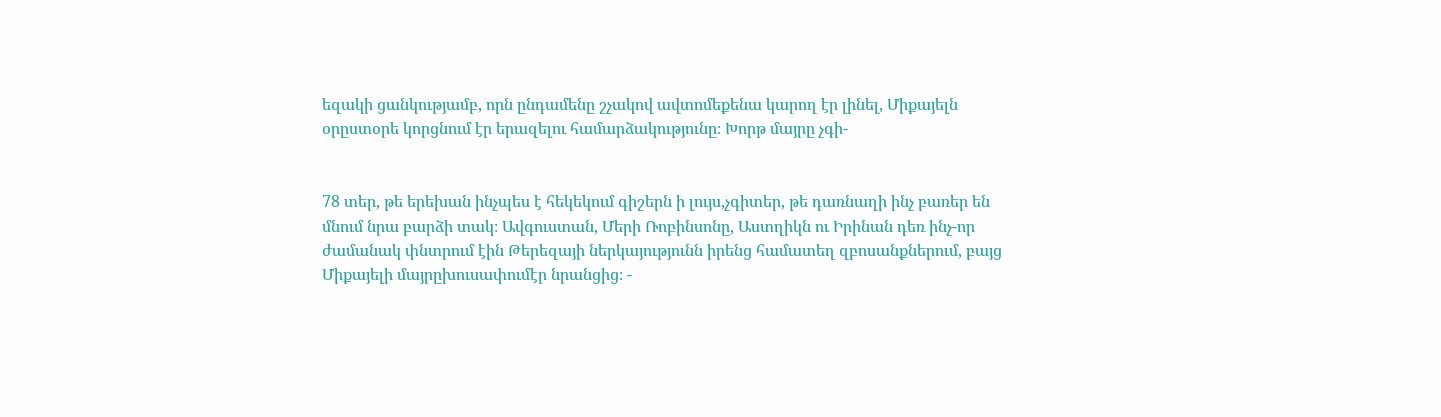եզակի ցանկությամբ, որն ընդամենը շչակով ավտոմեքենա կարող էր լինել, Միքայելն օրըստօրե կորցնում էր երազելու համարձակությունը։ Խորթ մայրը չգի-


78 տեր, թե երեխան ինչպես է հեկեկում գիշերն ի լույս,չգիտեր, թե դառնաղի ինչ բառեր են մնում նրա բարձի տակ։ Ավգուստան, Մերի Ռոբինսոնը, Աստղիկն ու Իրինան դեռ ինչ-որ ժամանակ փնտրում էին Թերեզայի ներկայությունն իրենց համատեղ զբոսանքներում, բայց Միքայելի մայրըխուսափումէր նրանցից։ -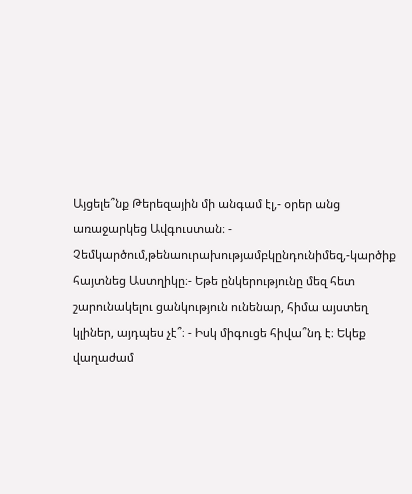Այցելե՞նք Թերեզային մի անգամ էլ,- օրեր անց առաջարկեց Ավգուստան։ - Չեմկարծում,թենաուրախությամբկընդունիմեզ,-կարծիք հայտնեց Աստղիկը։- Եթե ընկերությունը մեզ հետ շարունակելու ցանկություն ունենար, հիմա այստեղ կլիներ, այդպես չէ՞։ - Իսկ միգուցե հիվա՞նդ է։ Եկեք վաղաժամ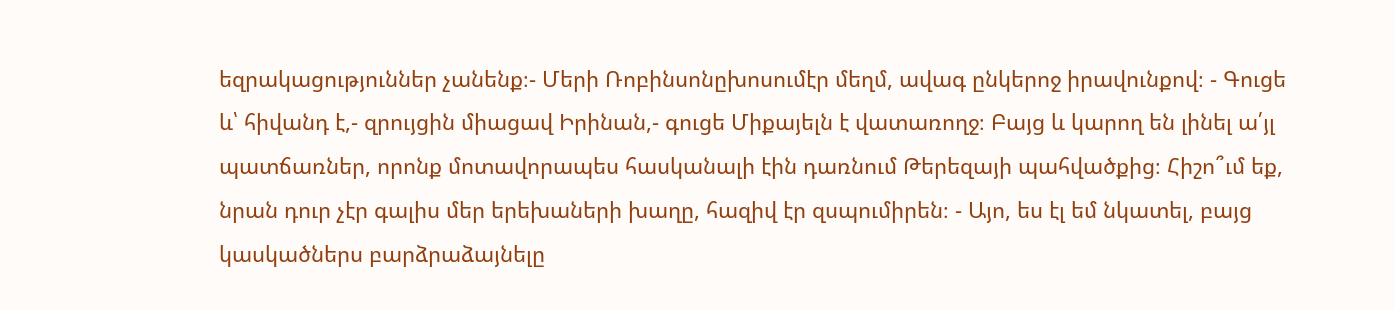եզրակացություններ չանենք։- Մերի Ռոբինսոնըխոսումէր մեղմ, ավագ ընկերոջ իրավունքով։ - Գուցե և՝ հիվանդ է,- զրույցին միացավ Իրինան,- գուցե Միքայելն է վատառողջ։ Բայց և կարող են լինել ա՛յլ պատճառներ, որոնք մոտավորապես հասկանալի էին դառնում Թերեզայի պահվածքից։ Հիշո՞ւմ եք, նրան դուր չէր գալիս մեր երեխաների խաղը, հազիվ էր զսպումիրեն։ - Այո, ես էլ եմ նկատել, բայց կասկածներս բարձրաձայնելը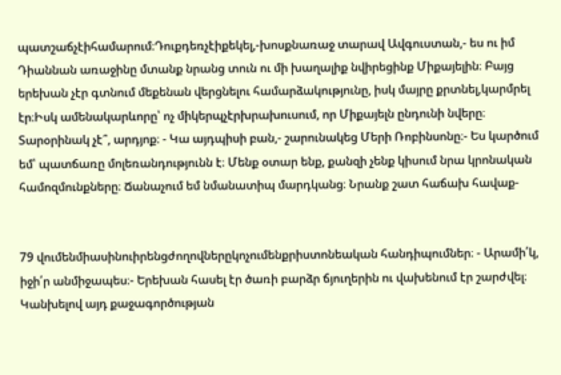պատշաճչէիհամարում։Դուքդեռչէիքեկել,-խոսքնառաջ տարավ Ավգուստան,- ես ու իմ Դիաննան առաջինը մտանք նրանց տուն ու մի խաղալիք նվիրեցինք Միքայելին։ Բայց երեխան չէր գտնում մեքենան վերցնելու համարձակությունը, իսկ մայրը քրտնել,կարմրել էր։Իսկ ամենակարևորը՝ ոչ միկերպչէրխրախուսում, որ Միքայելն ընդունի նվերը։ Տարօրինակ չէ՞, արդյոք։ - Կա այդպիսի բան,- շարունակեց Մերի Ռոբինսոնը։- Ես կարծում եմ՝ պատճառը մոլեռանդությունն է։ Մենք օտար ենք, քանզի չենք կիսում նրա կրոնական համոզմունքները։ Ճանաչում եմ նմանատիպ մարդկանց։ Նրանք շատ հաճախ հավաք-


79 վումենմիասինուիրենցժողովներըկոչումենքրիստոնեական հանդիպումներ։ - Արամի՛կ, իջի՛ր անմիջապես։- Երեխան հասել էր ծառի բարձր ճյուղերին ու վախենում էր շարժվել։ Կանխելով այդ քաջագործության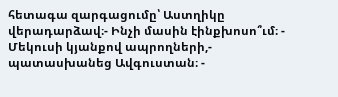հետագա զարգացումը՝ Աստղիկը վերադարձավ։- Ինչի մասին էինքխոսո՞ւմ։ - Մեկուսի կյանքով ապրողների,- պատասխանեց Ավգուստան։ -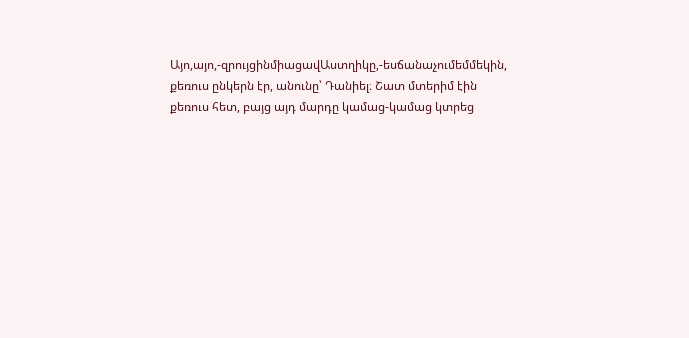Այո,այո,-զրույցինմիացավԱստղիկը,-եսճանաչումեմմեկին, քեռուս ընկերն էր, անունը՝ Դանիել։ Շատ մտերիմ էին քեռուս հետ, բայց այդ մարդը կամաց-կամաց կտրեց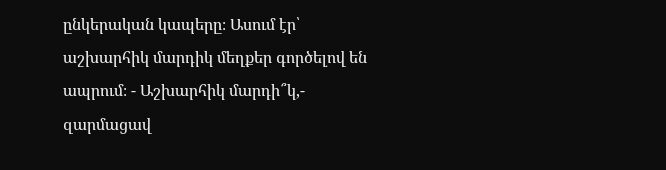ընկերական կապերը։ Ասում էր՝ աշխարհիկ մարդիկ մեղքեր գործելով են ապրում։ - Աշխարհիկ մարդի՞կ,- զարմացավ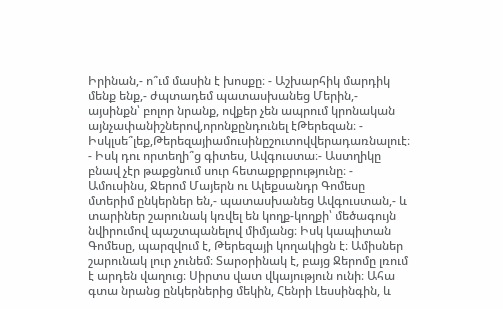Իրինան,- ո՞ւմ մասին է խոսքը։ - Աշխարհիկ մարդիկ մենք ենք,- ժպտադեմ պատասխանեց Մերին,- այսինքն՝ բոլոր նրանք, ովքեր չեն ապրում կրոնական այնչափանիշներով,որոնքընդունել էԹերեզան։ - Իսկլսե՞լեք,Թերեզայիամուսինըշուտովվերադառնալուէ։ - Իսկ դու որտեղի՞ց գիտես, Ավգուստա։- Աստղիկը բնավ չէր թաքցնում սուր հետաքրքրությունը։ - Ամուսինս, Ջերոմ Մայերն ու Ալեքսանդր Գոմեսը մտերիմ ընկերներ են,- պատասխանեց Ավգուստան,- և տարիներ շարունակ կռվել են կողք-կողքի՝ մեծագույն նվիրումով պաշտպանելով միմյանց։ Իսկ կապիտան Գոմեսը, պարզվում է, Թերեզայի կողակիցն է։ Ամիսներ շարունակ լուր չունեմ։ Տարօրինակ է, բայց Ջերոմը լռում է արդեն վաղուց։ Սիրտս վատ վկայություն ունի։ Ահա գտա նրանց ընկերներից մեկին, Հենրի Լեսսինգին, և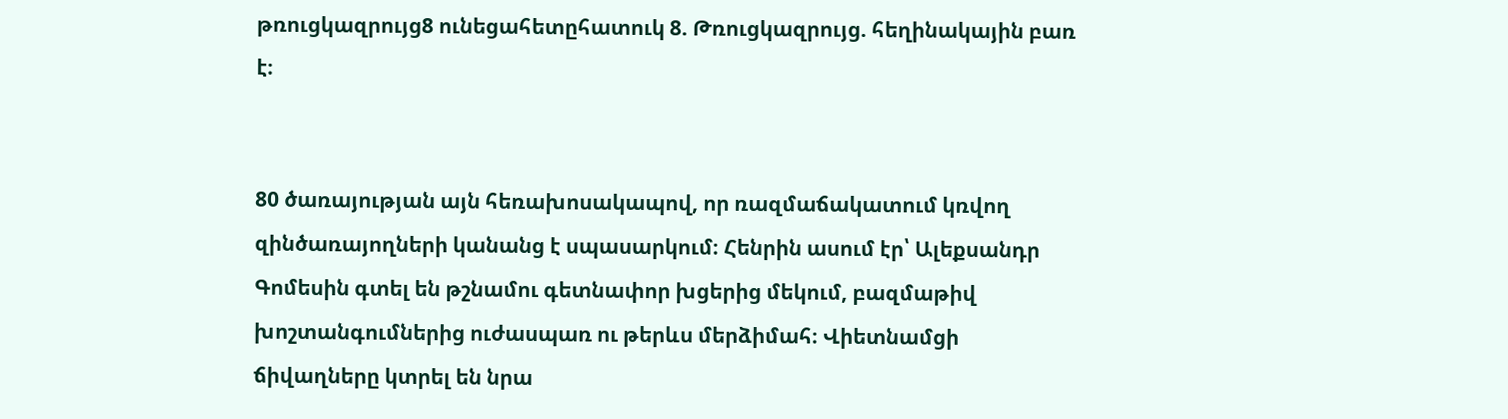թռուցկազրույց8 ունեցահետըհատուկ 8. Թռուցկազրույց. հեղինակային բառ է։


80 ծառայության այն հեռախոսակապով, որ ռազմաճակատում կռվող զինծառայողների կանանց է սպասարկում։ Հենրին ասում էր՝ Ալեքսանդր Գոմեսին գտել են թշնամու գետնափոր խցերից մեկում, բազմաթիվ խոշտանգումներից ուժասպառ ու թերևս մերձիմահ։ Վիետնամցի ճիվաղները կտրել են նրա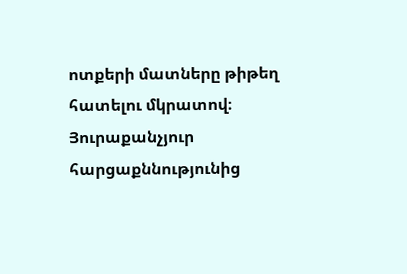ոտքերի մատները թիթեղ հատելու մկրատով։ Յուրաքանչյուր հարցաքննությունից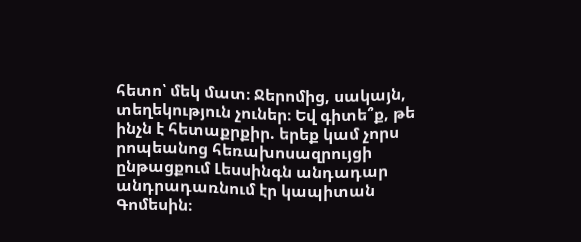հետո՝ մեկ մատ։ Ջերոմից, սակայն, տեղեկություն չուներ։ Եվ գիտե՞ք, թե ինչն է հետաքրքիր. երեք կամ չորս րոպեանոց հեռախոսազրույցի ընթացքում Լեսսինգն անդադար անդրադառնում էր կապիտան Գոմեսին։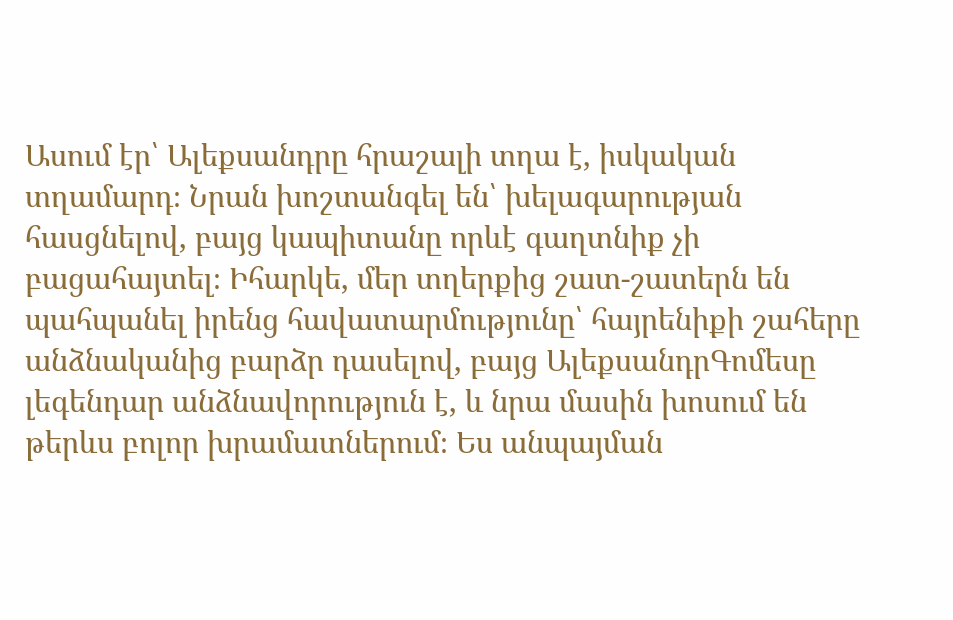Ասում էր՝ Ալեքսանդրը հրաշալի տղա է, իսկական տղամարդ։ Նրան խոշտանգել են՝ խելագարության հասցնելով, բայց կապիտանը որևէ գաղտնիք չի բացահայտել։ Իհարկե, մեր տղերքից շատ-շատերն են պահպանել իրենց հավատարմությունը՝ հայրենիքի շահերը անձնականից բարձր դասելով, բայց ԱլեքսանդրԳոմեսը լեգենդար անձնավորություն է, և նրա մասին խոսում են թերևս բոլոր խրամատներում։ Ես անպայման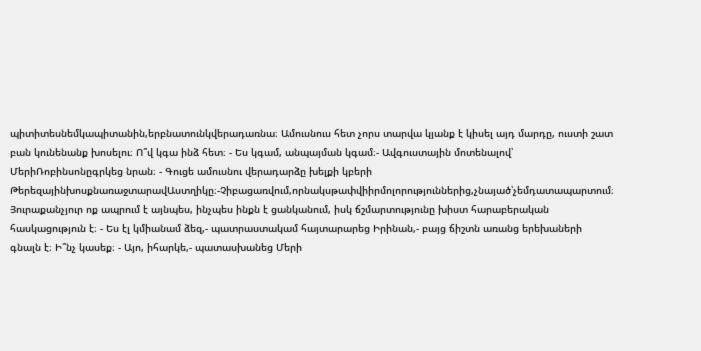պիտիտեսնեմկապիտանին,երբնատունկվերադառնա։ Ամուսնուս հետ չորս տարվա կյանք է կիսել այդ մարդը, ուստի շատ բան կունենանք խոսելու։ Ո՞վ կգա ինձ հետ։ - Ես կգամ, անպայման կգամ։- Ավգուստային մոտենալով՝ ՄերիՌոբինսոնըգրկեց նրան։ - Գուցե ամուսնու վերադարձը խելքի կբերի ԹերեզայինխոսքնառաջտարավԱստղիկը։-Չիբացառվում,որնակսթափվիիրմոլորություններից,չնայած՝չեմդատապարտում։ Յուրաքանչյուր ոք ապրում է այնպես, ինչպես ինքն է ցանկանում, իսկ ճշմարտությունը խիստ հարաբերական հասկացություն է։ - Ես էլ կմիանամ ձեզ,- պատրաստակամ հայտարարեց Իրինան,- բայց ճիշտն առանց երեխաների գնալն է։ Ի՞նչ կասեք։ - Այո, իհարկե,- պատասխանեց Մերի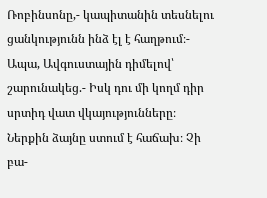Ռոբինսոնը,- կապիտանին տեսնելու ցանկությունն ինձ էլ է հաղթում։- Ապա, Ավգուստային դիմելով՝ շարունակեց.- Իսկ դու մի կողմ դիր սրտիդ վատ վկայությունները։ Ներքին ձայնը ստում է հաճախ։ Չի բա-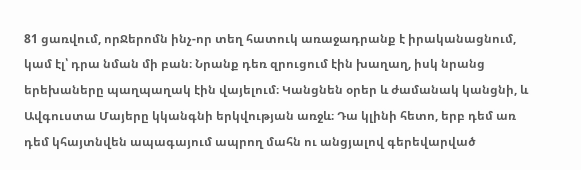81 ցառվում, որՋերոմն ինչ-որ տեղ հատուկ առաջադրանք է իրականացնում, կամ էլ՝ դրա նման մի բան։ Նրանք դեռ զրուցում էին խաղաղ, իսկ նրանց երեխաները պաղպաղակ էին վայելում։ Կանցնեն օրեր և ժամանակ կանցնի, և Ավգուստա Մայերը կկանգնի երկվության առջև։ Դա կլինի հետո, երբ դեմ առ դեմ կհայտնվեն ապագայում ապրող մահն ու անցյալով գերեվարված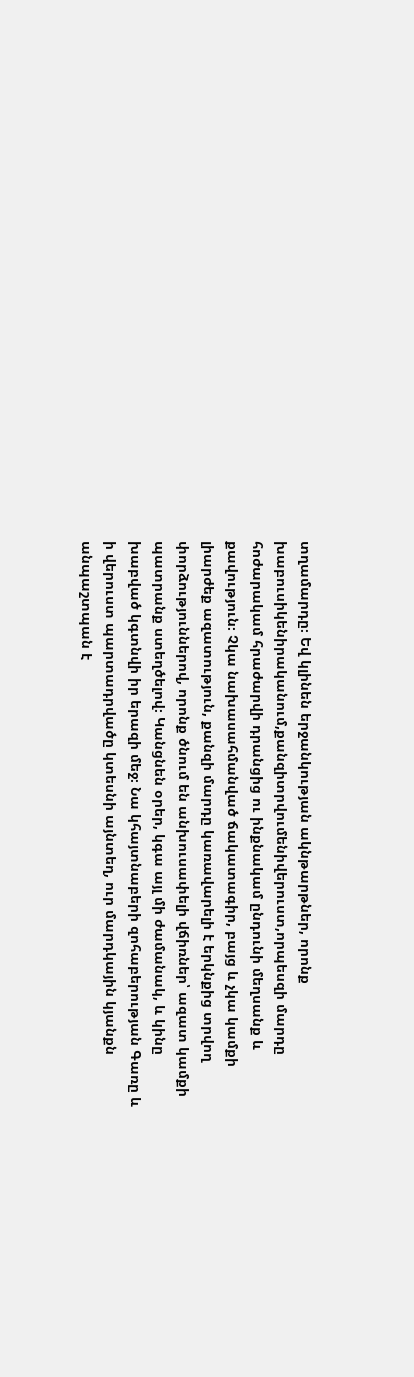տղամարդը։ Եվ կլինեն երջանկության ակնթարթներ, որոնք խաբուսիկենիրականում,քանզիտրվումենիվերուստ,որպեսզի մարդը հոժարակամ հրաժարվի դրանցից ու ինքնակամ ընդունի մեղսանք և քավություն։ Չկա նախասահմանված ճակատագիր, բայց և չկա կամքի լիարժեք ազատություն, քանզի մարդը կառավարելի է երկնքից տրվող փորձություններով, որոնք ծնում են անխուսափելի վճիռներ՝ ազատ կամքի պատրանք ստեղծելով։ Կանցնեն օրեր, կգա այլ մի ժամանակ, և կինը խաբված կգտնվի իր երազի մեջ։ Նա կհայտնաբերի զոհաբերության Գառը և ի վերուստ պարտադրվածը կտեսնի այնտեղ, ուր մարդկային կյանքն անպաշտպան է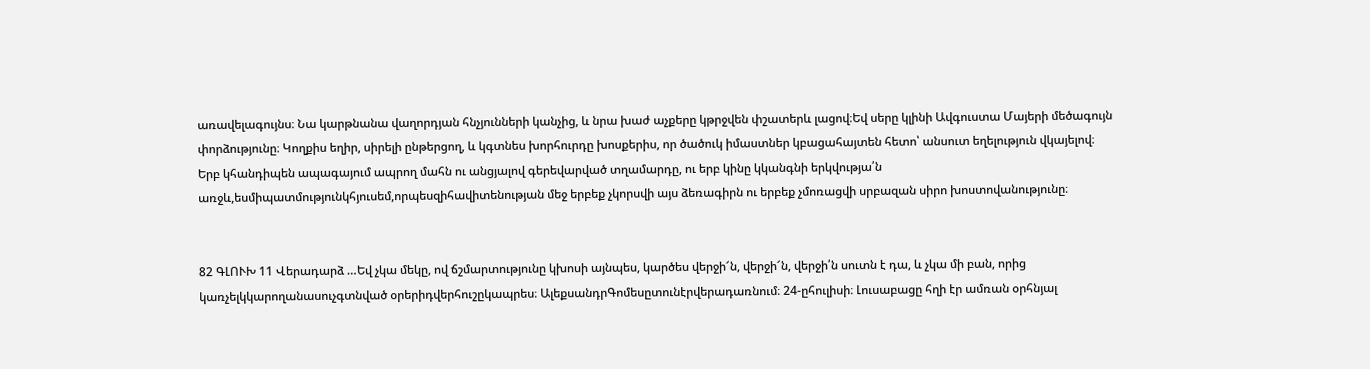առավելագույնս։ Նա կարթնանա վաղորդյան հնչյունների կանչից, և նրա խաժ աչքերը կթրջվեն փշատերև լացով։Եվ սերը կլինի Ավգուստա Մայերի մեծագույն փորձությունը։ Կողքիս եղիր, սիրելի ընթերցող, և կգտնես խորհուրդը խոսքերիս, որ ծածուկ իմաստներ կբացահայտեն հետո՝ անսուտ եղելություն վկայելով։ Երբ կհանդիպեն ապագայում ապրող մահն ու անցյալով գերեվարված տղամարդը, ու երբ կինը կկանգնի երկվությա՛ն առջև,եսմիպատմությունկհյուսեմ,որպեսզիհավիտենության մեջ երբեք չկորսվի այս ձեռագիրն ու երբեք չմոռացվի սրբազան սիրո խոստովանությունը։


82 ԳԼՈՒԽ 11 Վերադարձ …Եվ չկա մեկը, ով ճշմարտությունը կխոսի այնպես, կարծես վերջի՜ն, վերջի՜ն, վերջի՛ն սուտն է դա, և չկա մի բան, որից կառչելկկարողանասուչգտնված օրերիդվերհուշըկապրես։ ԱլեքսանդրԳոմեսըտունէրվերադառնում։ 24-ըհուլիսի։ Լուսաբացը հղի էր ամռան օրհնյալ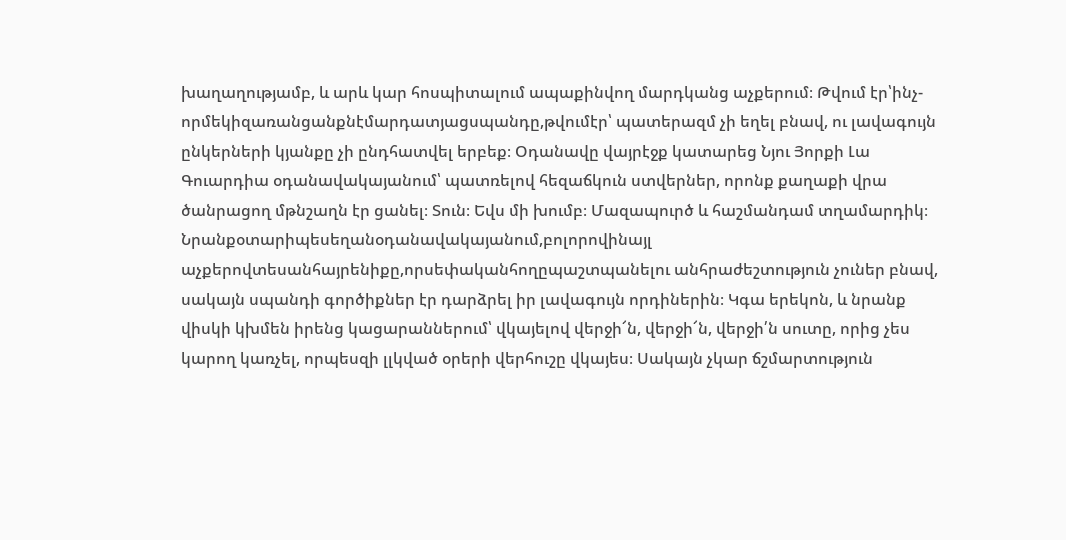խաղաղությամբ, և արև կար հոսպիտալում ապաքինվող մարդկանց աչքերում։ Թվում էր՝ինչ-որմեկիզառանցանքնէմարդատյացսպանդը,թվումէր՝ պատերազմ չի եղել բնավ, ու լավագույն ընկերների կյանքը չի ընդհատվել երբեք։ Օդանավը վայրէջք կատարեց Նյու Յորքի Լա Գուարդիա օդանավակայանում՝ պատռելով հեզաճկուն ստվերներ, որոնք քաղաքի վրա ծանրացող մթնշաղն էր ցանել։ Տուն։ Եվս մի խումբ։ Մազապուրծ և հաշմանդամ տղամարդիկ։ Նրանքօտարիպեսեղանօդանավակայանում,բոլորովինայլ աչքերովտեսանհայրենիքը,որսեփականհողըպաշտպանելու անհրաժեշտություն չուներ բնավ, սակայն սպանդի գործիքներ էր դարձրել իր լավագույն որդիներին։ Կգա երեկոն, և նրանք վիսկի կխմեն իրենց կացարաններում՝ վկայելով վերջի՜ն, վերջի՜ն, վերջի՛ն սուտը, որից չես կարող կառչել, որպեսզի լլկված օրերի վերհուշը վկայես։ Սակայն չկար ճշմարտություն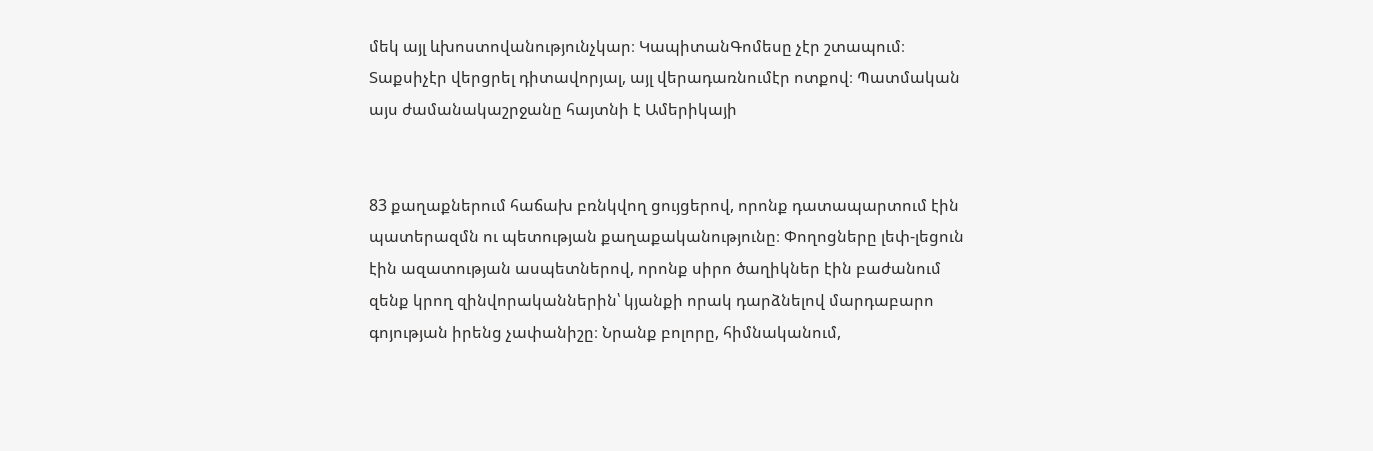մեկ այլ ևխոստովանությունչկար։ ԿապիտանԳոմեսը չէր շտապում։ Տաքսիչէր վերցրել դիտավորյալ, այլ վերադառնումէր ոտքով։ Պատմական այս ժամանակաշրջանը հայտնի է Ամերիկայի


83 քաղաքներում հաճախ բռնկվող ցույցերով, որոնք դատապարտում էին պատերազմն ու պետության քաղաքականությունը։ Փողոցները լեփ-լեցուն էին ազատության ասպետներով, որոնք սիրո ծաղիկներ էին բաժանում զենք կրող զինվորականներին՝ կյանքի որակ դարձնելով մարդաբարո գոյության իրենց չափանիշը։ Նրանք բոլորը, հիմնականում,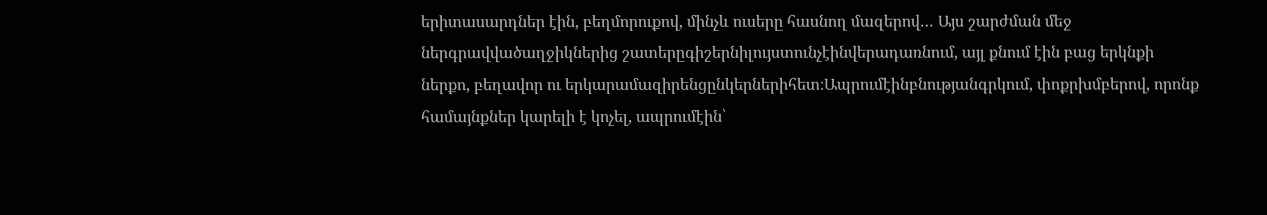երիտասարդներ էին, բեղմորուքով, մինչև ուսերը հասնող մազերով… Այս շարժման մեջ ներգրավվածաղջիկներից շատերըգիշերնիլույստունչէինվերադառնում, այլ քնում էին բաց երկնքի ներքո, բեղավոր ու երկարամազիրենցընկերներիհետ։Ապրումէինբնությանգրկում, փոքրխմբերով, որոնք համայնքներ կարելի է կոչել, ապրումէին՝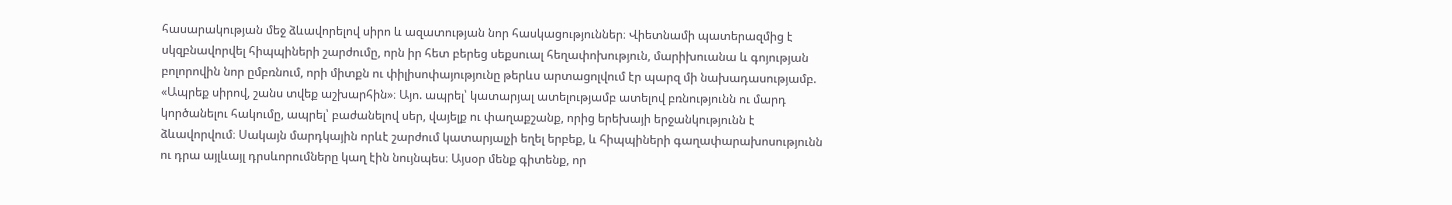հասարակության մեջ ձևավորելով սիրո և ազատության նոր հասկացություններ։ Վիետնամի պատերազմից է սկզբնավորվել հիպպիների շարժումը, որն իր հետ բերեց սեքսուալ հեղափոխություն, մարիխուանա և գոյության բոլորովին նոր ըմբռնում, որի միտքն ու փիլիսոփայությունը թերևս արտացոլվում էր պարզ մի նախադասությամբ. «Ապրեք սիրով, շանս տվեք աշխարհին»։ Այո. ապրել՝ կատարյալ ատելությամբ ատելով բռնությունն ու մարդ կործանելու հակումը, ապրել՝ բաժանելով սեր, վայելք ու փաղաքշանք, որից երեխայի երջանկությունն է ձևավորվում։ Սակայն մարդկային որևէ շարժում կատարյալչի եղել երբեք, և հիպպիների գաղափարախոսությունն ու դրա այլևայլ դրսևորումները կաղ էին նույնպես։ Այսօր մենք գիտենք, որ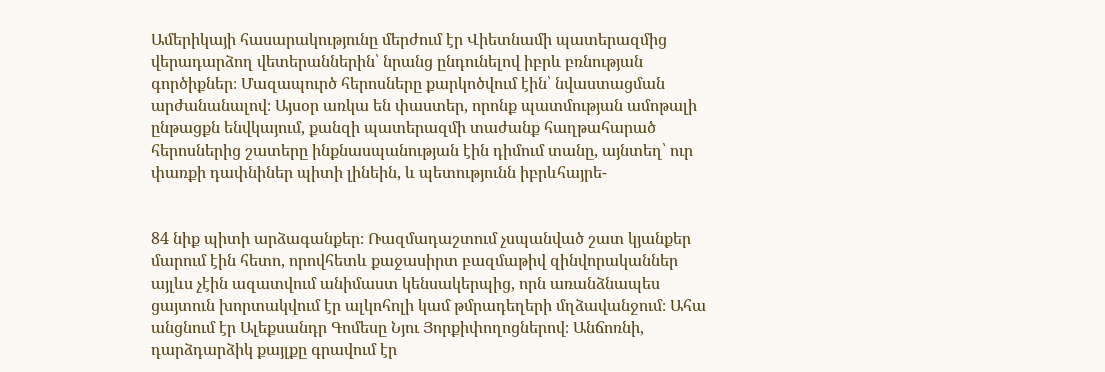Ամերիկայի հասարակությունը մերժում էր Վիետնամի պատերազմից վերադարձող վետերաններին՝ նրանց ընդունելով իբրև բռնության գործիքներ։ Մազապուրծ հերոսները քարկոծվում էին՝ նվաստացման արժանանալով։ Այսօր առկա են փաստեր, որոնք պատմության ամոթալի ընթացքն ենվկայում, քանզի պատերազմի տաժանք հաղթահարած հերոսներից շատերը ինքնասպանության էին դիմում տանը, այնտեղ՝ ուր փառքի դափնիներ պիտի լինեին, և պետությունն իբրևհայրե-


84 նիք պիտի արձագանքեր։ Ռազմադաշտում չսպանված շատ կյանքեր մարում էին հետո, որովհետև քաջասիրտ բազմաթիվ զինվորականներ այլևս չէին ազատվում անիմաստ կենսակերպից, որն առանձնապես ցայտուն խորտակվում էր ալկոհոլի կամ թմրադեղերի մղձավանջում։ Ահա անցնում էր Ալեքսանդր Գոմեսը Նյու Յորքիփողոցներով։ Անճոռնի, դարձդարձիկ քայլքը գրավում էր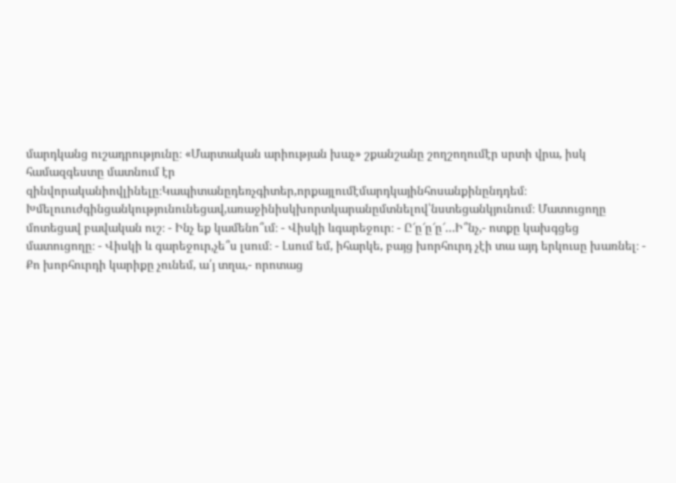մարդկանց ուշադրությունը։ «Մարտական արիության խաչ» շքանշանը շողշողումէր սրտի վրա, իսկ համազգեստը մատնում էր զինվորականիովլինելը։Կապիտանըդեռչգիտեր,որքայլումէմարդկայինհոսանքինընդդեմ։ Խմելուուժգինցանկությունունեցավ,առաջինիսկխորտկարանըմտնելով՝նստեցանկյունում։ Մատուցողը մոտեցավ բավական ուշ։ - Ինչ եք կամենո՞ւմ։ - Վիսկի ևգարեջուր։ - Ը՜ը՜ը՜ը՜…Ի՞նչ,- ոտքը կախգցեց մատուցողը։ - Վիսկի և գարեջուր,չե՞ս լսում։ - Լսում եմ, իհարկե, բայց խորհուրդ չէի տա այդ երկուսը խառնել։ - Քո խորհուրդի կարիքը չունեմ, ա՛յ տղա,- որոտաց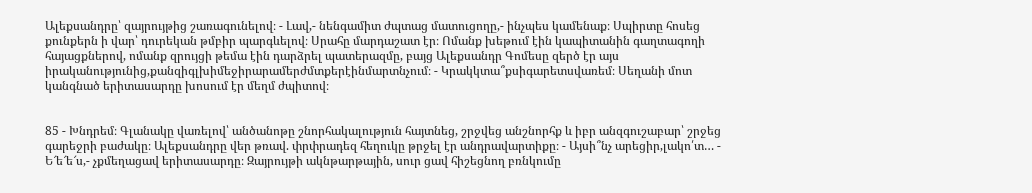Ալեքսանդրը՝ զայրույթից շառագունելով։ - Լավ,- նենգամիտ ժպտաց մատուցողը,- ինչպես կամենաք։ Սպիրտը հոսեց քունքերն ի վար՝ դուրեկան թմբիր պարգևելով։ Սրահը մարդաշատ էր։ Ոմանք խեթում էին կապիտանին գաղտագողի հայացքներով, ոմանք զրույցի թեմա էին դարձրել պատերազմը, բայց Ալեքսանդր Գոմեսը զերծ էր այս իրականությունից,քանզիգլխիմեջիրարամերժմտքերէինմարտնչում։ - Կրակկտա՞քսիգարետսվառեմ։ Սեղանի մոտ կանգնած երիտասարդը խոսում էր մեղմ ժպիտով։


85 - Խնդրեմ։ Գլանակը վառելով՝ անծանոթը շնորհակալություն հայտնեց, շրջվեց անշնորհք և իբր անզգուշաբար՝ շրջեց գարեջրի բաժակը։ Ալեքսանդրը վեր թռավ. փրփրադեզ հեղուկը թրջել էր անդրավարտիքը։ - Այսի՞նչ արեցիր,լակո՛տ… - Ե՜ե՜ե՜ս,- չքմեղացավ երիտասարդը։ Զայրույթի ակնթարթային, սուր ցավ հիշեցնող բռնկումը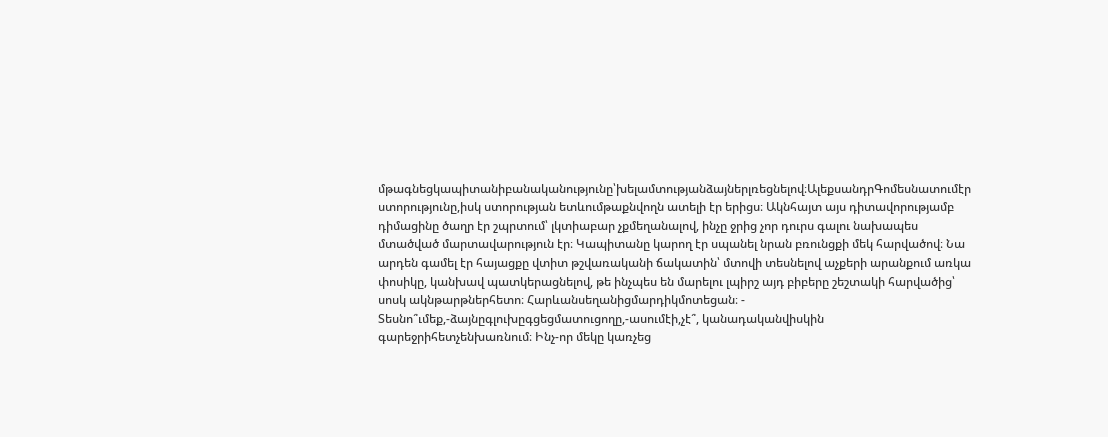մթագնեցկապիտանիբանականությունը՝խելամտությանձայներլռեցնելով։ԱլեքսանդրԳոմեսնատումէր ստորությունը,իսկ ստորության ետևումթաքնվողն ատելի էր երիցս։ Ակնհայտ այս դիտավորությամբ դիմացինը ծաղր էր շպրտում՝ լկտիաբար չքմեղանալով, ինչը ջրից չոր դուրս գալու նախապես մտածված մարտավարություն էր։ Կապիտանը կարող էր սպանել նրան բռունցքի մեկ հարվածով։ Նա արդեն գամել էր հայացքը վտիտ թշվառականի ճակատին՝ մտովի տեսնելով աչքերի արանքում առկա փոսիկը, կանխավ պատկերացնելով, թե ինչպես են մարելու լպիրշ այդ բիբերը շեշտակի հարվածից՝ սոսկ ակնթարթներհետո։ Հարևանսեղանիցմարդիկմոտեցան։ - Տեսնո՞ւմեք,-ձայնըգլուխըգցեցմատուցողը,-ասումէի,չէ՞, կանադականվիսկին գարեջրիհետչենխառնում։ Ինչ-որ մեկը կառչեց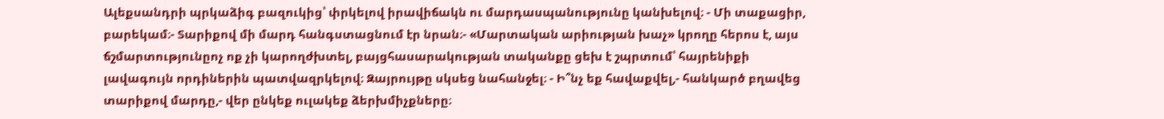Ալեքսանդրի պրկաձիգ բազուկից՝ փրկելով իրավիճակն ու մարդասպանությունը կանխելով։ - Մի տաքացիր, բարեկամ։- Տարիքով մի մարդ հանգստացնում էր նրան։- «Մարտական արիության խաչ» կրողը հերոս է, այս ճշմարտությունըոչ ոք չի կարողժխտել, բայցհասարակության տականքը ցեխ է շպրտում՝ հայրենիքի լավագույն որդիներին պատվազրկելով։ Զայրույթը սկսեց նահանջել։ - Ի՞նչ եք հավաքվել,- հանկարծ բղավեց տարիքով մարդը,- վեր ընկեք ուլակեք ձերխմիչքները։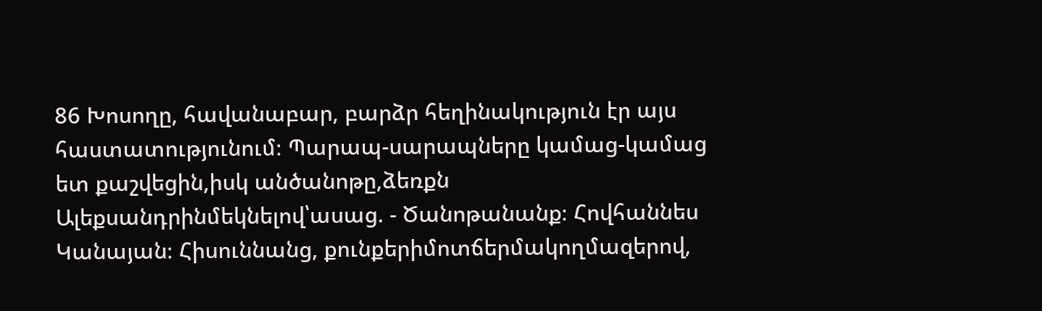86 Խոսողը, հավանաբար, բարձր հեղինակություն էր այս հաստատությունում։ Պարապ-սարապները կամաց-կամաց ետ քաշվեցին,իսկ անծանոթը,ձեռքն Ալեքսանդրինմեկնելով՝ասաց. - Ծանոթանանք։ Հովհաննես Կանայան։ Հիսուննանց, քունքերիմոտճերմակողմազերով,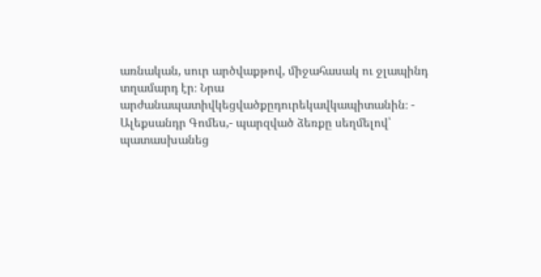առնական, սուր արծվաքթով, միջահասակ ու ջլապինդ տղամարդ էր։ Նրա արժանապատիվկեցվածքըդուրեկավկապիտանին։ - Ալեքսանդր Գոմես,- պարզված ձեռքը սեղմելով՝ պատասխանեց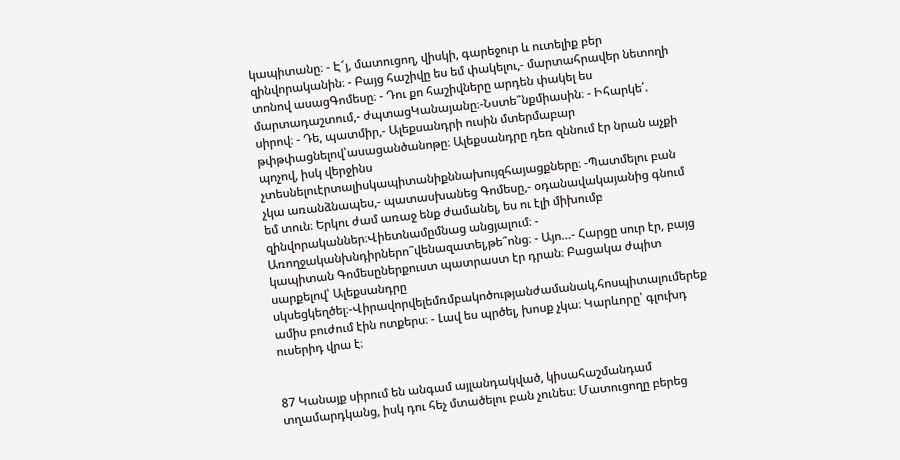կապիտանը։ - Է՜յ, մատուցող, վիսկի, գարեջուր և ուտելիք բեր զինվորականին։ - Բայց հաշիվը ես եմ փակելու,- մարտահրավեր նետողի տոնով ասացԳոմեսը։ - Դու քո հաշիվները արդեն փակել ես մարտադաշտում,- ժպտացԿանայանը։-Նստե՞նքմիասին։ - Իհարկե՛. սիրով։ - Դե, պատմիր,- Ալեքսանդրի ուսին մտերմաբար թփթփացնելով՝ասացանծանոթը։ Ալեքսանդրը դեռ զննում էր նրան աչքի պոչով, իսկ վերջինս չտեսնելուէրտալիսկապիտանիքննախույզհայացքները։ -Պատմելու բան չկա առանձնապես,- պատասխանեց Գոմեսը,- օդանավակայանից գնում եմ տուն։ Երկու ժամ առաջ ենք ժամանել, ես ու էլի միխումբ զինվորականներ։Վիետնամըմնաց անցյալում։ - Առողջականխնդիրներո՞վենազատել,թե՞ոնց։ - Այո…- Հարցը սուր էր, բայց կապիտան Գոմեսըներքուստ պատրաստ էր դրան։ Բացակա ժպիտ սարքելով՝ Ալեքսանդրը սկսեցկեղծել։-Վիրավորվելեմռմբակոծությանժամանակ,հոսպիտալումերեք ամիս բուժում էին ոտքերս։ - Լավ ես պրծել, խոսք չկա։ Կարևորը՝ գլուխդ ուսերիդ վրա է։


87 Կանայք սիրում են անգամ այլանդակված, կիսահաշմանդամ տղամարդկանց, իսկ դու հեչ մտածելու բան չունես։ Մատուցողը բերեց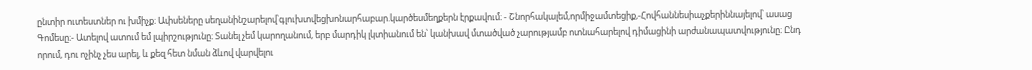ընտիր ուտեստներ ու խմիչք։ Ափսեները սեղանինշարելով՝գլուխտվեցխոնարհաբար.կարծեսմեղքերն էրքավում։ - Շնորհակալեմ,որմիջամտեցիք,-Հովհաննեսիաչքերիննայելով՝ ասաց Գոմեսը։- Ատելով ատում եմ լպիրշությունը։ Տանել չեմ կարողանում, երբ մարդիկ լկտիանում են՝ կանխավ մտածված չարությամբ ոտնահարելով դիմացինի արժանապատվությունը։ Ընդ որում, դու ոչինչ չես արել, և քեզ հետ նման ձևով վարվելու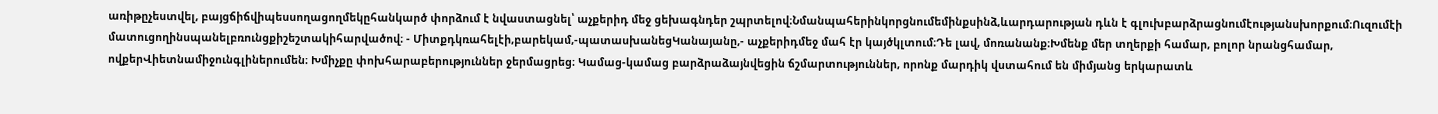առիթըչեստվել, բայցճիճվիպեսսողացողմեկըհանկարծ փորձում է նվաստացնել՝ աչքերիդ մեջ ցեխագնդեր շպրտելով։Նմանպահերինկորցնումեմինքսինձ,ևարդարության դևն է գլուխբարձրացնումէությանսխորքում։Ուզումէի մատուցողինսպանելբռունցքիշեշտակիհարվածով։ - Միտքդկռահելէի,բարեկամ,-պատասխանեցԿանայանը,- աչքերիդմեջ մահ էր կայծկլտում։Դե լավ, մոռանանք։Խմենք մեր տղերքի համար, բոլոր նրանցհամար, ովքերՎիետնամիջունգլիներումեն։ Խմիչքը փոխհարաբերություններ ջերմացրեց։ Կամաց-կամաց բարձրաձայնվեցին ճշմարտություններ, որոնք մարդիկ վստահում են միմյանց երկարատև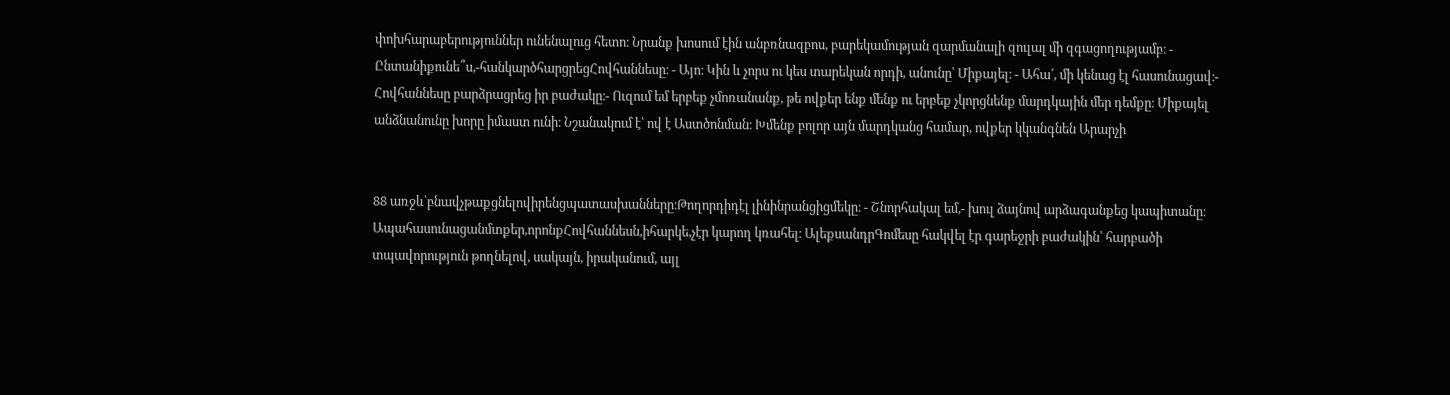փոխհարաբերություններ ունենալուց հետո։ Նրանք խոսում էին անբռնազբոս, բարեկամության զարմանալի զուլալ մի զգացողությամբ։ - Ընտանիքունե՞ս,-հանկարծհարցրեցՀովհաննեսը։ - Այո։ Կին և չորս ու կես տարեկան որդի, անունը՝ Միքայել։ - Ահա՛, մի կենաց էլ հասունացավ։- Հովհաննեսը բարձրացրեց իր բաժակը։- Ուզում եմ երբեք չմոռանանք, թե ովքեր ենք մենք ու երբեք չկորցնենք մարդկային մեր դեմքը։ Միքայել անձնանունը խորը իմաստ ունի։ Նշանակում է՝ ով է Աստծոնման։ Խմենք բոլոր այն մարդկանց համար, ովքեր կկանգնեն Արարչի


88 առջև՝բնավչթաքցնելովիրենցպատասխանները։Թողորդիդէլ լինինրանցիցմեկը։ - Շնորհակալ եմ,- խուլ ձայնով արձագանքեց կապիտանը։ Ապահասունացանմտքեր,որոնքՀովհաննեսն,իհարկե,չէր կարող կռահել։ ԱլեքսանդրԳոմեսը հակվել էր գարեջրի բաժակին՝ հարբածի տպավորություն թողնելով, սակայն, իրականում, այլ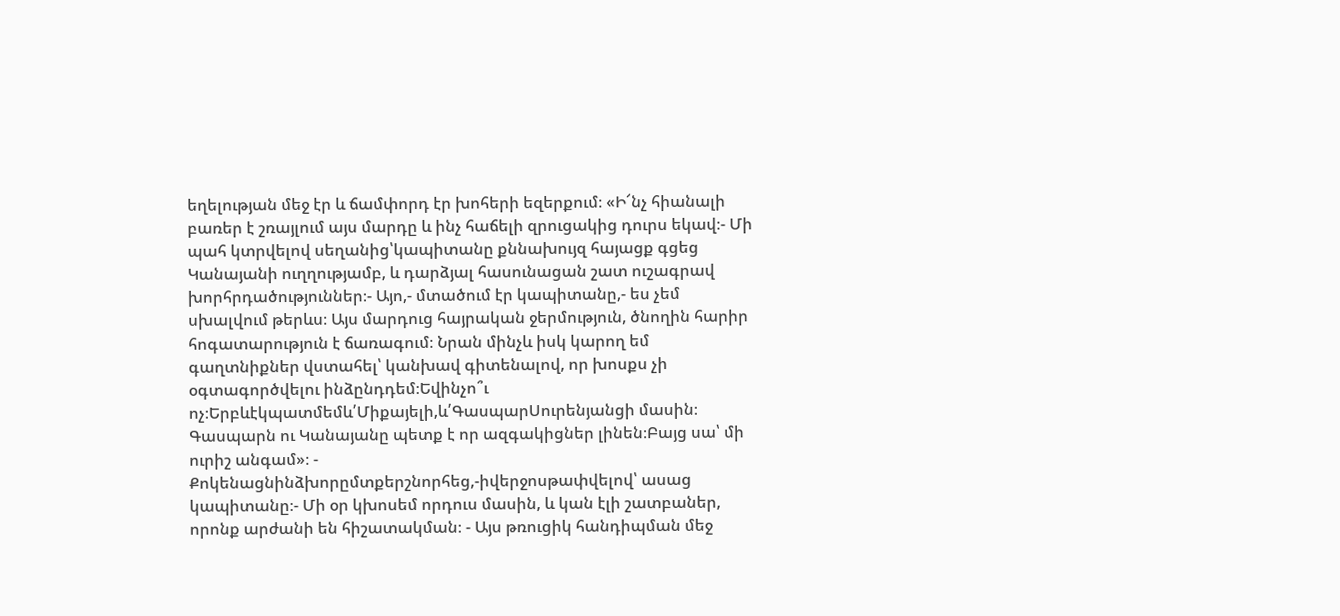եղելության մեջ էր և ճամփորդ էր խոհերի եզերքում։ «Ի՜նչ հիանալի բառեր է շռայլում այս մարդը և ինչ հաճելի զրուցակից դուրս եկավ։- Մի պահ կտրվելով սեղանից՝կապիտանը քննախույզ հայացք գցեց Կանայանի ուղղությամբ, և դարձյալ հասունացան շատ ուշագրավ խորհրդածություններ։- Այո,- մտածում էր կապիտանը,- ես չեմ սխալվում թերևս։ Այս մարդուց հայրական ջերմություն, ծնողին հարիր հոգատարություն է ճառագում։ Նրան մինչև իսկ կարող եմ գաղտնիքներ վստահել՝ կանխավ գիտենալով, որ խոսքս չի օգտագործվելու ինձընդդեմ։Եվինչո՞ւ ոչ։Երբևէկպատմեմև՛Միքայելի,և՛ԳասպարՍուրենյանցի մասին։ Գասպարն ու Կանայանը պետք է որ ազգակիցներ լինեն։Բայց սա՝ մի ուրիշ անգամ»։ - Քոկենացնինձխորըմտքերշնորհեց,-իվերջոսթափվելով՝ ասաց կապիտանը։- Մի օր կխոսեմ որդուս մասին, և կան էլի շատբաներ, որոնք արժանի են հիշատակման։ - Այս թռուցիկ հանդիպման մեջ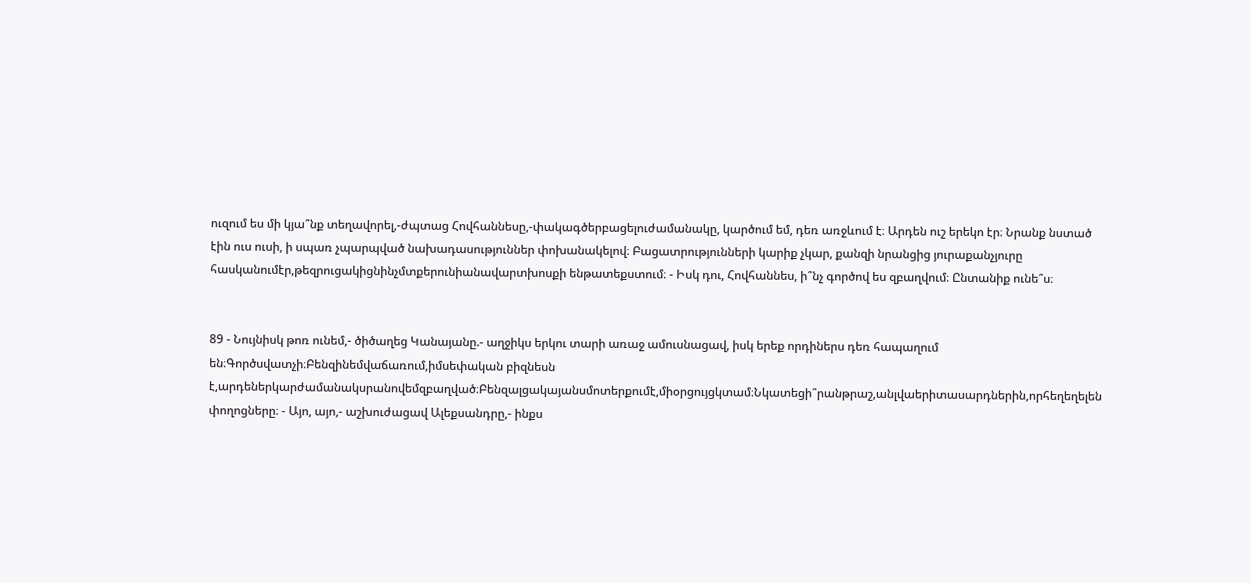ուզում ես մի կյա՞նք տեղավորել,-ժպտաց Հովհաննեսը,-փակագծերբացելուժամանակը, կարծում եմ, դեռ առջևում է։ Արդեն ուշ երեկո էր։ Նրանք նստած էին ուս ուսի, ի սպառ չպարպված նախադասություններ փոխանակելով։ Բացատրությունների կարիք չկար, քանզի նրանցից յուրաքանչյուրը հասկանումէր,թեզրուցակիցնինչմտքերունիանավարտխոսքի ենթատեքստում։ - Իսկ դու, Հովհաննես, ի՞նչ գործով ես զբաղվում։ Ընտանիք ունե՞ս։


89 - Նույնիսկ թոռ ունեմ,- ծիծաղեց Կանայանը.- աղջիկս երկու տարի առաջ ամուսնացավ, իսկ երեք որդիներս դեռ հապաղում են։Գործսվատչի։Բենզինեմվաճառում,իմսեփական բիզնեսն է,արդեներկարժամանակսրանովեմզբաղված։Բենզալցակայանսմոտերքումէ,միօրցույցկտամ։Նկատեցի՞րանթրաշ,անլվաերիտասարդներին,որհեղեղելեն փողոցները։ - Այո, այո,- աշխուժացավ Ալեքսանդրը,- ինքս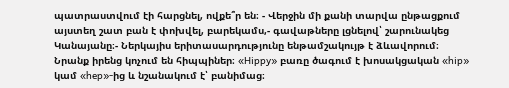պատրաստվում էի հարցնել, ովքե՞ր են։ - Վերջին մի քանի տարվա ընթացքում այստեղ շատ բան է փոխվել, բարեկամս,- գավաթները լցնելով՝ շարունակեց Կանայանը։- Ներկայիս երիտասարդությունը ենթամշակույթ է ձևավորում։ Նրանք իրենց կոչում են հիպպիներ։ «Hippy» բառը ծագում է խոսակցական «hip» կամ «hep»-ից և նշանակում է՝ բանիմաց։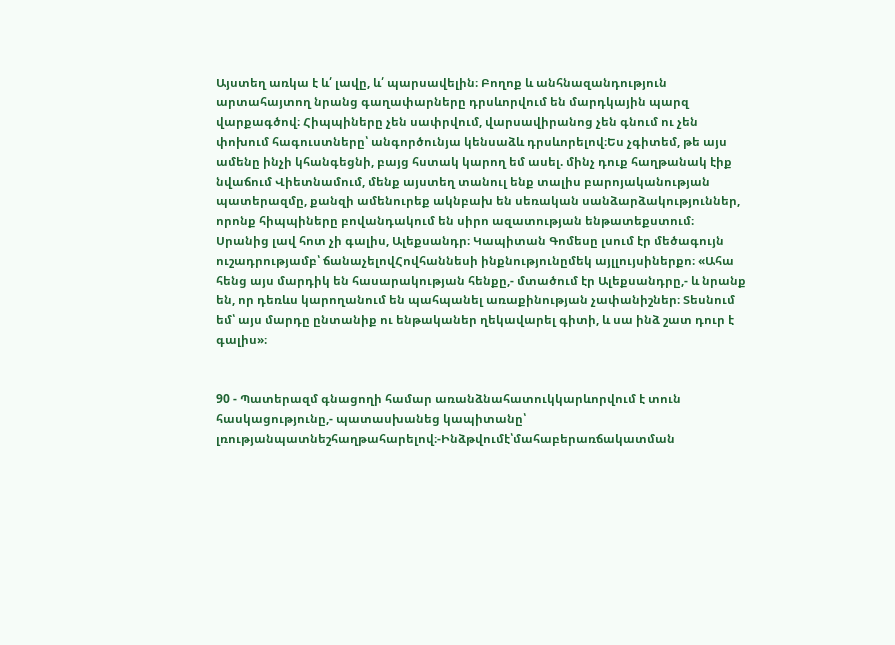Այստեղ առկա է և՛ լավը, և՛ պարսավելին։ Բողոք և անհնազանդություն արտահայտող նրանց գաղափարները դրսևորվում են մարդկային պարզ վարքագծով։ Հիպպիները չեն սափրվում, վարսավիրանոց չեն գնում ու չեն փոխում հագուստները՝ անգործունյա կենսաձև դրսևորելով։Ես չգիտեմ, թե այս ամենը ինչի կհանգեցնի, բայց հստակ կարող եմ ասել. մինչ դուք հաղթանակ էիք նվաճում Վիետնամում, մենք այստեղ տանուլ ենք տալիս բարոյականության պատերազմը, քանզի ամենուրեք ակնբախ են սեռական սանձարձակություններ, որոնք հիպպիները բովանդակում են սիրո ազատության ենթատեքստում։ Սրանից լավ հոտ չի գալիս, Ալեքսանդր։ Կապիտան Գոմեսը լսում էր մեծագույն ուշադրությամբ՝ ճանաչելովՀովհաննեսի ինքնությունըմեկ այլլույսիներքո։ «Ահա հենց այս մարդիկ են հասարակության հենքը,- մտածում էր Ալեքսանդրը,- և նրանք են, որ դեռևս կարողանում են պահպանել առաքինության չափանիշներ։ Տեսնում եմ՝ այս մարդը ընտանիք ու ենթականեր ղեկավարել գիտի, և սա ինձ շատ դուր է գալիս»։


90 - Պատերազմ գնացողի համար առանձնահատուկկարևորվում է տուն հասկացությունը,- պատասխանեց կապիտանը՝ լռությանպատնեշհաղթահարելով։-Ինձթվումէ՝մահաբերառճակատման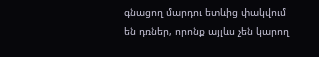գնացող մարդու ետևից փակվում են դռներ, որոնք այլևս չեն կարող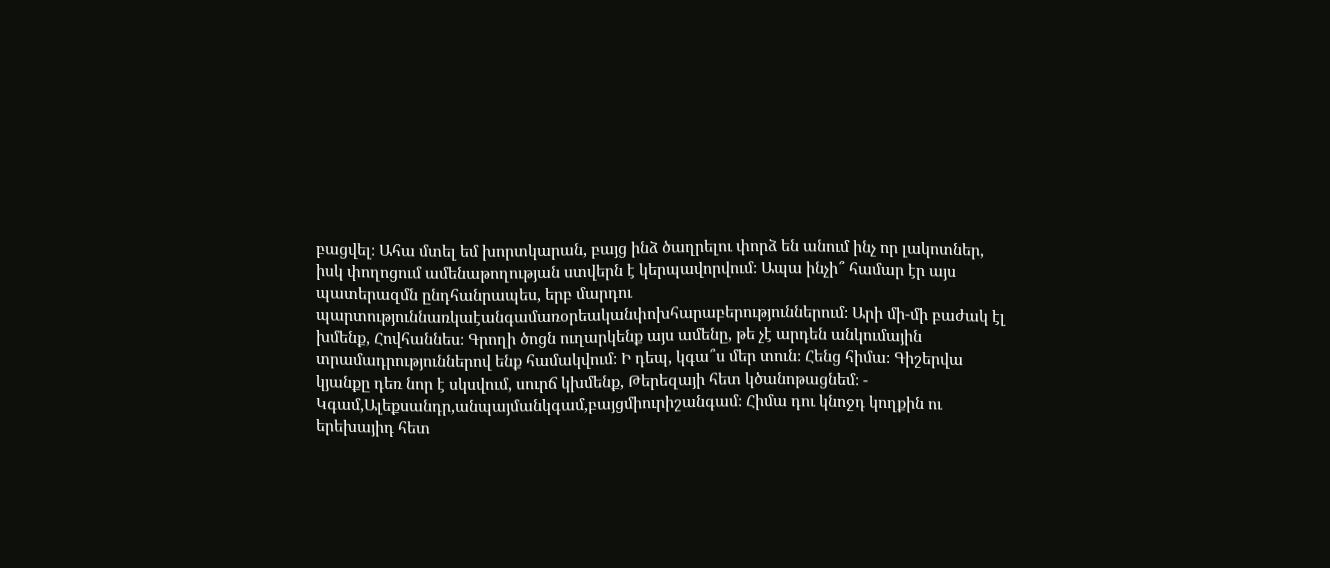բացվել։ Ահա մտել եմ խորտկարան, բայց ինձ ծաղրելու փորձ են անում ինչ որ լակոտներ, իսկ փողոցում ամենաթողության ստվերն է կերպավորվում։ Ապա ինչի՞ համար էր այս պատերազմն ընդհանրապես, երբ մարդու պարտություննառկաէանգամառօրեականփոխհարաբերություններում։ Արի մի-մի բաժակ էլ խմենք, Հովհաննես։ Գրողի ծոցն ուղարկենք այս ամենը, թե չէ արդեն անկումային տրամադրություններով ենք համակվում։ Ի դեպ, կգա՞ս մեր տուն։ Հենց հիմա։ Գիշերվա կյանքը դեռ նոր է սկսվում, սուրճ կխմենք, Թերեզայի հետ կծանոթացնեմ։ - Կգամ,Ալեքսանդր,անպայմանկգամ,բայցմիուրիշանգամ։ Հիմա դու կնոջդ կողքին ու երեխայիդ հետ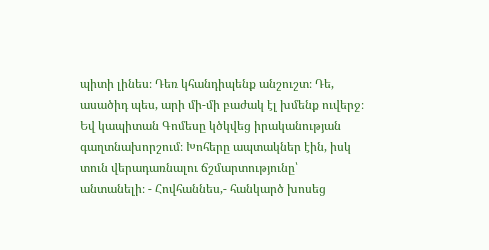պիտի լինես։ Դեռ կհանդիպենք անշուշտ։ Դե, ասածիդ պես, արի մի-մի բաժակ էլ խմենք ուվերջ։ Եվ կապիտան Գոմեսը կծկվեց իրականության գաղտնախորշում։ Խոհերը ապտակներ էին, իսկ տուն վերադառնալու ճշմարտությունը՝ անտանելի։ - Հովհաննես,- հանկարծ խոսեց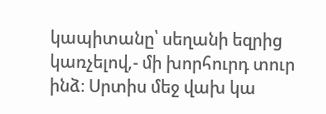կապիտանը՝ սեղանի եզրից կառչելով,- մի խորհուրդ տուր ինձ։ Սրտիս մեջ վախ կա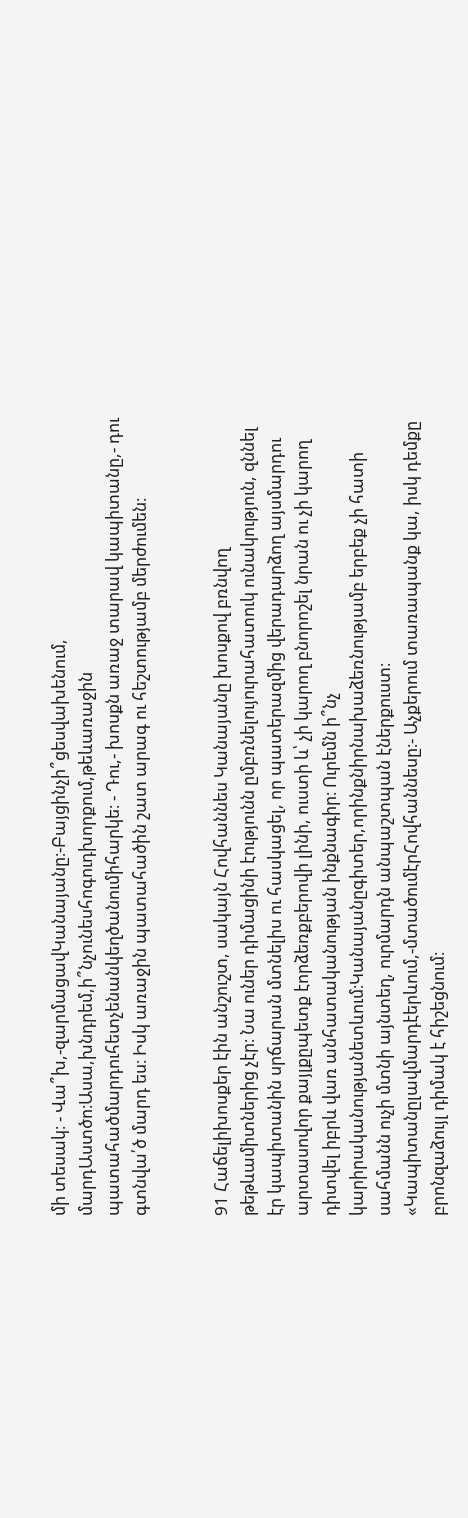մի տեսակ։ - Վա՞խ,-զարմացավԿանայանը։-Բայցինչի՞ցեսվախենում, մարդԱստծո։Ասա,խնդրեմ,ի՞նչունեսհոգուդխորքում,թեևառաջին պատահածմարդուհետչենանկեղծանումիհարկե։ - Դու,- խոսքն առաջ տարավ կապիտանը,- դու գտնվա՛ծ մարդ ես։ Իսկ առաջին պատահածին շատ արագ ու հեշտությամբ մերժումեն։


91 Հաճելիխոսքեր էին անշուշտ, սակայն Հովհաննես Կանայանը խոսքով բռնվող թեթևամիտներից չէր։ Նա ուներ դիմացինի էությունն ըմբռնելույուրահատուկ ունակություն, զննել էր կապիտանին սրճարան մտնելիս ու հասկացել, որ պատերազմից վերադարձող այսմարդու արտասովոր քայլքըպետք էորձեռքբերովի լինի, ուստի և՝ չի կարող բնորոշել նրան ու չի կարող դիտվել իբրև վառ անհատականության ինքնագիր։ Ուրեմն ի՞նչ կարիրականությանետևում։Կանայանըգիտեր,որինքնիրնախաձեռնությամբ երբեք չի հատի սահմանն ուչի մտնի այնտեղ, ուրմարդն անպաշտպան էներքուստ։ «Կապիտանըլավմարդէերևում,-մտածումէրՀովհաննեսը։- Աչքերում տառապանք կա, իսկ դեմքը բրոնզաձույլ դիմակ է հիշեցնում։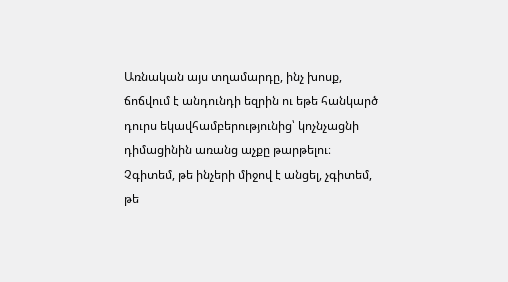Առնական այս տղամարդը, ինչ խոսք, ճոճվում է անդունդի եզրին ու եթե հանկարծ դուրս եկավհամբերությունից՝ կոչնչացնի դիմացինին առանց աչքը թարթելու։ Չգիտեմ, թե ինչերի միջով է անցել, չգիտեմ, թե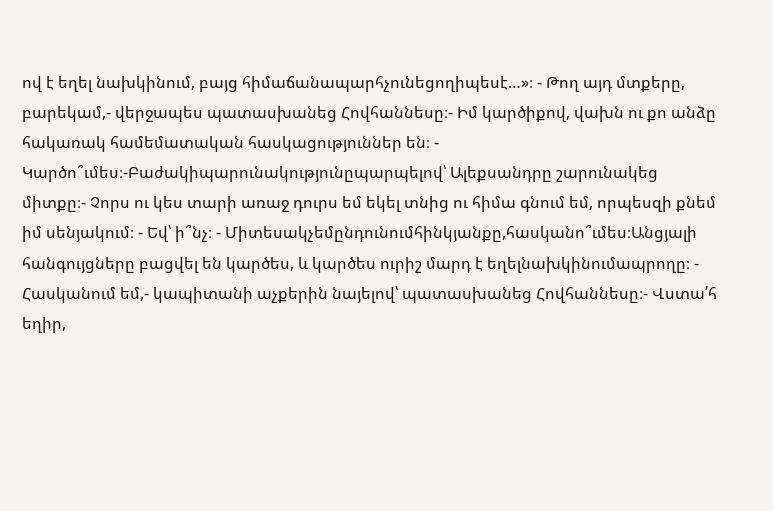ով է եղել նախկինում, բայց հիմաճանապարհչունեցողիպեսէ…»։ - Թող այդ մտքերը, բարեկամ,- վերջապես պատասխանեց Հովհաննեսը։- Իմ կարծիքով, վախն ու քո անձը հակառակ համեմատական հասկացություններ են։ - Կարծո՞ւմես։-Բաժակիպարունակությունըպարպելով՝ Ալեքսանդրը շարունակեց միտքը։- Չորս ու կես տարի առաջ դուրս եմ եկել տնից ու հիմա գնում եմ, որպեսզի քնեմ իմ սենյակում։ - Եվ՝ ի՞նչ։ - Միտեսակչեմընդունումհինկյանքը,հասկանո՞ւմես։Անցյալի հանգույցները բացվել են կարծես, և կարծես ուրիշ մարդ է եղելնախկինումապրողը։ - Հասկանում եմ,- կապիտանի աչքերին նայելով՝ պատասխանեց Հովհաննեսը։- Վստա՛հ եղիր,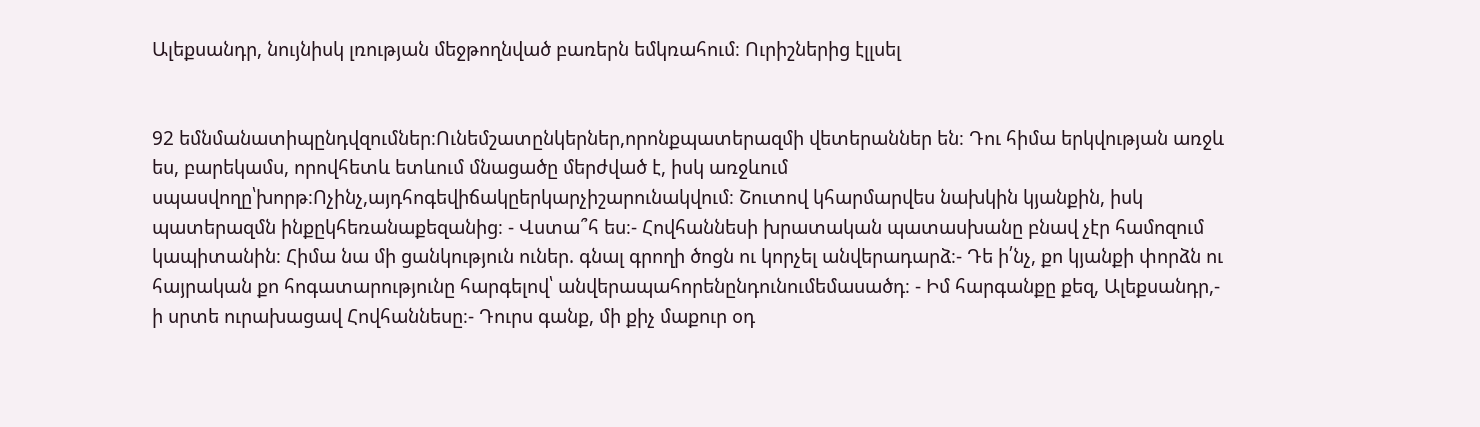Ալեքսանդր, նույնիսկ լռության մեջթողնված բառերն եմկռահում։ Ուրիշներից էլլսել


92 եմնմանատիպընդվզումներ։Ունեմշատընկերներ,որոնքպատերազմի վետերաններ են։ Դու հիմա երկվության առջև ես, բարեկամս, որովհետև ետևում մնացածը մերժված է, իսկ առջևում սպասվողը՝խորթ։Ոչինչ,այդհոգեվիճակըերկարչիշարունակվում։ Շուտով կհարմարվես նախկին կյանքին, իսկ պատերազմն ինքըկհեռանաքեզանից։ - Վստա՞հ ես։- Հովհաննեսի խրատական պատասխանը բնավ չէր համոզում կապիտանին։ Հիմա նա մի ցանկություն ուներ. գնալ գրողի ծոցն ու կորչել անվերադարձ։- Դե ի՛նչ, քո կյանքի փորձն ու հայրական քո հոգատարությունը հարգելով՝ անվերապահորենընդունումեմասածդ։ - Իմ հարգանքը քեզ, Ալեքսանդր,- ի սրտե ուրախացավ Հովհաննեսը։- Դուրս գանք, մի քիչ մաքուր օդ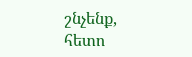շնչենք, հետո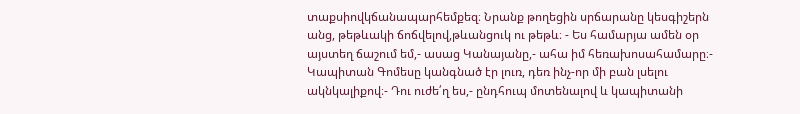տաքսիովկճանապարհեմքեզ։ Նրանք թողեցին սրճարանը կեսգիշերն անց, թեթևակի ճոճվելով,թևանցուկ ու թեթև։ - Ես համարյա ամեն օր այստեղ ճաշում եմ,- ասաց Կանայանը,- ահա իմ հեռախոսահամարը։- Կապիտան Գոմեսը կանգնած էր լուռ, դեռ ինչ-որ մի բան լսելու ակնկալիքով։- Դու ուժե՛ղ ես,- ընդհուպ մոտենալով և կապիտանի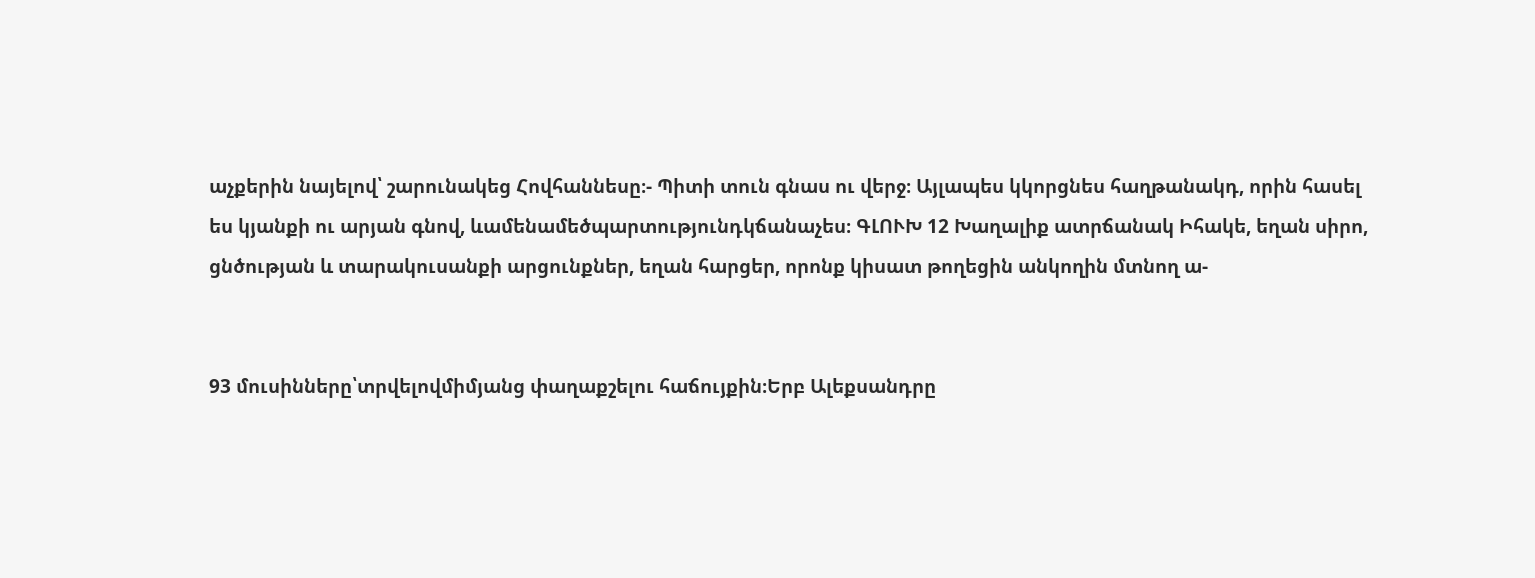աչքերին նայելով՝ շարունակեց Հովհաննեսը։- Պիտի տուն գնաս ու վերջ։ Այլապես կկորցնես հաղթանակդ, որին հասել ես կյանքի ու արյան գնով, ևամենամեծպարտությունդկճանաչես։ ԳԼՈՒԽ 12 Խաղալիք ատրճանակ Իհակե, եղան սիրո, ցնծության և տարակուսանքի արցունքներ, եղան հարցեր, որոնք կիսատ թողեցին անկողին մտնող ա-


93 մուսինները՝տրվելովմիմյանց փաղաքշելու հաճույքին։Երբ Ալեքսանդրը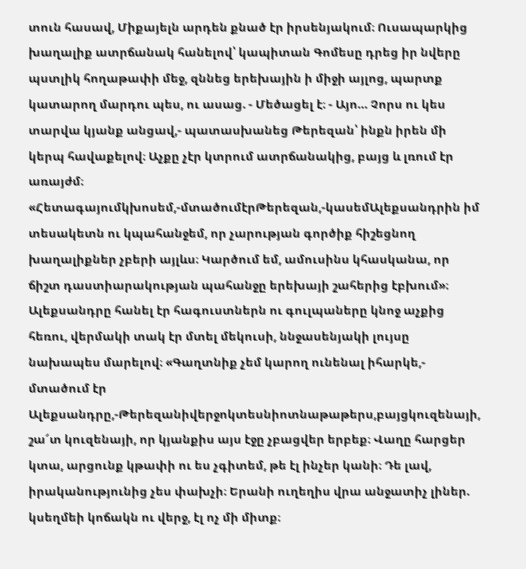տուն հասավ, Միքայելն արդեն քնած էր իրսենյակում։ Ուսապարկից խաղալիք ատրճանակ հանելով՝ կապիտան Գոմեսը դրեց իր նվերը պստլիկ հողաթափի մեջ, զննեց երեխային ի միջի այլոց, պարտք կատարող մարդու պես, ու ասաց. - Մեծացել է։ - Այո… Չորս ու կես տարվա կյանք անցավ,- պատասխանեց Թերեզան՝ ինքն իրեն մի կերպ հավաքելով։ Աչքը չէր կտրում ատրճանակից, բայց և լռում էր առայժմ։ «Հետագայումկխոսեմ,-մտածումէրԹերեզան,-կասեմԱլեքսանդրին իմ տեսակետն ու կպահանջեմ, որ չարության գործիք հիշեցնող խաղալիքներ չբերի այլևս։ Կարծում եմ, ամուսինս կհասկանա, որ ճիշտ դաստիարակության պահանջը երեխայի շահերից էբխում»։ Ալեքսանդրը հանել էր հագուստներն ու գուլպաները կնոջ աչքից հեռու, վերմակի տակ էր մտել մեկուսի, ննջասենյակի լույսը նախապես մարելով։ «Գաղտնիք չեմ կարող ունենալ իհարկե,- մտածում էր Ալեքսանդրը,-Թերեզանիվերջոկտեսնիոտնաթաթերս,բայցկուզենայի, շա՜տ կուզենայի, որ կյանքիս այս էջը չբացվեր երբեք։ Վաղը հարցեր կտա, արցունք կթափի ու ես չգիտեմ, թե էլ ինչեր կանի։ Դե լավ, իրականությունից չես փախչի։ Երանի ուղեղիս վրա անջատիչ լիներ. կսեղմեի կոճակն ու վերջ, էլ ոչ մի միտք։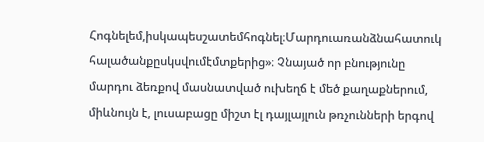Հոգնելեմ,իսկապեսշատեմհոգնել։Մարդուառանձնահատուկ հալածանքըսկսվումէմտքերից»։ Չնայած որ բնությունը մարդու ձեռքով մասնատված ուխեղճ է մեծ քաղաքներում, միևնույն է, լուսաբացը միշտ էլ դայլայլուն թռչունների երգով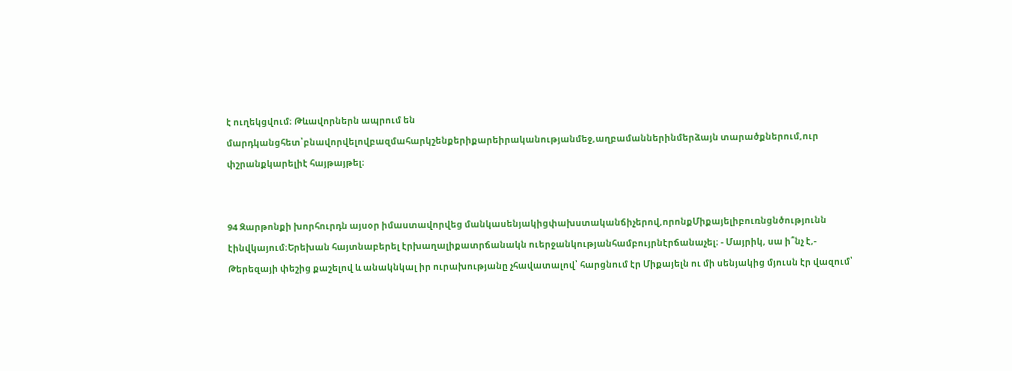է ուղեկցվում։ Թևավորներն ապրում են մարդկանցհետ՝բնավորվելովբազմահարկշենքերիքարեիրականությանմեջ,աղբամաններինմերձայն տարածքներում,ուր փշրանքկարելիէ հայթայթել։


94 Զարթոնքի խորհուրդն այսօր իմաստավորվեց մանկասենյակիցփախստականճիչերով,որոնքՄիքայելիբուռնցնծությունն էինվկայում։Երեխան հայտնաբերել էրխաղալիքատրճանակն ուերջանկությանհամբույրնէրճանաչել։ - Մայրիկ, սա ի՞նչ է,- Թերեզայի փեշից քաշելով և անակնկալ իր ուրախությանը չհավատալով՝ հարցնում էր Միքայելն ու մի սենյակից մյուսն էր վազում՝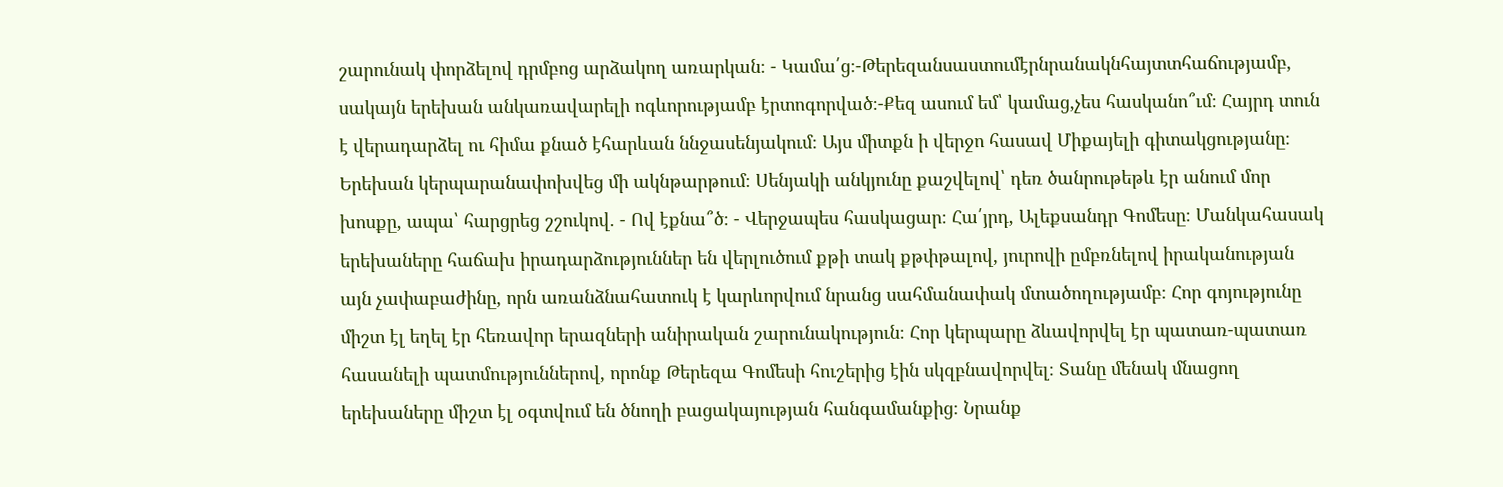շարունակ փորձելով դրմբոց արձակող առարկան։ - Կամա՛ց։-Թերեզանսաստումէրնրանակնհայտտհաճությամբ, սակայն երեխան անկառավարելի ոգևորությամբ էրտոգորված։-Քեզ ասում եմ՝ կամաց,չես հասկանո՞ւմ։ Հայրդ տուն է վերադարձել ու հիմա քնած էհարևան ննջասենյակում։ Այս միտքն ի վերջո հասավ Միքայելի գիտակցությանը։ Երեխան կերպարանափոխվեց մի ակնթարթում։ Սենյակի անկյունը քաշվելով՝ դեռ ծանրութեթև էր անում մոր խոսքը, ապա՝ հարցրեց շշուկով. - Ով էքնա՞ծ։ - Վերջապես հասկացար։ Հա՛յրդ, Ալեքսանդր Գոմեսը։ Մանկահասակ երեխաները հաճախ իրադարձություններ են վերլուծում քթի տակ քթփթալով, յուրովի ըմբռնելով իրականության այն չափաբաժինը, որն առանձնահատուկ է կարևորվում նրանց սահմանափակ մտածողությամբ։ Հոր գոյությունը միշտ էլ եղել էր հեռավոր երազների անիրական շարունակություն։ Հոր կերպարը ձևավորվել էր պատառ-պատառ հասանելի պատմություններով, որոնք Թերեզա Գոմեսի հուշերից էին սկզբնավորվել։ Տանը մենակ մնացող երեխաները միշտ էլ օգտվում են ծնողի բացակայության հանգամանքից։ Նրանք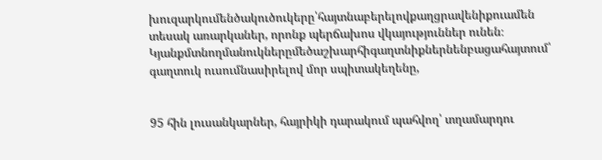խուզարկումենծակուծուկերը՝հայտնաբերելովքաղցրավենիքուամեն տեսակ առարկաներ, որոնք պերճախոս վկայություններ ունեն։ Կյանքմտնողմանուկներըմեծաշխարհիգաղտնիքներնենբացահայտում՝ գաղտուկ ուսումնասիրելով մոր սպիտակեղենը,


95 հին լուսանկարներ, հայրիկի դարակում պահվող՝ տղամարդու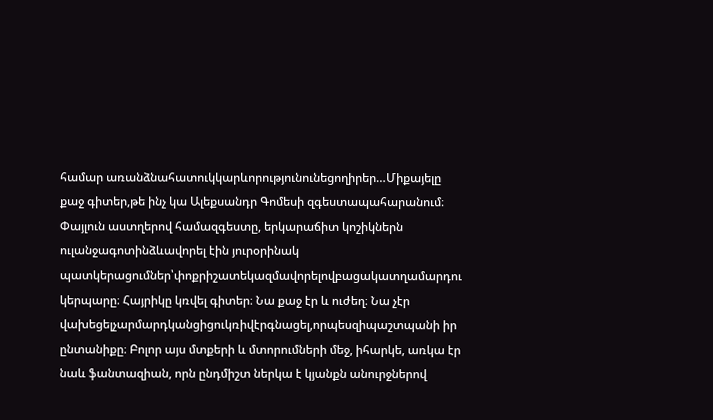համար առանձնահատուկկարևորությունունեցողիրեր…Միքայելը քաջ գիտեր,թե ինչ կա Ալեքսանդր Գոմեսի զգեստապահարանում։ Փայլուն աստղերով համազգեստը, երկարաճիտ կոշիկներն ուլանջագոտինձևավորել էին յուրօրինակ պատկերացումներ՝փոքրիշատեկազմավորելովբացակատղամարդու կերպարը։ Հայրիկը կռվել գիտեր։ Նա քաջ էր և ուժեղ։ Նա չէր վախեցելչարմարդկանցիցուկռիվէրգնացել,որպեսզիպաշտպանի իր ընտանիքը։ Բոլոր այս մտքերի և մտորումների մեջ, իհարկե, առկա էր նաև ֆանտազիան, որն ընդմիշտ ներկա է կյանքն անուրջներով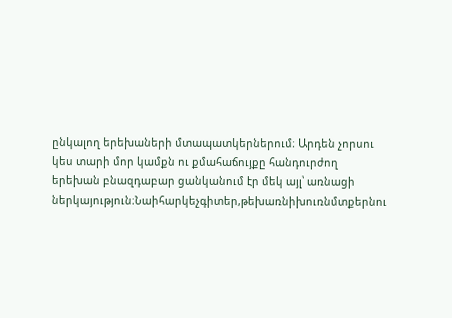ընկալող երեխաների մտապատկերներում։ Արդեն չորսու կես տարի մոր կամքն ու քմահաճույքը հանդուրժող երեխան բնազդաբար ցանկանում էր մեկ այլ՝ առնացի ներկայություն։Նաիհարկեչգիտեր,թեխառնիխուռնմտքերնու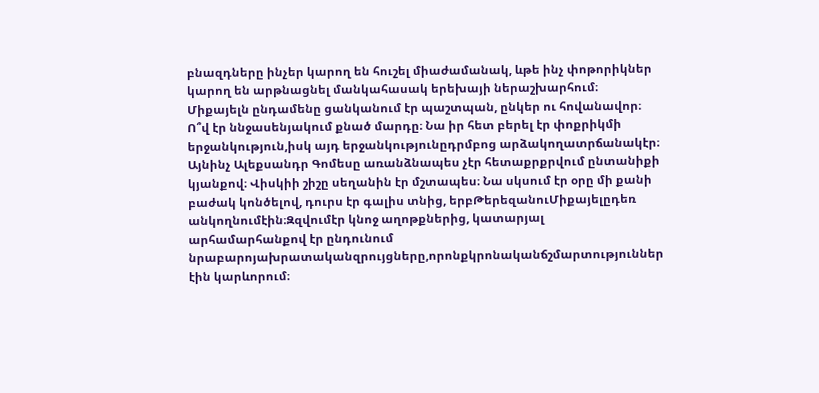բնազդները ինչեր կարող են հուշել միաժամանակ, ևթե ինչ փոթորիկներ կարող են արթնացնել մանկահասակ երեխայի ներաշխարհում։ Միքայելն ընդամենը ցանկանում էր պաշտպան, ընկեր ու հովանավոր։ Ո՞վ էր ննջասենյակում քնած մարդը։ Նա իր հետ բերել էր փոքրիկմի երջանկություն,իսկ այդ երջանկությունըդրմբոց արձակողատրճանակէր։ Այնինչ Ալեքսանդր Գոմեսը առանձնապես չէր հետաքրքրվում ընտանիքի կյանքով։ Վիսկիի շիշը սեղանին էր մշտապես։ Նա սկսում էր օրը մի քանի բաժակ կոնծելով, դուրս էր գալիս տնից, երբԹերեզանուՄիքայելըդեռ անկողնումէին։Զզվումէր կնոջ աղոթքներից, կատարյալ արհամարհանքով էր ընդունում նրաբարոյախրատականզրույցները,որոնքկրոնականճշմարտություններ էին կարևորում։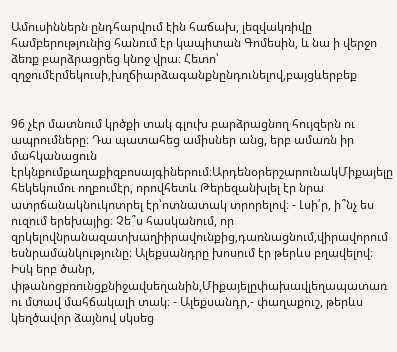Ամուսիններն ընդհարվում էին հաճախ, լեզվակռիվը համբերությունից հանում էր կապիտան Գոմեսին, և նա ի վերջո ձեռք բարձրացրեց կնոջ վրա։ Հետո՝ զղջումէրմեկուսի,խղճիարձագանքնընդունելով,բայցևերբեք


96 չէր մատնում կրծքի տակ գլուխ բարձրացնող հույզերն ու ապրումները։ Դա պատահեց ամիսներ անց, երբ ամառն իր մահկանացուն էրկնքումքաղաքիզբոսայգիներում։ԱրդենօրերշարունակՄիքայելը հեկեկումու ողբումէր, որովհետև Թերեզանխլել էր նրա ատրճանակնուկոտրել էր՝ոտնատակ տրորելով։ - Լսի՛ր, ի՞նչ ես ուզում երեխայից։ Չե՞ս հասկանում, որ զրկելովնրանազատխաղիիրավունքից,դառնացնում,վիրավորում եսնրամանկությունը։ Ալեքսանդրը խոսում էր թերևս բղավելով։ Իսկ երբ ծանր, փթանոցբռունցքնիջավսեղանին,Միքայելըփախավլեղապատառ ու մտավ մահճակալի տակ։ - Ալեքսանդր,- փաղաքուշ, թերևս կեղծավոր ձայնով սկսեց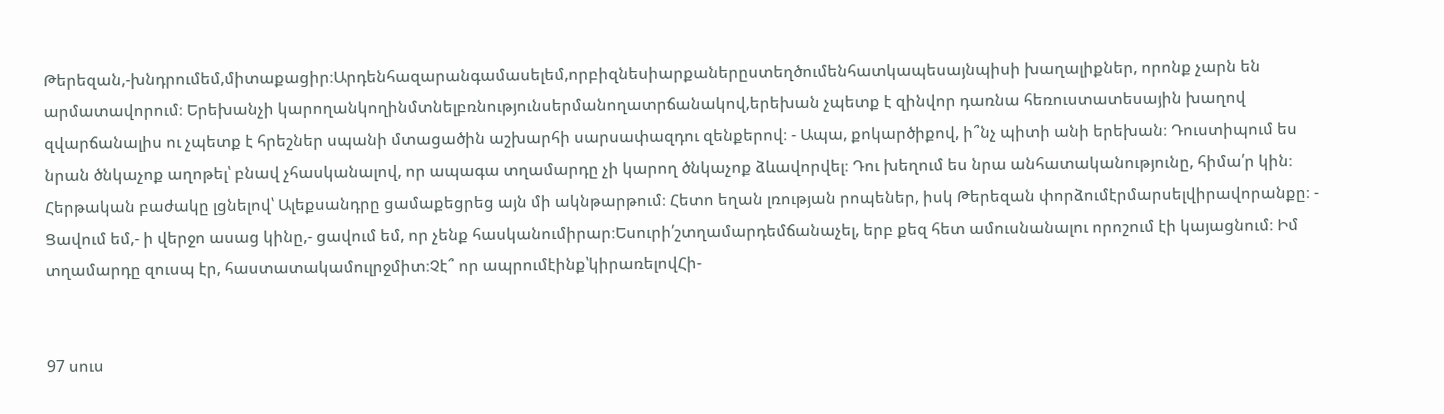Թերեզան,-խնդրումեմ,միտաքացիր։Արդենհազարանգամասելեմ,որբիզնեսիարքաներըստեղծումենհատկապեսայնպիսի խաղալիքներ, որոնք չարն են արմատավորում։ Երեխանչի կարողանկողինմտնելբռնությունսերմանողատրճանակով,երեխան չպետք է զինվոր դառնա հեռուստատեսային խաղով զվարճանալիս ու չպետք է հրեշներ սպանի մտացածին աշխարհի սարսափազդու զենքերով։ - Ապա, քոկարծիքով, ի՞նչ պիտի անի երեխան։ Դուստիպում ես նրան ծնկաչոք աղոթել՝ բնավ չհասկանալով, որ ապագա տղամարդը չի կարող ծնկաչոք ձևավորվել։ Դու խեղում ես նրա անհատականությունը, հիմա՛ր կին։ Հերթական բաժակը լցնելով՝ Ալեքսանդրը ցամաքեցրեց այն մի ակնթարթում։ Հետո եղան լռության րոպեներ, իսկ Թերեզան փորձումէրմարսելվիրավորանքը։ - Ցավում եմ,- ի վերջո ասաց կինը,- ցավում եմ, որ չենք հասկանումիրար։Եսուրի՛շտղամարդեմճանաչել, երբ քեզ հետ ամուսնանալու որոշում էի կայացնում։ Իմ տղամարդը զուսպ էր, հաստատակամուլրջմիտ։Չէ՞ որ ապրումէինք՝կիրառելովՀի-


97 սուս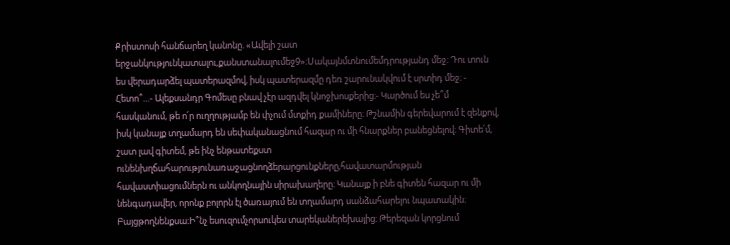Քրիստոսի հանճարեղ կանոնը. «Ավելի շատ երջանկությունկատալու,քանստանալումեջ9»։Սակայնմտնումեմդրությանդ մեջ։ Դու տուն ես վերադարձել պատերազմով, իսկ պատերազմը դեռ շարունակվում է սրտիդ մեջ։ - Հետո՞…- Ալեքսանդր Գոմեսը բնավ չէր ազդվել կնոջխոսքերից։- Կարծում ես չե՞մ հասկանում, թե ո՛ր ուղղությամբ են փչում մտքիդ քամիները։ Թշնամին գերեվարում է զենքով, իսկ կանայք տղամարդ են սեփականացնում հազար ու մի հնարքներ բանեցնելով։ Գիտե՛մ, շատ լավ գիտեմ, թե ինչ ենթատեքստ ունենխղճահարությունառաջացնողձերարցունքները,հավատարմության հավաստիացումներն ու անկողնային սիրախաղերը։ Կանայք ի բնե գիտեն հազար ու մի նենգադավեր, որոնք բոլորն էլ ծառայում են տղամարդ սանձահարելու նպատակին։ Բայցթողնենքսա։Ի՞նչ եսուզումչորսուկես տարեկաներեխայից։ Թերեզան կորցնում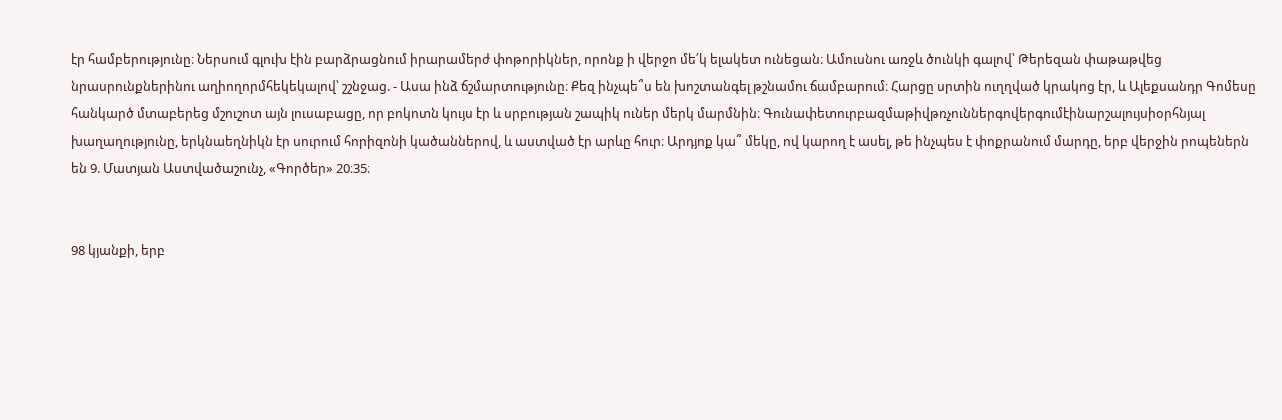էր համբերությունը։ Ներսում գլուխ էին բարձրացնում իրարամերժ փոթորիկներ, որոնք ի վերջո մե՛կ ելակետ ունեցան։ Ամուսնու առջև ծունկի գալով՝ Թերեզան փաթաթվեց նրասրունքներինու աղիողորմհեկեկալով՝ շշնջաց. - Ասա ինձ ճշմարտությունը։ Քեզ ինչպե՞ս են խոշտանգել թշնամու ճամբարում։ Հարցը սրտին ուղղված կրակոց էր, և Ալեքսանդր Գոմեսը հանկարծ մտաբերեց մշուշոտ այն լուսաբացը, որ բոկոտն կույս էր և սրբության շապիկ ուներ մերկ մարմնին։ Գունափետուրբազմաթիվթռչուններգովերգումէինարշալույսիօրհնյալ խաղաղությունը, երկնաեղնիկն էր սուրում հորիզոնի կածաններով, և աստված էր արևը հուր։ Արդյոք կա՞ մեկը, ով կարող է ասել, թե ինչպես է փոքրանում մարդը, երբ վերջին րոպեներն են 9. Մատյան Աստվածաշունչ, «Գործեր» 20։35։


98 կյանքի, երբ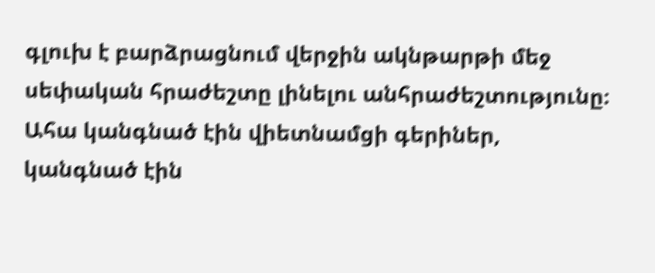գլուխ է բարձրացնում վերջին ակնթարթի մեջ սեփական հրաժեշտը լինելու անհրաժեշտությունը։ Ահա կանգնած էին վիետնամցի գերիներ, կանգնած էին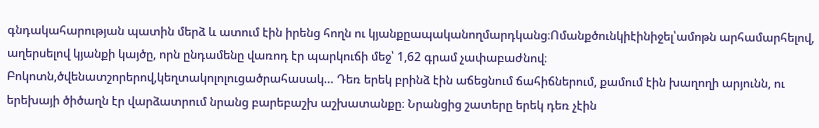գնդակահարության պատին մերձ և ատում էին իրենց հողն ու կյանքըապականողմարդկանց։Ոմանքծունկիէինիջել՝ամոթն արհամարհելով, աղերսելով կյանքի կայծը, որն ընդամենը վառոդ էր պարկուճի մեջ՝ 1,62 գրամ չափաբաժնով։ Բոկոտն,ծվենատշորերով,կեղտակոլոլուցածրահասակ… Դեռ երեկ բրինձ էին աճեցնում ճահիճներում, քամում էին խաղողի արյունն, ու երեխայի ծիծաղն էր վարձատրում նրանց բարեբաշխ աշխատանքը։ Նրանցից շատերը երեկ դեռ չէին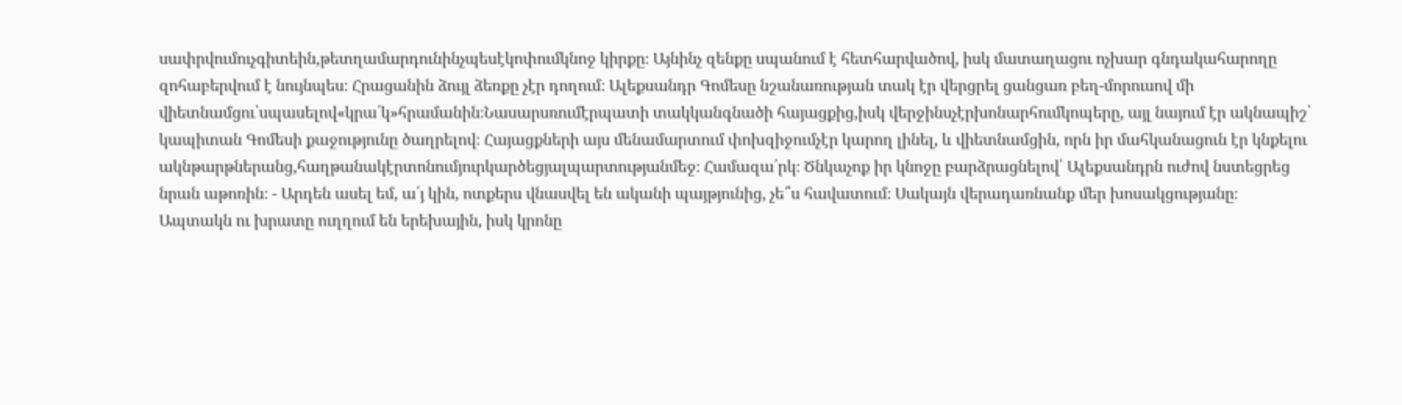սափրվումուչգիտեին,թետղամարդունինչպեսէկոփումկնոջ կիրքը։ Այնինչ զենքը սպանում է հետհարվածով, իսկ մատաղացու ոչխար գնդակահարողը զոհաբերվում է նույնպես։ Հրացանին ձույլ ձեռքը չէր դողում։ Ալեքսանդր Գոմեսը նշանառության տակ էր վերցրել ցանցառ բեղ-մորուսով մի վիետնամցու՝սպասելով«կրա՛կ»հրամանին։Նասարսռումէրպատի տակկանգնածի հայացքից,իսկ վերջինսչէրխոնարհումկոպերը, այլ նայում էր ակնապիշ՝ կապիտան Գոմեսի քաջությունը ծաղրելով։ Հայացքների այս մենամարտում փոխզիջումչէր կարող լինել, և վիետնամցին, որն իր մահկանացուն էր կնքելու ակնթարթներանց,հաղթանակէրտոնումյուրկարծեցյալպարտությանմեջ։ Համազա՛րկ։ Ծնկաչոք իր կնոջը բարձրացնելով՝ Ալեքսանդրն ուժով նստեցրեց նրան աթոռին։ - Արդեն ասել եմ, ա՛յ կին, ոտքերս վնասվել են ականի պայթյունից, չե՞ս հավատում։ Սակայն վերադառնանք մեր խոսակցությանը։ Ապտակն ու խրատը ուղղում են երեխային, իսկ կրոնը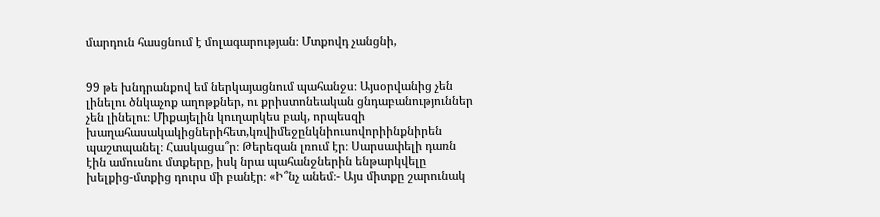մարդուն հասցնում է մոլագարության։ Մտքովդ չանցնի,


99 թե խնդրանքով եմ ներկայացնում պահանջս։ Այսօրվանից չեն լինելու ծնկաչոք աղոթքներ, ու քրիստոնեական ցնդաբանություններ չեն լինելու։ Միքայելին կուղարկես բակ, որպեսզի խաղահասակակիցներիհետ,կռվիմեջընկնիուսովորիինքնիրեն պաշտպանել։ Հասկացա՞ր։ Թերեզան լռում էր։ Սարսափելի դառն էին ամուսնու մտքերը, իսկ նրա պահանջներին ենթարկվելը խելքից-մտքից դուրս մի բանէր։ «Ի՞նչ անեմ։- Այս միտքը շարունակ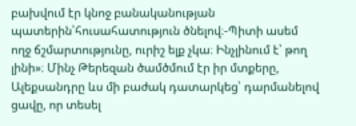բախվում էր կնոջ բանականության պատերին՝հուսահատություն ծնելով։-Պիտի ասեմ ողջ ճշմարտությունը, ուրիշ ելք չկա։ Ինչլինում է՝ թող լինի»։ Մինչ Թերեզան ծամծմում էր իր մտքերը, Ալեքսանդրը ևս մի բաժակ դատարկեց՝ դարմանելով ցավը, որ տեսել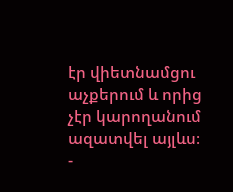էր վիետնամցու աչքերում և որից չէր կարողանում ազատվել այլևս։ -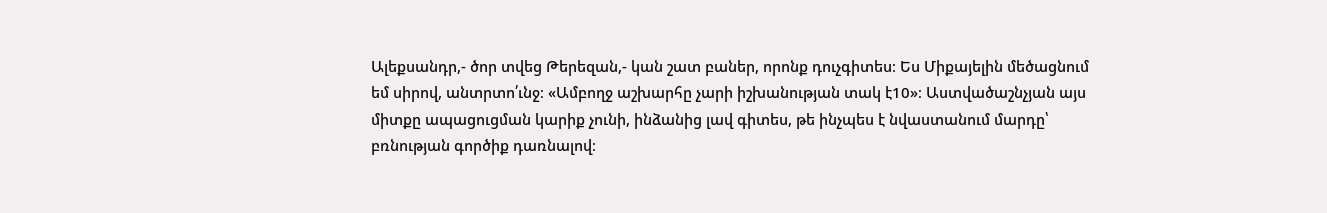Ալեքսանդր,- ծոր տվեց Թերեզան,- կան շատ բաներ, որոնք դուչգիտես։ Ես Միքայելին մեծացնում եմ սիրով, անտրտո՛ւնջ։ «Ամբողջ աշխարհը չարի իշխանության տակ է10»։ Աստվածաշնչյան այս միտքը ապացուցման կարիք չունի, ինձանից լավ գիտես, թե ինչպես է նվաստանում մարդը՝ բռնության գործիք դառնալով։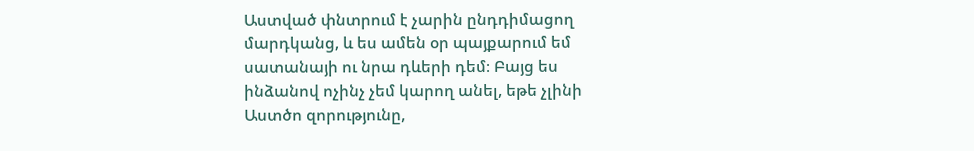Աստված փնտրում է չարին ընդդիմացող մարդկանց, և ես ամեն օր պայքարում եմ սատանայի ու նրա դևերի դեմ։ Բայց ես ինձանով ոչինչ չեմ կարող անել, եթե չլինի Աստծո զորությունը,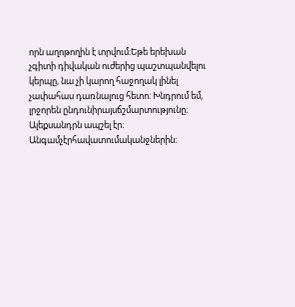որն աղոթողին է տրվում։Եթե երեխան չգիտի դիվական ուժերից պաշտպանվելու կերպը, նա չի կարող հաջողակ լինել չափահաս դառնալուց հետո։ Խնդրում եմ, լրջորեն ընդունիրայսճշմարտությունը։ Ալեքսանդրն ապշել էր։ Անգամչէրհավատումականջներին։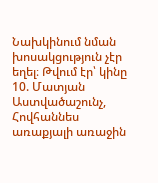Նախկինում նման խոսակցություն չէր եղել։ Թվում էր՝ կինը 10. Մատյան Աստվածաշունչ, Հովհաննես առաքյալի առաջին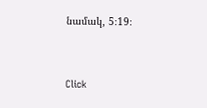նամակ, 5։19։


Click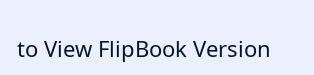to View FlipBook Version